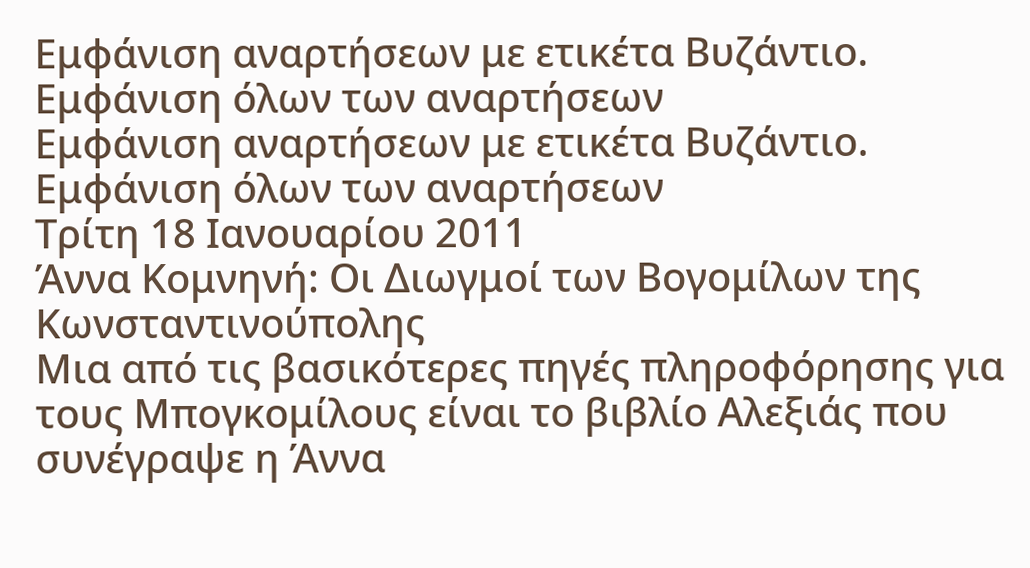Εμφάνιση αναρτήσεων με ετικέτα Βυζάντιο. Εμφάνιση όλων των αναρτήσεων
Εμφάνιση αναρτήσεων με ετικέτα Βυζάντιο. Εμφάνιση όλων των αναρτήσεων
Τρίτη 18 Ιανουαρίου 2011
Άννα Κομνηνή: Οι Διωγμοί των Βογομίλων της Κωνσταντινούπολης
Μια από τις βασικότερες πηγές πληροφόρησης για τους Μπογκομίλους είναι το βιβλίο Αλεξιάς που συνέγραψε η Άννα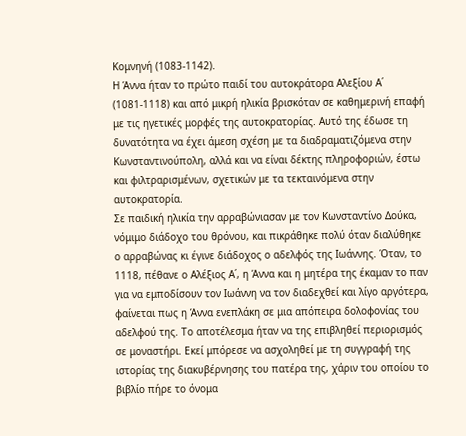Κομνηνή (1083-1142).
Η Άννα ήταν το πρώτο παιδί του αυτοκράτορα Αλεξίου Α΄ (1081-1118) και από μικρή ηλικία βρισκόταν σε καθημερινή επαφή με τις ηγετικές μορφές της αυτοκρατορίας. Αυτό της έδωσε τη δυνατότητα να έχει άμεση σχέση με τα διαδραματιζόμενα στην Κωνσταντινούπολη, αλλά και να είναι δέκτης πληροφοριών, έστω και φιλτραρισμένων, σχετικών με τα τεκταινόμενα στην αυτοκρατορία.
Σε παιδική ηλικία την αρραβώνιασαν με τον Κωνσταντίνο Δούκα, νόμιμο διάδοχο του θρόνου, και πικράθηκε πολύ όταν διαλύθηκε ο αρραβώνας κι έγινε διάδοχος ο αδελφός της Ιωάννης. Όταν, το 1118, πέθανε ο Αλέξιος Α΄, η Άννα και η μητέρα της έκαμαν το παν για να εμποδίσουν τον Ιωάννη να τον διαδεχθεί και λίγο αργότερα, φαίνεται πως η Άννα ενεπλάκη σε μια απόπειρα δολοφονίας του αδελφού της. Το αποτέλεσμα ήταν να της επιβληθεί περιορισμός σε μοναστήρι. Εκεί μπόρεσε να ασχοληθεί με τη συγγραφή της ιστορίας της διακυβέρνησης του πατέρα της, χάριν του οποίου το βιβλίο πήρε το όνομα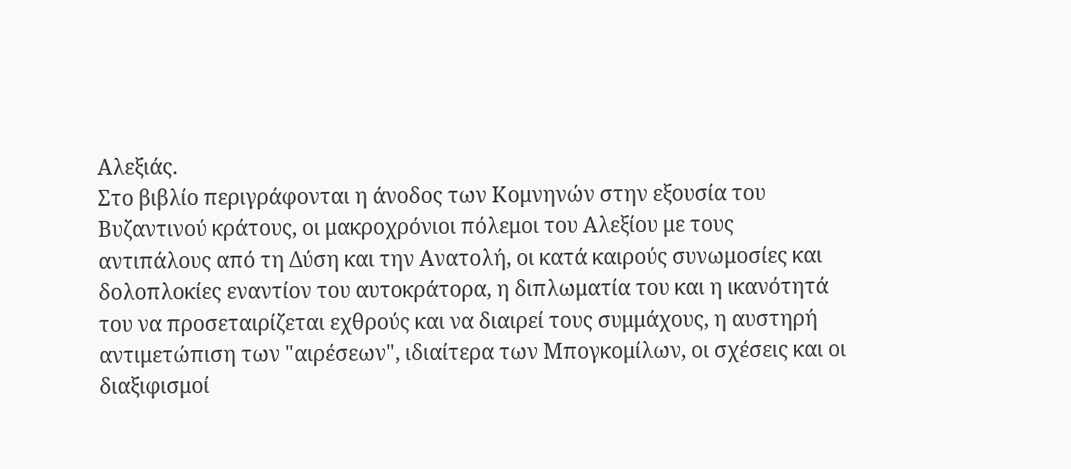Αλεξιάς.
Στο βιβλίο περιγράφονται η άνοδος των Κομνηνών στην εξουσία του Βυζαντινού κράτους, οι μακροχρόνιοι πόλεμοι του Αλεξίου με τους αντιπάλους από τη Δύση και την Ανατολή, οι κατά καιρούς συνωμοσίες και δολοπλοκίες εναντίον του αυτοκράτορα, η διπλωματία του και η ικανότητά του να προσεταιρίζεται εχθρούς και να διαιρεί τους συμμάχους, η αυστηρή αντιμετώπιση των "αιρέσεων", ιδιαίτερα των Μπογκομίλων, οι σχέσεις και οι διαξιφισμοί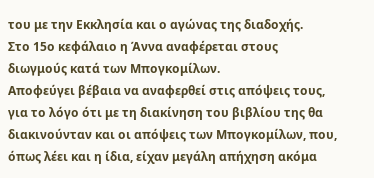του με την Εκκλησία και ο αγώνας της διαδοχής.
Στο 15ο κεφάλαιο η Άννα αναφέρεται στους διωγμούς κατά των Μπογκομίλων.
Αποφεύγει βέβαια να αναφερθεί στις απόψεις τους, για το λόγο ότι με τη διακίνηση του βιβλίου της θα διακινούνταν και οι απόψεις των Μπογκομίλων, που, όπως λέει και η ίδια, είχαν μεγάλη απήχηση ακόμα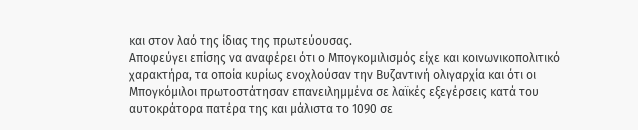και στον λαό της ίδιας της πρωτεύουσας.
Αποφεύγει επίσης να αναφέρει ότι ο Μπογκομιλισμός είχε και κοινωνικοπολιτικό χαρακτήρα, τα οποία κυρίως ενοχλούσαν την Βυζαντινή ολιγαρχία και ότι οι Μπογκόμιλοι πρωτοστάτησαν επανειλημμένα σε λαϊκές εξεγέρσεις κατά του αυτοκράτορα πατέρα της και μάλιστα το 1090 σε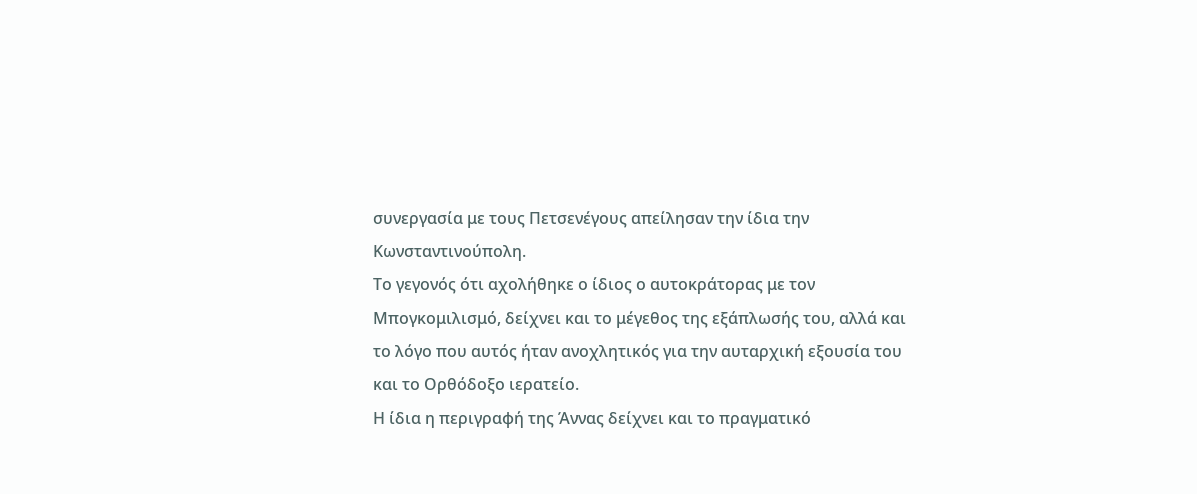συνεργασία με τους Πετσενέγους απείλησαν την ίδια την Κωνσταντινούπολη.
Το γεγονός ότι αχολήθηκε ο ίδιος ο αυτοκράτορας με τον Μπογκομιλισμό, δείχνει και το μέγεθος της εξάπλωσής του, αλλά και το λόγο που αυτός ήταν ανοχλητικός για την αυταρχική εξουσία του και το Ορθόδοξο ιερατείο.
Η ίδια η περιγραφή της Άννας δείχνει και το πραγματικό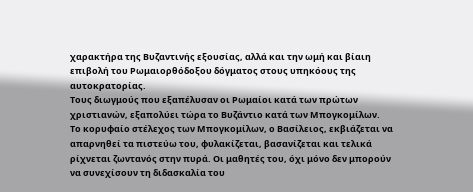χαρακτήρα της Βυζαντινής εξουσίας, αλλά και την ωμή και βίαιη επιβολή του Ρωμαιορθόδοξου δόγματος στους υπηκόους της αυτοκρατορίας.
Τους διωγμούς που εξαπέλυσαν οι Ρωμαίοι κατά των πρώτων χριστιανών, εξαπολύει τώρα το Βυζάντιο κατά των Μπογκομίλων.
Το κορυφαίο στέλεχος των Μπογκομίλων, ο Βασίλειος, εκβιάζεται να απαρνηθεί τα πιστεύω του, φυλακίζεται, βασανίζεται και τελικά ρίχνεται ζωντανός στην πυρά. Οι μαθητές του, όχι μόνο δεν μπορούν να συνεχίσουν τη διδασκαλία του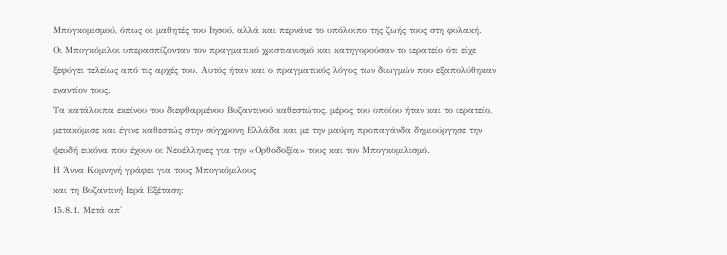Μπογκομισμού, όπως οι μαθητές του Ιησού, αλλά και περνάνε το υπόλοιπο της ζωής τους στη φυλακή.
Οι Μπογκόμιλοι υπερασπίζονταν τον πραγματικό χριστιανισμό και κατηγορούσαν το ιερατείο ότι είχε ξεφύγει τελείως από τις αρχές του. Αυτός ήταν και ο πραγματικός λόγος των διωγμών που εξαπολύθηκαν εναντίον τους.
Τα κατάλοιπα εκείνου του διεφθαρμένου Βυζαντινού καθεστώτος, μέρος του οποίου ήταν και το ιερατείο, μετακόμισε και έγινε καθεστώς στην σύγχρονη Ελλάδα και με την μαύρη προπαγάνδα δημιούργησε την ψευδή εικόνα που έχουν οι Νεοέλληνες για την «Ορθοδοξία» τους και τον Μπογκομιλισμό.
Η Άννα Κομνηνή γράφει για τους Μπογκόμιλους
και τη Βυζαντινή Ιερά Εξέταση:
15.8.1. Μετά απ'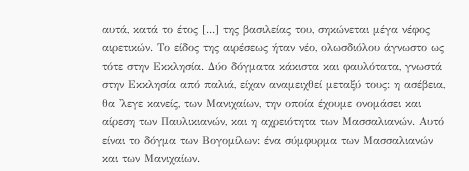αυτά, κατά το έτος [...] της βασιλείας του, σηκώνεται μέγα νέφος αιρετικών. Το είδος της αιρέσεως ήταν νέο, ολωσδιόλου άγνωστο ως τότε στην Εκκλησία. Δύο δόγματα κάκιστα και φαυλότατα, γνωστά στην Εκκλησία από παλιά, είχαν αναμειχθεί μεταξύ τους: η ασέβεια, θα 'λεγε κανείς, των Μανιχαίων, την οποία έχουμε ονομάσει και αίρεση των Παυλικιανών, και η αχρειότητα των Μασσαλιανών. Αυτό είναι το δόγμα των Βογομίλων: ένα σύμφυρμα των Μασσαλιανών και των Μανιχαίων.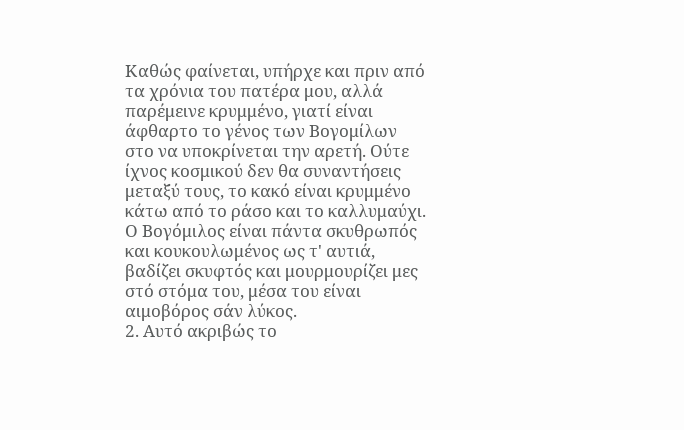Καθώς φαίνεται, υπήρχε και πριν από τα χρόνια του πατέρα μου, αλλά παρέμεινε κρυμμένο, γιατί είναι άφθαρτο το γένος των Βογομίλων στο να υποκρίνεται την αρετή. Ούτε ίχνος κοσμικού δεν θα συναντήσεις μεταξύ τους, το κακό είναι κρυμμένο κάτω από το ράσο και το καλλυμαύχι. Ο Βογόμιλος είναι πάντα σκυθρωπός και κουκουλωμένος ως τ' αυτιά, βαδίζει σκυφτός και μουρμουρίζει μες στό στόμα του, μέσα του είναι αιμοβόρος σάν λύκος.
2. Αυτό ακριβώς το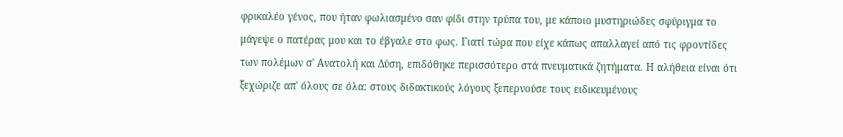φρικαλέο γένος, που ήταν φωλιασμένο σαν φίδι στην τρύπα του, με κάποιο μυστηριώδες σφύριγμα το μάγεψε ο πατέρας μου και το έβγαλε στο φως. Γιατί τώρα που είχε κάπως απαλλαγεί από τις φροντίδες των πολέμων σ' Ανατολή και Δύση, επιδόθηκε περισσότερο στά πνευματικά ζητήματα. Η αλήθεια είναι ότι ξεχώριζε απ' όλους σε όλα: στους διδακτικούς λόγους ξεπερνούσε τους ειδικευμένους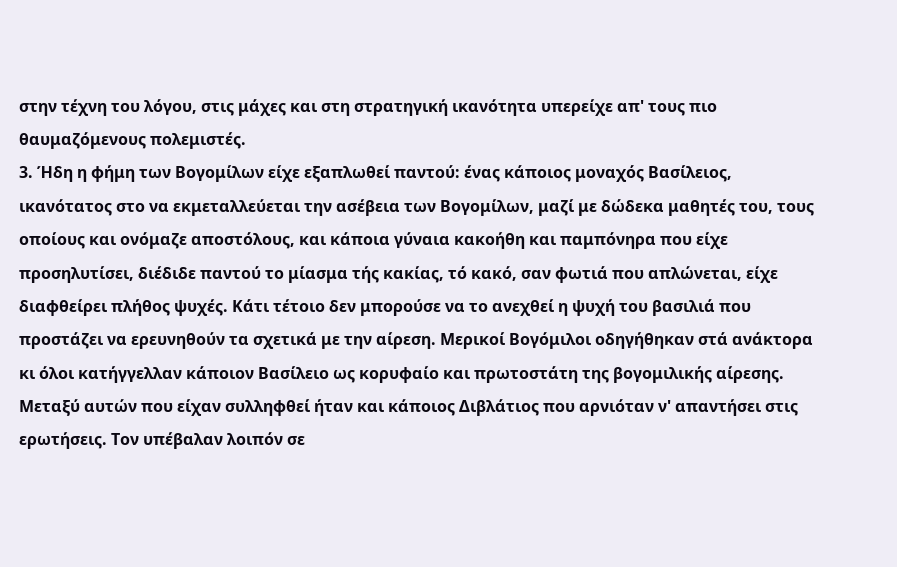στην τέχνη του λόγου, στις μάχες και στη στρατηγική ικανότητα υπερείχε απ' τους πιο θαυμαζόμενους πολεμιστές.
3. Ήδη η φήμη των Βογομίλων είχε εξαπλωθεί παντού: ένας κάποιος μοναχός Βασίλειος, ικανότατος στο να εκμεταλλεύεται την ασέβεια των Βογομίλων, μαζί με δώδεκα μαθητές του, τους οποίους και ονόμαζε αποστόλους, και κάποια γύναια κακοήθη και παμπόνηρα που είχε προσηλυτίσει, διέδιδε παντού το μίασμα τής κακίας, τό κακό, σαν φωτιά που απλώνεται, είχε διαφθείρει πλήθος ψυχές. Κάτι τέτοιο δεν μπορούσε να το ανεχθεί η ψυχή του βασιλιά που προστάζει να ερευνηθούν τα σχετικά με την αίρεση. Μερικοί Βογόμιλοι οδηγήθηκαν στά ανάκτορα κι όλοι κατήγγελλαν κάποιον Βασίλειο ως κορυφαίο και πρωτοστάτη της βογομιλικής αίρεσης. Μεταξύ αυτών που είχαν συλληφθεί ήταν και κάποιος Διβλάτιος που αρνιόταν ν' απαντήσει στις ερωτήσεις. Τον υπέβαλαν λοιπόν σε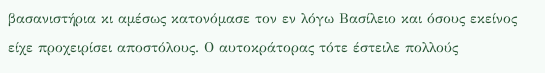βασανιστήρια κι αμέσως κατονόμασε τον εν λόγω Βασίλειο και όσους εκείνος είχε προχειρίσει αποστόλους. Ο αυτοκράτορας τότε έστειλε πολλούς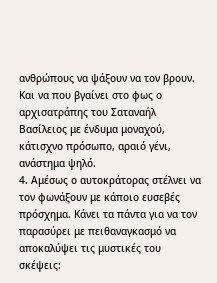ανθρώπους να ψάξουν να τον βρουν. Και να που βγαίνει στο φως ο αρχισατράπης του Σαταναήλ Βασίλειος με ένδυμα μοναχού, κάτισχνο πρόσωπο, αραιό γένι, ανάστημα ψηλό.
4. Αμέσως ο αυτοκράτορας στέλνει να τον φωνάξουν με κάποιο ευσεβές πρόσχημα. Κάνει τα πάντα για να τον παρασύρει με πειθαναγκασμό να αποκαλύψει τις μυστικές του σκέψεις: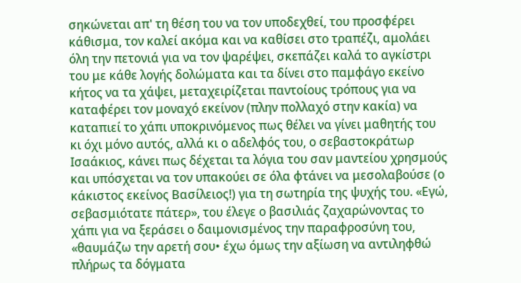σηκώνεται απ' τη θέση του να τον υποδεχθεί, του προσφέρει κάθισμα, τον καλεί ακόμα και να καθίσει στο τραπέζι, αμολάει όλη την πετονιά για να τον ψαρέψει, σκεπάζει καλά το αγκίστρι του με κάθε λογής δολώματα και τα δίνει στο παμφάγο εκείνο κήτος να τα χάψει, μεταχειρίζεται παντοίους τρόπους για να καταφέρει τον μοναχό εκείνον (πλην πολλαχό στην κακία) να καταπιεί το χάπι υποκρινόμενος πως θέλει να γίνει μαθητής του κι όχι μόνο αυτός, αλλά κι ο αδελφός του, ο σεβαστοκράτωρ Ισαάκιος, κάνει πως δέχεται τα λόγια του σαν μαντείου χρησμούς και υπόσχεται να τον υπακούει σε όλα φτάνει να μεσολαβούσε (ο κάκιστος εκείνος Βασίλειος!) για τη σωτηρία της ψυχής του. «Εγώ, σεβασμιότατε πάτερ», του έλεγε ο βασιλιάς ζαχαρώνοντας το χάπι για να ξεράσει ο δαιμονισμένος την παραφροσύνη του, «θαυμάζω την αρετή σου• έχω όμως την αξίωση να αντιληφθώ πλήρως τα δόγματα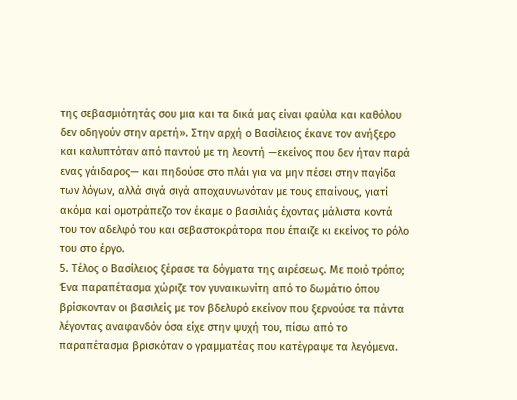της σεβασμιότητάς σου μια και τα δικά μας είναι φαύλα και καθόλου δεν οδηγούν στην αρετή». Στην αρχή ο Βασίλειος έκανε τον ανήξερο και καλυπτόταν από παντού με τη λεοντή —εκείνος που δεν ήταν παρά ενας γάιδαρος— και πηδούσε στο πλάι για να μην πέσει στην παγίδα των λόγων, αλλά σιγά σιγά αποχαυνωνόταν με τους επαίνους, γιατί ακόμα καί ομοτράπεζο τον έκαμε ο βασιλιάς έχοντας μάλιστα κοντά του τον αδελφό του και σεβαστοκράτορα που έπαιζε κι εκείνος το ρόλο του στο έργο.
5. Τέλος ο Βασίλειος ξέρασε τα δόγματα της αιρέσεως. Με ποιό τρόπο; Ένα παραπέτασμα χώριζε τον γυναικωνίτη από το δωμάτιο όπου βρίσκονταν οι βασιλείς με τον βδελυρό εκείνον που ξερνούσε τα πάντα λέγοντας αναφανδόν όσα είχε στην ψυχή του, πίσω από το παραπέτασμα βρισκόταν ο γραμματέας που κατέγραψε τα λεγόμενα.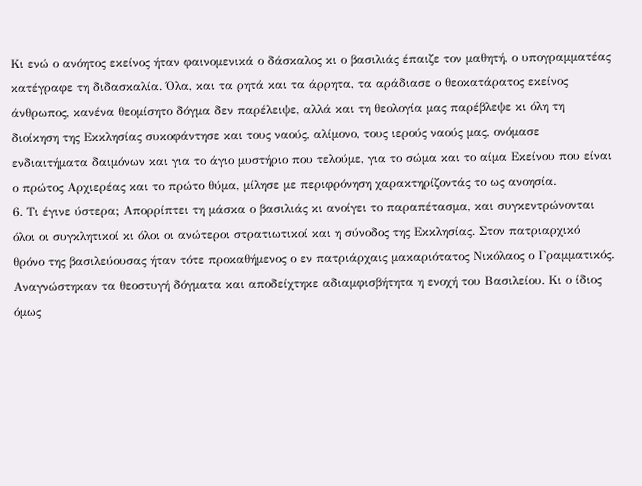Κι ενώ ο ανόητος εκείνος ήταν φαινομενικά ο δάσκαλος κι ο βασιλιάς έπαιζε τον μαθητή, ο υπογραμματέας κατέγραφε τη διδασκαλία. Όλα, και τα ρητά και τα άρρητα, τα αράδιασε ο θεοκατάρατος εκείνος άνθρωπος, κανένα θεομίσητο δόγμα δεν παρέλειψε, αλλά και τη θεολογία μας παρέβλεψε κι όλη τη διοίκηση της Εκκλησίας συκοφάντησε και τους ναούς, αλίμονο, τους ιερούς ναούς μας, ονόμασε ενδιαιτήματα δαιμόνων και για το άγιο μυστήριο που τελούμε, για το σώμα και το αίμα Εκείνου που είναι ο πρώτος Αρχιερέας και το πρώτο θύμα, μίλησε με περιφρόνηση χαρακτηρίζοντάς το ως ανοησία.
6. Τι έγινε ύστερα; Απορρίπτει τη μάσκα ο βασιλιάς κι ανοίγει το παραπέτασμα, και συγκεντρώνονται όλοι οι συγκλητικοί κι όλοι οι ανώτεροι στρατιωτικοί και η σύνοδος της Εκκλησίας. Στον πατριαρχικό θρόνο της βασιλεύουσας ήταν τότε προκαθήμενος ο εν πατριάρχαις μακαριότατος Νικόλαος ο Γραμματικός. Αναγνώστηκαν τα θεοστυγή δόγματα και αποδείχτηκε αδιαμφισβήτητα η ενοχή του Βασιλείου. Κι ο ίδιος όμως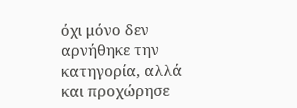όχι μόνο δεν αρνήθηκε την κατηγορία, αλλά και προχώρησε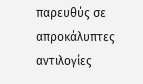παρευθύς σε απροκάλυπτες αντιλογίες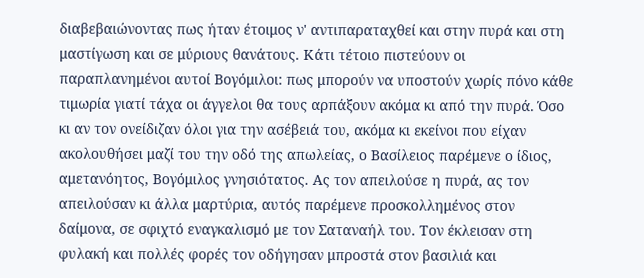διαβεβαιώνοντας πως ήταν έτοιμος ν' αντιπαραταχθεί και στην πυρά και στη μαστίγωση και σε μύριους θανάτους. Κάτι τέτοιο πιστεύουν οι παραπλανημένοι αυτοί Βογόμιλοι: πως μπορούν να υποστούν χωρίς πόνο κάθε τιμωρία γιατί τάχα οι άγγελοι θα τους αρπάξουν ακόμα κι από την πυρά. Όσο κι αν τον ονείδιζαν όλοι για την ασέβειά του, ακόμα κι εκείνοι που είχαν ακολουθήσει μαζί του την οδό της απωλείας, ο Βασίλειος παρέμενε ο ίδιος, αμετανόητος, Βογόμιλος γνησιότατος. Ας τον απειλούσε η πυρά, ας τον απειλούσαν κι άλλα μαρτύρια, αυτός παρέμενε προσκολλημένος στον δαίμονα, σε σφιχτό εναγκαλισμό με τον Σαταναήλ του. Τον έκλεισαν στη φυλακή και πολλές φορές τον οδήγησαν μπροστά στον βασιλιά και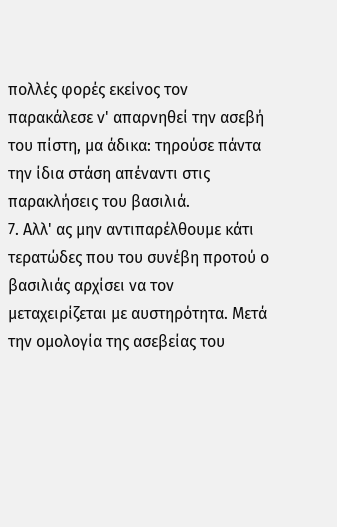πολλές φορές εκείνος τον παρακάλεσε ν' απαρνηθεί την ασεβή του πίστη, μα άδικα: τηρούσε πάντα την ίδια στάση απέναντι στις παρακλήσεις του βασιλιά.
7. Αλλ' ας μην αντιπαρέλθουμε κάτι τερατώδες που του συνέβη προτού ο βασιλιάς αρχίσει να τον μεταχειρίζεται με αυστηρότητα. Μετά την ομολογία της ασεβείας του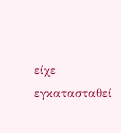είχε εγκατασταθεί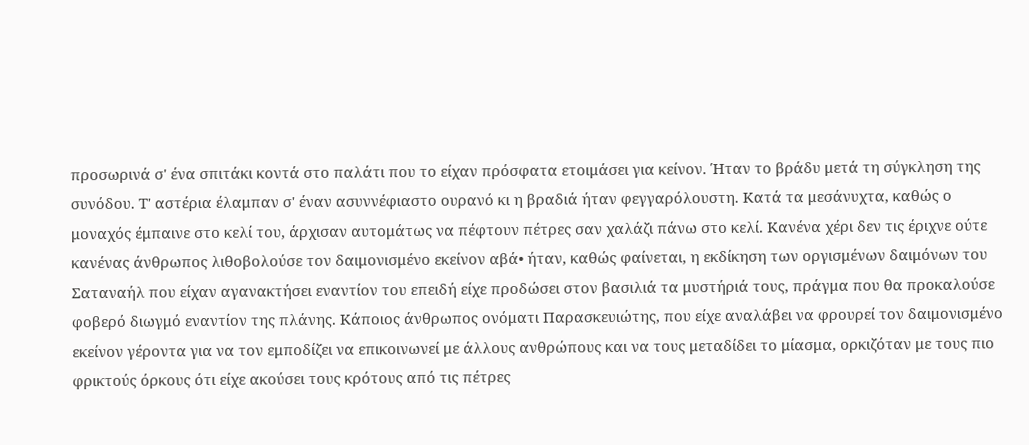προσωρινά σ' ένα σπιτάκι κοντά στο παλάτι που το είχαν πρόσφατα ετοιμάσει για κείνον. Ήταν το βράδυ μετά τη σύγκληση της συνόδου. Τ' αστέρια έλαμπαν σ' έναν ασυννέφιαστο ουρανό κι η βραδιά ήταν φεγγαρόλουστη. Κατά τα μεσάνυχτα, καθώς ο μοναχός έμπαινε στο κελί του, άρχισαν αυτομάτως να πέφτουν πέτρες σαν χαλάζι πάνω στο κελί. Κανένα χέρι δεν τις έριχνε ούτε κανένας άνθρωπος λιθοβολούσε τον δαιμονισμένο εκείνον αβά• ήταν, καθώς φαίνεται, η εκδίκηση των οργισμένων δαιμόνων του Σαταναήλ που είχαν αγανακτήσει εναντίον του επειδή είχε προδώσει στον βασιλιά τα μυστήριά τους, πράγμα που θα προκαλούσε φοβερό διωγμό εναντίον της πλάνης. Κάποιος άνθρωπος ονόματι Παρασκευιώτης, που είχε αναλάβει να φρουρεί τον δαιμονισμένο εκείνον γέροντα για να τον εμποδίζει να επικοινωνεί με άλλους ανθρώπους και να τους μεταδίδει το μίασμα, ορκιζόταν με τους πιο φρικτούς όρκους ότι είχε ακούσει τους κρότους από τις πέτρες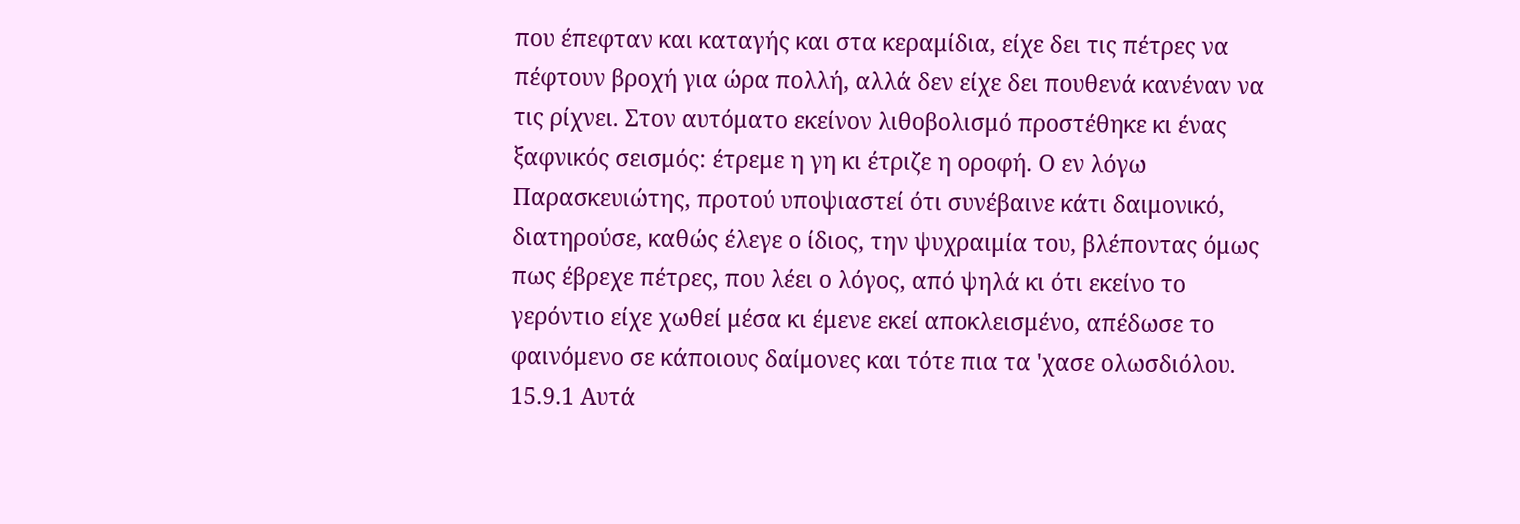που έπεφταν και καταγής και στα κεραμίδια, είχε δει τις πέτρες να πέφτουν βροχή για ώρα πολλή, αλλά δεν είχε δει πουθενά κανέναν να τις ρίχνει. Στον αυτόματο εκείνον λιθοβολισμό προστέθηκε κι ένας ξαφνικός σεισμός: έτρεμε η γη κι έτριζε η οροφή. Ο εν λόγω Παρασκευιώτης, προτού υποψιαστεί ότι συνέβαινε κάτι δαιμονικό, διατηρούσε, καθώς έλεγε ο ίδιος, την ψυχραιμία του, βλέποντας όμως πως έβρεχε πέτρες, που λέει ο λόγος, από ψηλά κι ότι εκείνο το γερόντιο είχε χωθεί μέσα κι έμενε εκεί αποκλεισμένο, απέδωσε το φαινόμενο σε κάποιους δαίμονες και τότε πια τα 'χασε ολωσδιόλου.
15.9.1 Αυτά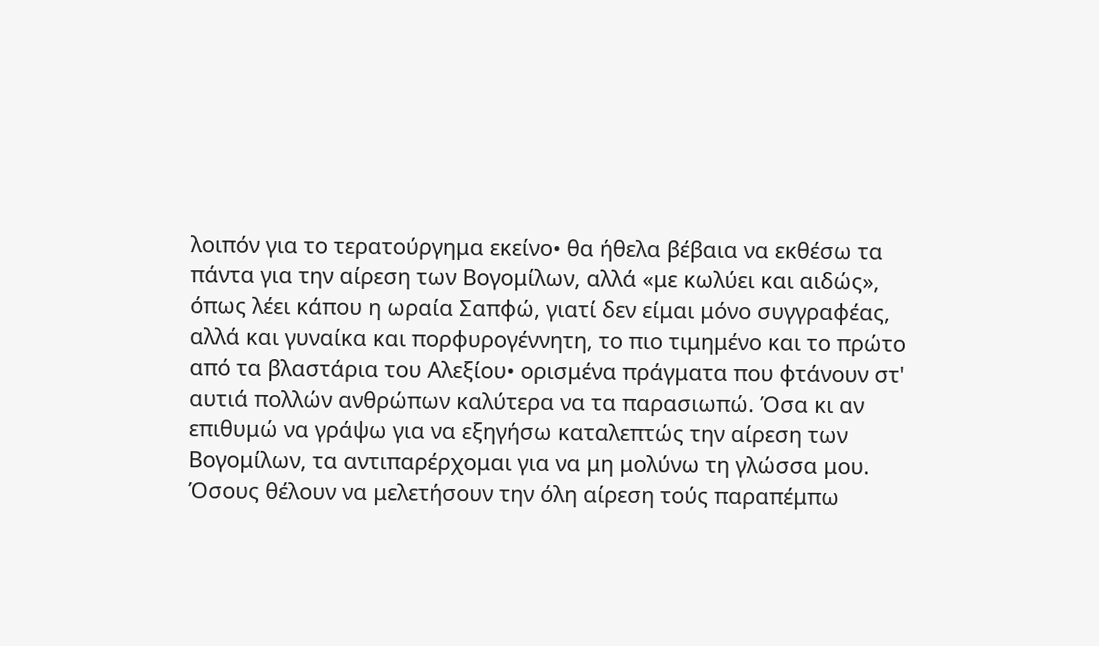λοιπόν για το τερατούργημα εκείνο• θα ήθελα βέβαια να εκθέσω τα πάντα για την αίρεση των Βογομίλων, αλλά «με κωλύει και αιδώς», όπως λέει κάπου η ωραία Σαπφώ, γιατί δεν είμαι μόνο συγγραφέας, αλλά και γυναίκα και πορφυρογέννητη, το πιο τιμημένο και το πρώτο από τα βλαστάρια του Αλεξίου• ορισμένα πράγματα που φτάνουν στ' αυτιά πολλών ανθρώπων καλύτερα να τα παρασιωπώ. Όσα κι αν επιθυμώ να γράψω για να εξηγήσω καταλεπτώς την αίρεση των Βογομίλων, τα αντιπαρέρχομαι για να μη μολύνω τη γλώσσα μου.
Όσους θέλουν να μελετήσουν την όλη αίρεση τούς παραπέμπω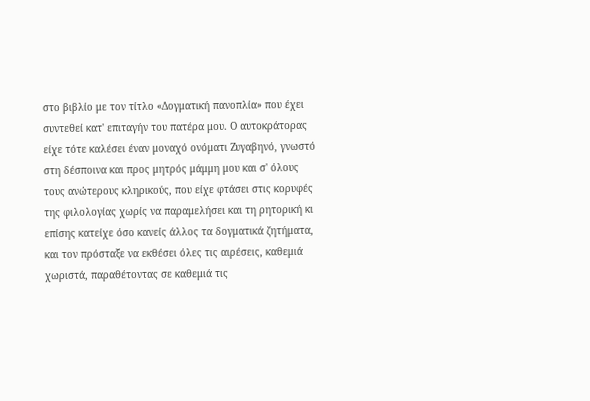στο βιβλίο με τον τίτλο «Δογματική πανοπλία» που έχει συντεθεί κατ' επιταγήν του πατέρα μου. Ο αυτοκράτορας είχε τότε καλέσει έναν μοναχό oνόματι Ζυγαβηνό, γνωστό στη δέσποινα και προς μητρός μάμμη μου και σ' όλους τους ανώτερους κληρικούς, που είχε φτάσει στις κορυφές της φιλολογίας χωρίς να παραμελήσει και τη ρητορική κι επίσης κατείχε όσο κανείς άλλος τα δογματικά ζητήματα, και τον πρόσταξε να εκθέσει όλες τις αιρέσεις, καθεμιά χωριστά, παραθέτοντας σε καθεμιά τις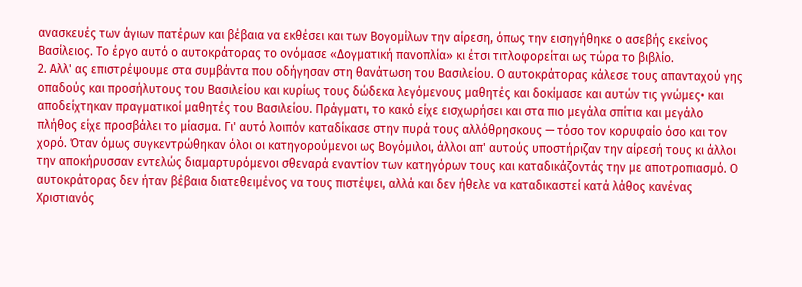ανασκευές των άγιων πατέρων και βέβαια να εκθέσει και των Βογομίλων την αίρεση, όπως την εισηγήθηκε ο ασεβής εκείνος Βασίλειος. Το έργο αυτό ο αυτοκράτορας το ονόμασε «Δογματική πανοπλία» κι έτσι τιτλοφορείται ως τώρα το βιβλίο.
2. Αλλ' ας επιστρέψουμε στα συμβάντα που οδήγησαν στη θανάτωση του Βασιλείου. Ο αυτοκράτορας κάλεσε τους απανταχού γης οπαδούς και προσήλυτους του Βασιλείου και κυρίως τους δώδεκα λεγόμενους μαθητές και δοκίμασε και αυτών τις γνώμες• και αποδείχτηκαν πραγματικοί μαθητές του Βασιλείου. Πράγματι, το κακό είχε εισχωρήσει και στα πιο μεγάλα σπίτια και μεγάλο πλήθος είχε προσβάλει το μίασμα. Γι' αυτό λοιπόν καταδίκασε στην πυρά τους αλλόθρησκους — τόσο τον κορυφαίο όσο και τον χορό. Όταν όμως συγκεντρώθηκαν όλοι οι κατηγορούμενοι ως Βογόμιλοι, άλλοι απ' αυτούς υποστήριζαν την αίρεσή τους κι άλλοι την αποκήρυσσαν εντελώς διαμαρτυρόμενοι σθεναρά εναντίον των κατηγόρων τους και καταδικάζοντάς την με αποτροπιασμό. Ο αυτοκράτορας δεν ήταν βέβαια διατεθειμένος να τους πιστέψει, αλλά και δεν ήθελε να καταδικαστεί κατά λάθος κανένας Χριστιανός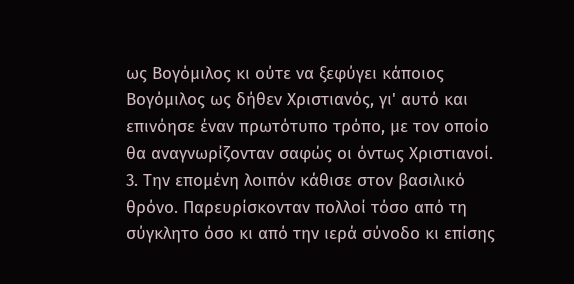ως Βογόμιλος κι ούτε να ξεφύγει κάποιος Βογόμιλος ως δήθεν Χριστιανός, γι' αυτό και επινόησε έναν πρωτότυπο τρόπο, με τον οποίο θα αναγνωρίζονταν σαφώς οι όντως Χριστιανοί.
3. Την επομένη λοιπόν κάθισε στον βασιλικό θρόνο. Παρευρίσκονταν πολλοί τόσο από τη σύγκλητο όσο κι από την ιερά σύνοδο κι επίσης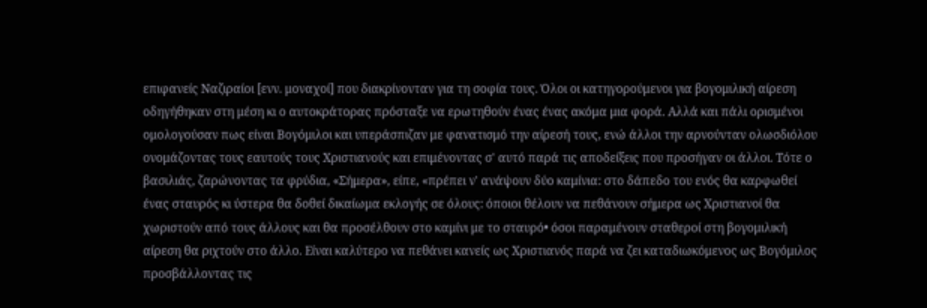επιφανείς Ναζιραίοι [ενν. μοναχοί] που διακρίνονταν για τη σοφία τους. Όλοι οι κατηγορούμενοι για βογομιλική αίρεση οδηγήθηκαν στη μέση κι ο αυτοκράτορας πρόσταξε να ερωτηθούν ένας ένας ακόμα μια φορά. Αλλά και πάλι ορισμένοι ομολογούσαν πως είναι Βογόμιλοι και υπεράσπιζαν με φανατισμό την αίρεσή τους, ενώ άλλοι την αρνούνταν ολωσδιόλου ονομάζοντας τους εαυτούς τους Χριστιανούς και επιμένοντας σ' αυτό παρά τις αποδείξεις που προσήγαν οι άλλοι. Τότε ο βασιλιάς, ζαρώνοντας τα φρύδια, «Σήμερα», είπε, «πρέπει ν' ανάψουν δύο καμίνια: στο δάπεδο του ενός θα καρφωθεί ένας σταυρός κι ύστερα θα δοθεί δικαίωμα εκλογής σε όλους: όποιοι θέλουν να πεθάνουν σήμερα ως Χριστιανοί θα χωριστούν από τους άλλους και θα προσέλθουν στο καμίνι με το σταυρό• όσοι παραμένουν σταθεροί στη βογομιλική αίρεση θα ριχτούν στο άλλο. Είναι καλύτερο να πεθάνει κανείς ως Χριστιανός παρά να ζει καταδιωκόμενος ως Βογόμιλος προσβάλλοντας τις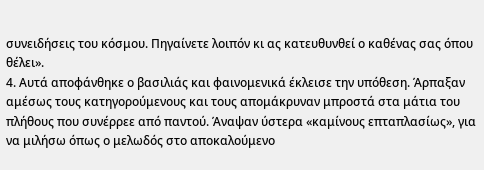συνειδήσεις του κόσμου. Πηγαίνετε λοιπόν κι ας κατευθυνθεί ο καθένας σας όπου θέλει».
4. Αυτά αποφάνθηκε ο βασιλιάς και φαινομενικά έκλεισε την υπόθεση. Άρπαξαν αμέσως τους κατηγορούμενους και τους απομάκρυναν μπροστά στα μάτια του πλήθους που συνέρρεε από παντού. Άναψαν ύστερα «καμίνους επταπλασίως», για να μιλήσω όπως ο μελωδός στο αποκαλούμενο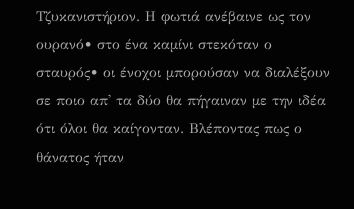Τζυκανιστήριον. Η φωτιά ανέβαινε ως τον ουρανό• στο ένα καμίνι στεκόταν ο σταυρός• οι ένοχοι μπορούσαν να διαλέξουν σε ποιο απ' τα δύο θα πήγαιναν με την ιδέα ότι όλοι θα καίγονταν. Βλέποντας πως ο θάνατος ήταν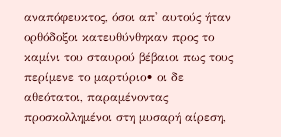αναπόφευκτος, όσοι απ' αυτούς ήταν ορθόδοξοι κατευθύνθηκαν προς το καμίνι του σταυρού βέβαιοι πως τους περίμενε το μαρτύριο• οι δε αθεότατοι, παραμένοντας προσκολλημένοι στη μυσαρή αίρεση,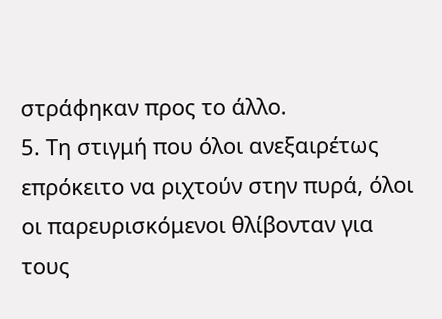στράφηκαν προς το άλλο.
5. Τη στιγμή που όλοι ανεξαιρέτως επρόκειτο να ριχτούν στην πυρά, όλοι οι παρευρισκόμενοι θλίβονταν για τους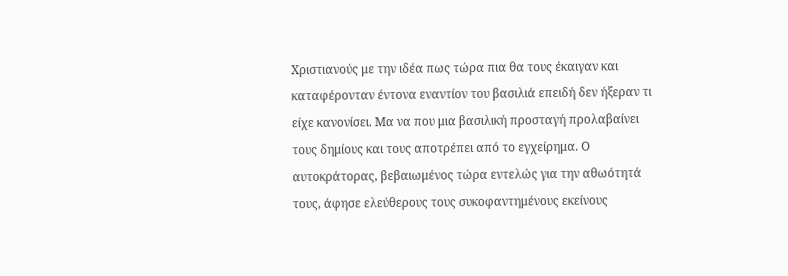Χριστιανούς με την ιδέα πως τώρα πια θα τους έκαιγαν και καταφέρονταν έντονα εναντίον του βασιλιά επειδή δεν ήξεραν τι είχε κανονίσει. Μα να που μια βασιλική προσταγή προλαβαίνει τους δημίους και τους αποτρέπει από το εγχείρημα. Ο αυτοκράτορας, βεβαιωμένος τώρα εντελώς για την αθωότητά τους, άφησε ελεύθερους τους συκοφαντημένους εκείνους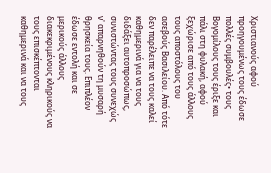Χριστιανούς αφού προηγουμένως τους έδωσε πολλές συμβουλές• τους Βογομίλους τους έριξε και πάλι στη φυλακή, αφού ξεχώρισε από τους άλλους τους αποστόλους του ασεβούς Βασιλείου. Από τότε δεν παρέλειπε να τους καλεί καθημερινά για να τους διδάξει αυτοπροσώπως, συνιστώντας τους συνεχώς ν' απαρνηθούν τη μυσαρή θρησκεία τους. Επιπλέον έδωσε εντολή και σε μερικούς άλλους διακεκριμένους κληρικούς να τους επισκέπτονται καθημερινά και να τους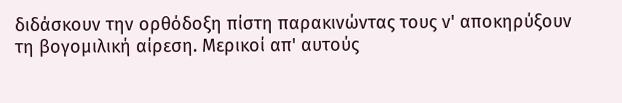διδάσκουν την ορθόδοξη πίστη παρακινώντας τους ν' αποκηρύξουν τη βογομιλική αίρεση. Μερικοί απ' αυτούς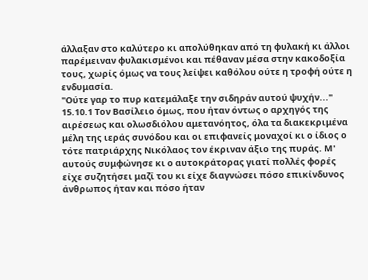άλλαξαν στο καλύτερο κι απολύθηκαν από τη φυλακή κι άλλοι παρέμειναν φυλακισμένοι και πέθαναν μέσα στην κακοδοξία τους, χωρίς όμως να τους λείψει καθόλου ούτε η τροφή ούτε η ενδυμασία.
"Ούτε γαρ το πυρ κατεμάλαξε την σιδηράν αυτού ψυχήν..."
15.10.1 Τον Βασίλειο όμως, που ήταν όντως ο αρχηγός της αιρέσεως και ολωσδιόλου αμετανόητος, όλα τα διακεκριμένα μέλη της ιεράς συνόδου και οι επιφανείς μοναχοί κι ο ίδιος ο τότε πατριάρχης Νικόλαος τον έκριναν άξιο της πυράς. Μ' αυτούς συμφώνησε κι ο αυτοκράτορας γιατί πολλές φορές είχε συζητήσει μαζί του κι είχε διαγνώσει πόσο επικίνδυνος άνθρωπος ήταν και πόσο ήταν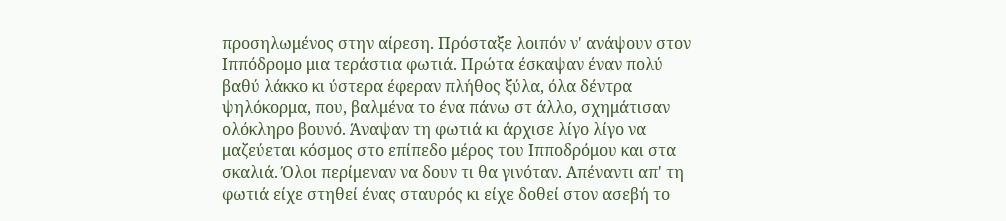προσηλωμένος στην αίρεση. Πρόσταξε λοιπόν ν' ανάψουν στον Ιππόδρομο μια τεράστια φωτιά. Πρώτα έσκαψαν έναν πολύ βαθύ λάκκο κι ύστερα έφεραν πλήθος ξύλα, όλα δέντρα ψηλόκορμα, που, βαλμένα το ένα πάνω στ άλλο, σχημάτισαν ολόκληρο βουνό. Άναψαν τη φωτιά κι άρχισε λίγο λίγο να μαζεύεται κόσμος στο επίπεδο μέρος του Ιπποδρόμου και στα σκαλιά. Όλοι περίμεναν να δουν τι θα γινόταν. Απέναντι απ' τη φωτιά είχε στηθεί ένας σταυρός κι είχε δοθεί στον ασεβή το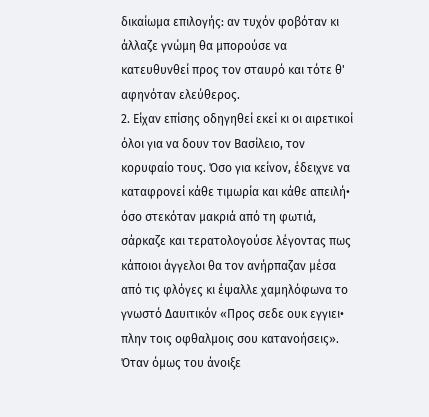δικαίωμα επιλογής: αν τυχόν φοβόταν κι άλλαζε γνώμη θα μπορούσε να κατευθυνθεί προς τον σταυρό και τότε θ' αφηνόταν ελεύθερος.
2. Είχαν επίσης οδηγηθεί εκεί κι οι αιρετικοί όλοι για να δουν τον Βασίλειο, τον κορυφαίο τους. Όσο για κείνον, έδειχνε να καταφρονεί κάθε τιμωρία και κάθε απειλή• όσο στεκόταν μακριά από τη φωτιά, σάρκαζε και τερατολογούσε λέγοντας πως κάποιοι άγγελοι θα τον ανήρπαζαν μέσα από τις φλόγες κι έψαλλε χαμηλόφωνα το γνωστό Δαυιτικόν «Προς σεδε ουκ εγγιει• πλην τοις οφθαλμοις σου κατανοήσεις». Όταν όμως του άνοιξε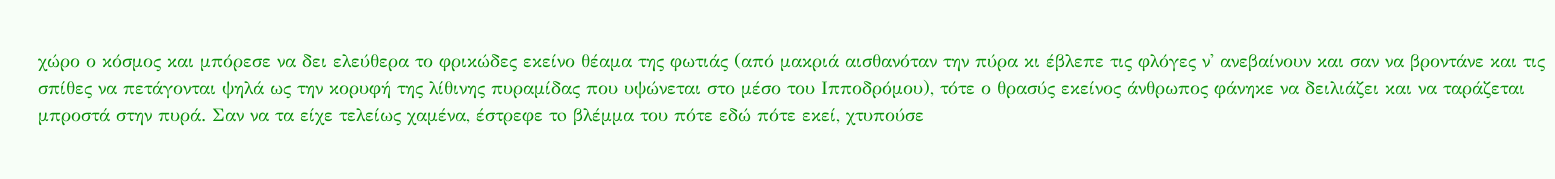χώρο ο κόσμος και μπόρεσε να δει ελεύθερα το φρικώδες εκείνο θέαμα της φωτιάς (από μακριά αισθανόταν την πύρα κι έβλεπε τις φλόγες ν' ανεβαίνουν και σαν να βροντάνε και τις σπίθες να πετάγονται ψηλά ως την κορυφή της λίθινης πυραμίδας που υψώνεται στο μέσο του Ιπποδρόμου), τότε ο θρασύς εκείνος άνθρωπος φάνηκε να δειλιάζει και να ταράζεται μπροστά στην πυρά. Σαν να τα είχε τελείως χαμένα, έστρεφε τo βλέμμα του πότε εδώ πότε εκεί, χτυπούσε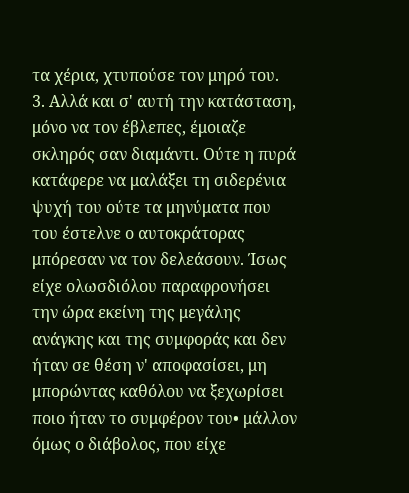τα χέρια, χτυπούσε τον μηρό του.
3. Αλλά και σ' αυτή την κατάσταση, μόνο να τον έβλεπες, έμοιαζε σκληρός σαν διαμάντι. Ούτε η πυρά κατάφερε να μαλάξει τη σιδερένια ψυχή του ούτε τα μηνύματα που του έστελνε ο αυτοκράτορας μπόρεσαν να τον δελεάσουν. Ίσως είχε ολωσδιόλου παραφρονήσει την ώρα εκείνη της μεγάλης ανάγκης και της συμφοράς και δεν ήταν σε θέση ν' αποφασίσει, μη μπορώντας καθόλου να ξεχωρίσει ποιο ήταν το συμφέρον του• μάλλον όμως ο διάβολος, που είχε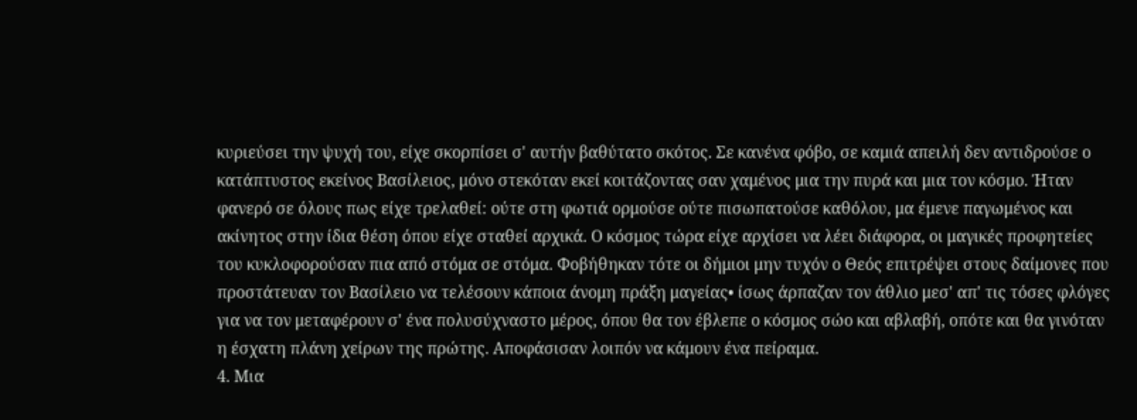κυριεύσει την ψυχή του, είχε σκορπίσει σ' αυτήν βαθύτατο σκότος. Σε κανένα φόβο, σε καμιά απειλή δεν αντιδρούσε ο κατάπτυστος εκείνος Βασίλειος, μόνο στεκόταν εκεί κοιτάζοντας σαν χαμένος μια την πυρά και μια τον κόσμο. Ήταν φανερό σε όλους πως είχε τρελαθεί: ούτε στη φωτιά ορμούσε ούτε πισωπατούσε καθόλου, μα έμενε παγωμένος και ακίνητος στην ίδια θέση όπου είχε σταθεί αρχικά. Ο κόσμος τώρα είχε αρχίσει να λέει διάφορα, οι μαγικές προφητείες του κυκλοφορούσαν πια από στόμα σε στόμα. Φοβήθηκαν τότε οι δήμιοι μην τυχόν ο Θεός επιτρέψει στους δαίμονες που προστάτευαν τον Βασίλειο να τελέσουν κάποια άνομη πράξη μαγείας• ίσως άρπαζαν τον άθλιο μεσ' απ' τις τόσες φλόγες για να τον μεταφέρουν σ' ένα πολυσύχναστο μέρος, όπου θα τον έβλεπε ο κόσμος σώο και αβλαβή, οπότε και θα γινόταν η έσχατη πλάνη χείρων της πρώτης. Αποφάσισαν λοιπόν να κάμουν ένα πείραμα.
4. Μια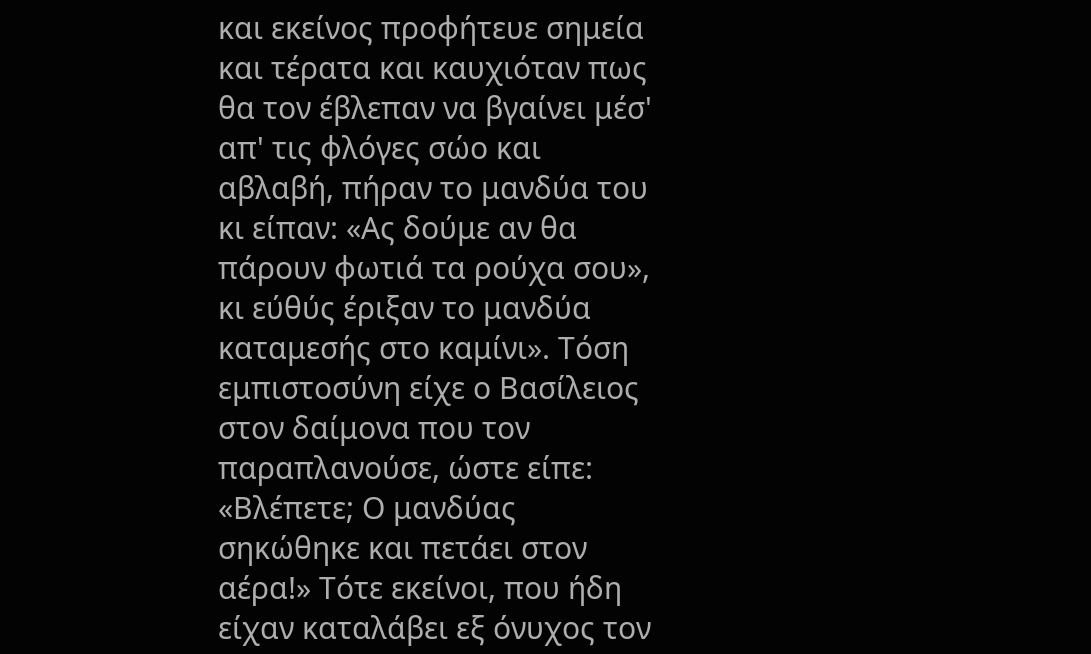και εκείνος προφήτευε σημεία και τέρατα και καυχιόταν πως θα τον έβλεπαν να βγαίνει μέσ' απ' τις φλόγες σώο και αβλαβή, πήραν το μανδύα του κι είπαν: «Ας δούμε αν θα πάρουν φωτιά τα ρούχα σου», κι εύθύς έριξαν το μανδύα καταμεσής στο καμίνι». Τόση εμπιστοσύνη είχε ο Βασίλειος στον δαίμονα που τον παραπλανούσε, ώστε είπε: «Βλέπετε; Ο μανδύας σηκώθηκε και πετάει στον αέρα!» Τότε εκείνοι, που ήδη είχαν καταλάβει εξ όνυχος τον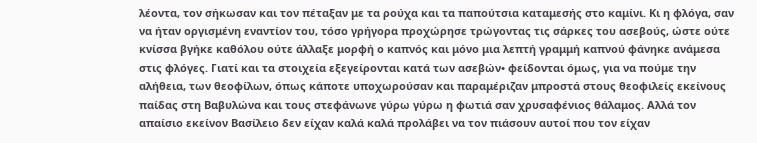λέοντα, τον σήκωσαν και τον πέταξαν με τα ρούχα και τα παπούτσια καταμεσής στο καμίνι. Κι η φλόγα, σαν να ήταν οργισμένη εναντίον του, τόσο γρήγορα προχώρησε τρώγοντας τις σάρκες του ασεβούς, ώστε ούτε κνίσσα βγήκε καθόλου ούτε άλλαξε μορφή ο καπνός και μόνο μια λεπτή γραμμή καπνού φάνηκε ανάμεσα στις φλόγες. Γιατί και τα στοιχεία εξεγείρονται κατά των ασεβών• φείδονται όμως, για να πούμε την αλήθεια, των θεοφίλων, όπως κάποτε υποχωρούσαν και παραμέριζαν μπροστά στους θεοφιλείς εκείνους παίδας στη Βαβυλώνα και τους στεφάνωνε γύρω γύρω η φωτιά σαν χρυσαφένιος θάλαμος. Αλλά τον απαίσιο εκείνον Βασίλειο δεν είχαν καλά καλά προλάβει να τον πιάσουν αυτοί που τον είχαν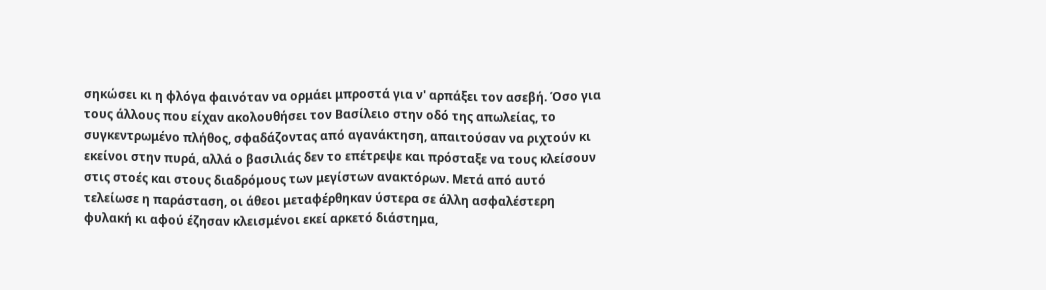σηκώσει κι η φλόγα φαινόταν να ορμάει μπροστά για ν' αρπάξει τον ασεβή. Όσο για τους άλλους που είχαν ακολουθήσει τον Βασίλειο στην οδό της απωλείας, το συγκεντρωμένο πλήθος, σφαδάζοντας από αγανάκτηση, απαιτούσαν να ριχτούν κι εκείνοι στην πυρά, αλλά ο βασιλιάς δεν το επέτρεψε και πρόσταξε να τους κλείσουν στις στοές και στους διαδρόμους των μεγίστων ανακτόρων. Μετά από αυτό τελείωσε η παράσταση, οι άθεοι μεταφέρθηκαν ύστερα σε άλλη ασφαλέστερη φυλακή κι αφού έζησαν κλεισμένοι εκεί αρκετό διάστημα,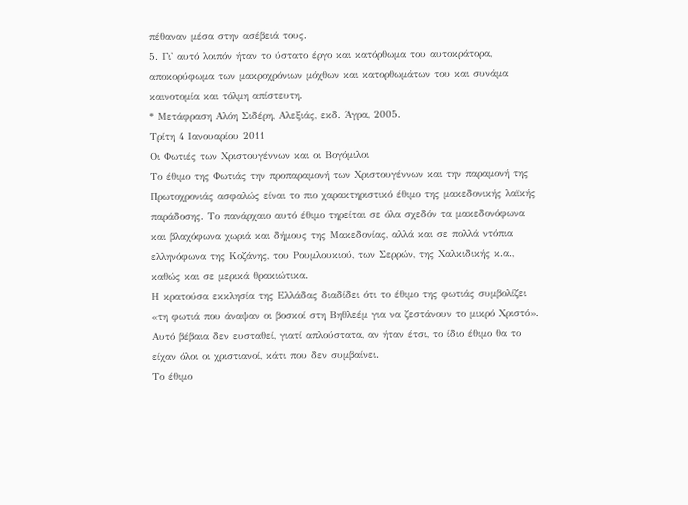πέθαναν μέσα στην ασέβειά τους.
5. Γι' αυτό λοιπόν ήταν το ύστατο έργο και κατόρθωμα του αυτοκράτορα, αποκορύφωμα των μακροχρόνιων μόχθων και κατορθωμάτων του και συνάμα καινοτομία και τόλμη απίστευτη.
* Μετάφραση Αλόη Σιδέρη, Αλεξιάς, εκδ. Άγρα, 2005.
Τρίτη 4 Ιανουαρίου 2011
Οι Φωτιές των Χριστουγέννων και οι Βογόμιλοι
Το έθιμο της Φωτιάς την προπαραμονή των Χριστουγέννων και την παραμονή της Πρωτοχρονιάς ασφαλώς είναι το πιο χαρακτηριστικό έθιμο της μακεδονικής λαϊκής παράδοσης. Το πανάρχαιο αυτό έθιμο τηρείται σε όλα σχεδόν τα μακεδονόφωνα και βλαχόφωνα χωριά και δήμους της Μακεδονίας, αλλά και σε πολλά ντόπια ελληνόφωνα της Κοζάνης, του Ρουμλουκιού, των Σερρών, της Χαλκιδικής κ.α., καθώς και σε μερικά θρακιώτικα.
Η κρατούσα εκκλησία της Ελλάδας διαδίδει ότι το έθιμο της φωτιάς συμβολίζει «τη φωτιά που άναψαν οι βοσκοί στη Βηθλεέμ για να ζεστάνουν το μικρό Χριστό».
Αυτό βέβαια δεν ευσταθεί, γιατί απλούστατα, αν ήταν έτσι, το ίδιο έθιμο θα το είχαν όλοι οι χριστιανοί, κάτι που δεν συμβαίνει.
Το έθιμο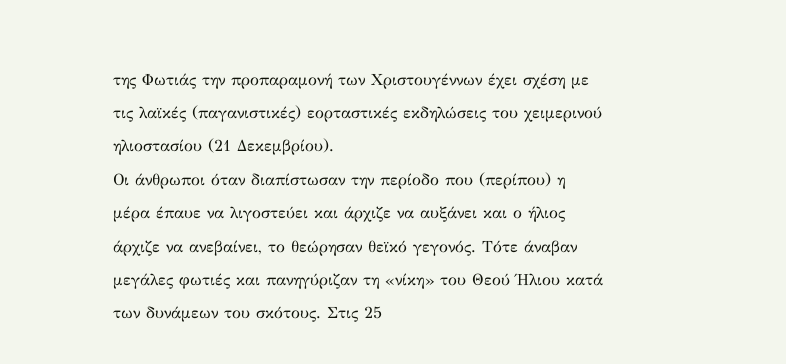της Φωτιάς την προπαραμονή των Χριστουγέννων έχει σχέση με τις λαϊκές (παγανιστικές) εορταστικές εκδηλώσεις του χειμερινού ηλιοστασίου (21 Δεκεμβρίου).
Οι άνθρωποι όταν διαπίστωσαν την περίοδο που (περίπου) η μέρα έπαυε να λιγοστεύει και άρχιζε να αυξάνει και ο ήλιος άρχιζε να ανεβαίνει, το θεώρησαν θεϊκό γεγονός. Τότε άναβαν μεγάλες φωτιές και πανηγύριζαν τη «νίκη» του Θεού Ήλιου κατά των δυνάμεων του σκότους. Στις 25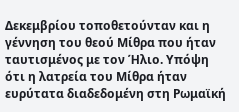Δεκεμβρίου τοποθετούνταν και η γέννηση του θεού Μίθρα που ήταν ταυτισμένος με τον Ήλιο. Υπόψη ότι η λατρεία του Μίθρα ήταν ευρύτατα διαδεδομένη στη Ρωμαϊκή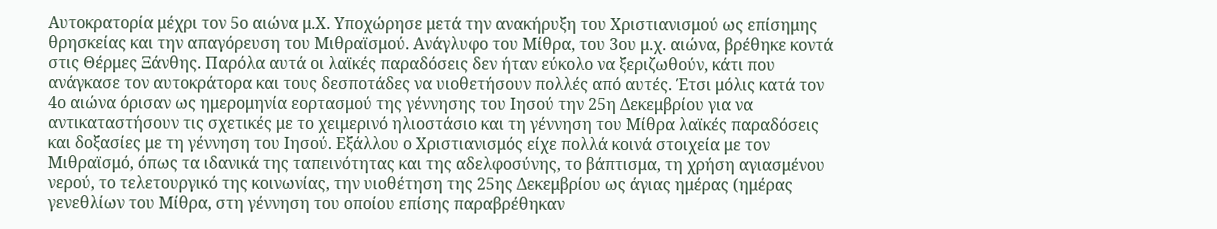Αυτοκρατορία μέχρι τον 5ο αιώνα μ.Χ. Υποχώρησε μετά την ανακήρυξη του Χριστιανισμού ως επίσημης θρησκείας και την απαγόρευση του Μιθραϊσμού. Ανάγλυφο του Μίθρα, του 3ου μ.χ. αιώνα, βρέθηκε κοντά στις Θέρμες Ξάνθης. Παρόλα αυτά οι λαϊκές παραδόσεις δεν ήταν εύκολο να ξεριζωθούν, κάτι που ανάγκασε τον αυτοκράτορα και τους δεσποτάδες να υιοθετήσουν πολλές από αυτές. Έτσι μόλις κατά τον 4ο αιώνα όρισαν ως ημερομηνία εορτασμού της γέννησης του Ιησού την 25η Δεκεμβρίου για να αντικαταστήσουν τις σχετικές με το χειμερινό ηλιοστάσιο και τη γέννηση του Μίθρα λαϊκές παραδόσεις και δοξασίες με τη γέννηση του Ιησού. Εξάλλου ο Χριστιανισμός είχε πολλά κοινά στοιχεία με τον Μιθραϊσμό, όπως τα ιδανικά της ταπεινότητας και της αδελφοσύνης, το βάπτισμα, τη χρήση αγιασμένου νερού, το τελετουργικό της κοινωνίας, την υιοθέτηση της 25ης Δεκεμβρίου ως άγιας ημέρας (ημέρας γενεθλίων του Μίθρα, στη γέννηση του οποίου επίσης παραβρέθηκαν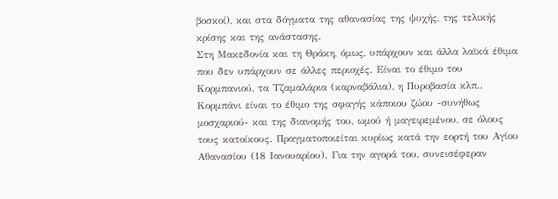βοσκοί), και στα δόγματα της αθανασίας της ψυχής, της τελικής κρίσης και της ανάστασης.
Στη Μακεδονία και τη Θράκη, όμως, υπάρχουν και άλλα λαϊκά έθιμα που δεν υπάρχουν σε άλλες περιοχές. Είναι το έθιμο του Κορμπανιού, τα Τζαμαλάρια (καρναβάλια), η Πυροβασία κλπ..
Κορμπάνι είναι το έθιμο της σφαγής κάποιου ζώου -συνήθως μοσχαριού- και της διανομής του, ωμού ή μαγειρεμένου, σε όλους τους κατοίκους. Πραγματοποιείται κυρίως κατά την εορτή του Αγίου Αθανασίου (18 Ιανουαρίου). Για την αγορά του, συνεισέφεραν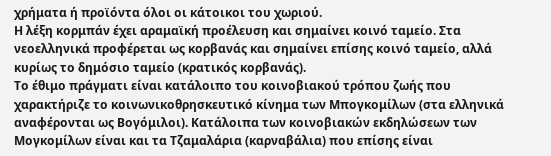χρήματα ή προϊόντα όλοι οι κάτοικοι του χωριού.
Η λέξη κορμπάν έχει αραμαϊκή προέλευση και σημαίνει κοινό ταμείο. Στα νεοελληνικά προφέρεται ως κορβανάς και σημαίνει επίσης κοινό ταμείο, αλλά κυρίως το δημόσιο ταμείο (κρατικός κορβανάς).
Το έθιμο πράγματι είναι κατάλοιπο του κοινοβιακού τρόπου ζωής που χαρακτήριζε το κοινωνικοθρησκευτικό κίνημα των Μπογκομίλων (στα ελληνικά αναφέρονται ως Βογόμιλοι). Κατάλοιπα των κοινοβιακών εκδηλώσεων των Μογκομίλων είναι και τα Τζαμαλάρια (καρναβάλια) που επίσης είναι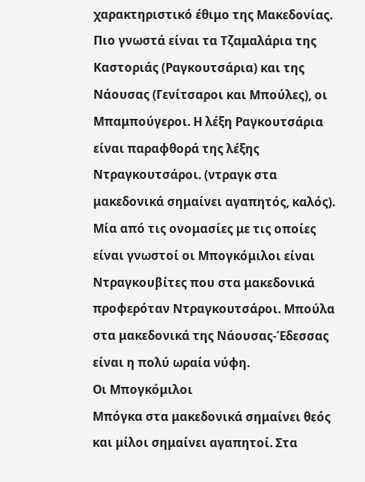χαρακτηριστικό έθιμο της Μακεδονίας. Πιο γνωστά είναι τα Τζαμαλάρια της Καστοριάς (Ραγκουτσάρια) και της Νάουσας (Γενίτσαροι και Μπούλες), οι Μπαμπούγεροι. Η λέξη Ραγκουτσάρια είναι παραφθορά της λέξης Ντραγκουτσάροι. (ντραγκ στα μακεδονικά σημαίνει αγαπητός, καλός). Μία από τις ονομασίες με τις οποίες είναι γνωστοί οι Μπογκόμιλοι είναι Ντραγκουβίτες που στα μακεδονικά προφερόταν Ντραγκουτσάροι. Μπούλα στα μακεδονικά της Νάουσας-Έδεσσας είναι η πολύ ωραία νύφη.
Οι Mπογκόμιλοι
Μπόγκα στα μακεδονικά σημαίνει θεός και μίλοι σημαίνει αγαπητοί. Στα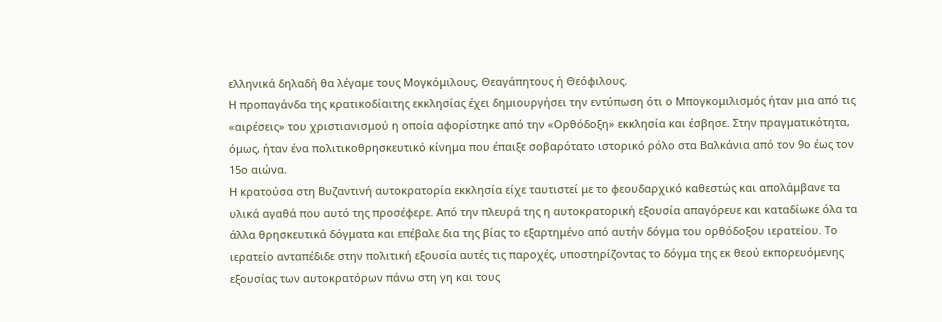ελληνικά δηλαδή θα λέγαμε τους Μογκόμιλους, Θεαγάπητους ή Θεόφιλους.
Η προπαγάνδα της κρατικοδίαιτης εκκλησίας έχει δημιουργήσει την εντύπωση ότι ο Μπογκομιλισμός ήταν μια από τις «αιρέσεις» του χριστιανισμού η οποία αφορίστηκε από την «Ορθόδοξη» εκκλησία και έσβησε. Στην πραγματικότητα, όμως, ήταν ένα πολιτικοθρησκευτικό κίνημα που έπαιξε σοβαρότατο ιστορικό ρόλο στα Βαλκάνια από τον 9ο έως τον 15ο αιώνα.
Η κρατούσα στη Βυζαντινή αυτοκρατορία εκκλησία είχε ταυτιστεί με το φεουδαρχικό καθεστώς και απολάμβανε τα υλικά αγαθά που αυτό της προσέφερε. Από την πλευρά της η αυτοκρατορική εξουσία απαγόρευε και καταδίωκε όλα τα άλλα θρησκευτικά δόγματα και επέβαλε δια της βίας το εξαρτημένο από αυτήν δόγμα του ορθόδοξου ιερατείου. Το ιερατείο ανταπέδιδε στην πολιτική εξουσία αυτές τις παροχές, υποστηρίζοντας το δόγμα της εκ θεού εκπορευόμενης εξουσίας των αυτοκρατόρων πάνω στη γη και τους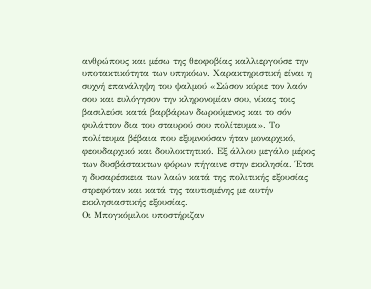ανθρώπους και μέσω της θεοφοβίας καλλιεργούσε την υποτακτικότητα των υπηκόων. Χαρακτηριστική είναι η συχνή επανάληψη του ψαλμού «Σώσον κύριε τον λαόν σου και ευλόγησον την κληρονομίαν σου, νίκας τοις βασιλεύσι κατά βαρβάρων δωρούμενος και το σόν φυλάττον δια του σταυρού σου πολίτευμα». Το πολίτευμα βέβαια που εξυμνούσαν ήταν μοναρχικό, φεουδαρχικό και δουλοκτητικό. Εξ άλλου μεγάλο μέρος των δυσβάστακτων φόρων πήγαινε στην εκκλησία. Έτσι η δυσαρέσκεια των λαών κατά της πολιτικής εξουσίας στρεφόταν και κατά της ταυτισμένης με αυτήν εκκλησιαστικής εξουσίας.
Οι Μπογκόμιλοι υποστήριζαν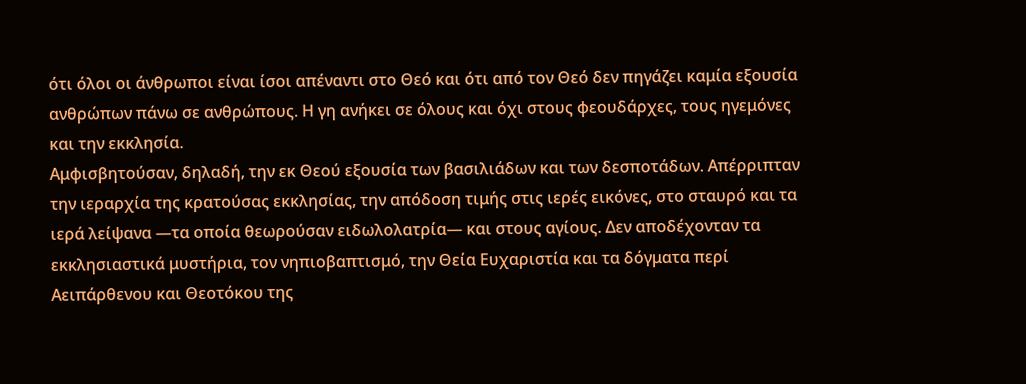ότι όλοι οι άνθρωποι είναι ίσοι απέναντι στο Θεό και ότι από τον Θεό δεν πηγάζει καμία εξουσία ανθρώπων πάνω σε ανθρώπους. Η γη ανήκει σε όλους και όχι στους φεουδάρχες, τους ηγεμόνες και την εκκλησία.
Αμφισβητούσαν, δηλαδή, την εκ Θεού εξουσία των βασιλιάδων και των δεσποτάδων. Απέρριπταν την ιεραρχία της κρατούσας εκκλησίας, την απόδοση τιμής στις ιερές εικόνες, στο σταυρό και τα ιερά λείψανα —τα οποία θεωρούσαν ειδωλολατρία— και στους αγίους. Δεν αποδέχονταν τα εκκλησιαστικά μυστήρια, τον νηπιοβαπτισμό, την Θεία Ευχαριστία και τα δόγματα περί Αειπάρθενου και Θεοτόκου της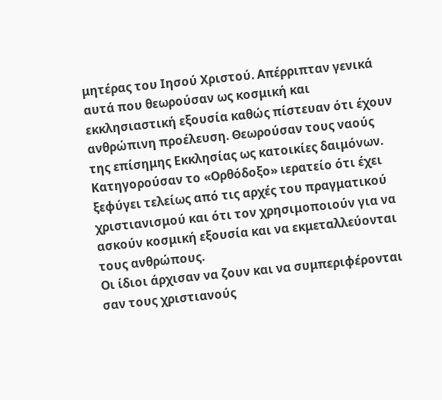μητέρας του Ιησού Χριστού. Απέρριπταν γενικά αυτά που θεωρούσαν ως κοσμική και εκκλησιαστική εξουσία καθώς πίστευαν ότι έχουν ανθρώπινη προέλευση. Θεωρούσαν τους ναούς της επίσημης Εκκλησίας ως κατοικίες δαιμόνων.
Κατηγορούσαν το «Ορθόδοξο» ιερατείο ότι έχει ξεφύγει τελείως από τις αρχές του πραγματικού χριστιανισμού και ότι τον χρησιμοποιούν για να ασκούν κοσμική εξουσία και να εκμεταλλεύονται τους ανθρώπους.
Οι ίδιοι άρχισαν να ζουν και να συμπεριφέρονται σαν τους χριστιανούς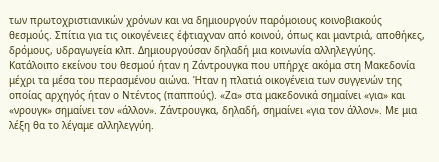των πρωτοχριστιανικών χρόνων και να δημιουργούν παρόμοιους κοινοβιακούς θεσμούς. Σπίτια για τις οικογένειες έφτιαχναν από κοινού, όπως και μαντριά, αποθήκες, δρόμους, υδραγωγεία κλπ. Δημιουργούσαν δηλαδή μια κοινωνία αλληλεγγύης. Κατάλοιπο εκείνου του θεσμού ήταν η Ζάντρουγκα που υπήρχε ακόμα στη Μακεδονία μέχρι τα μέσα του περασμένου αιώνα. Ήταν η πλατιά οικογένεια των συγγενών της οποίας αρχηγός ήταν ο Ντέντος (παππούς). «Ζα» στα μακεδονικά σημαίνει «για» και «νρουγκ» σημαίνει τον «άλλον». Ζάντρουγκα, δηλαδή, σημαίνει «για τον άλλον». Με μια λέξη θα το λέγαμε αλληλεγγύη.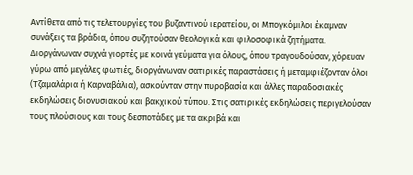Αντίθετα από τις τελετουργίες του βυζαντινού ιερατείου, οι Μπογκόμιλοι έκαμναν συνάξεις τα βράδια, όπου συζητούσαν θεολογικά και φιλοσοφικά ζητήματα. Διοργάνωναν συχνά γιορτές με κοινά γεύματα για όλους, όπου τραγουδούσαν, χόρευαν γύρω από μεγάλες φωτιές, διοργάνωναν σατιρικές παραστάσεις ή μεταμφιέζονταν όλοι (Τζαμαλάρια ή Καρναβάλια), ασκούνταν στην πυροβασία και άλλες παραδοσιακές εκδηλώσεις διονυσιακού και βακχικού τύπου. Στις σατιρικές εκδηλώσεις περιγελούσαν τους πλούσιους και τους δεσποτάδες με τα ακριβά και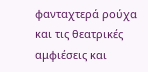φανταχτερά ρούχα και τις θεατρικές αμφιέσεις και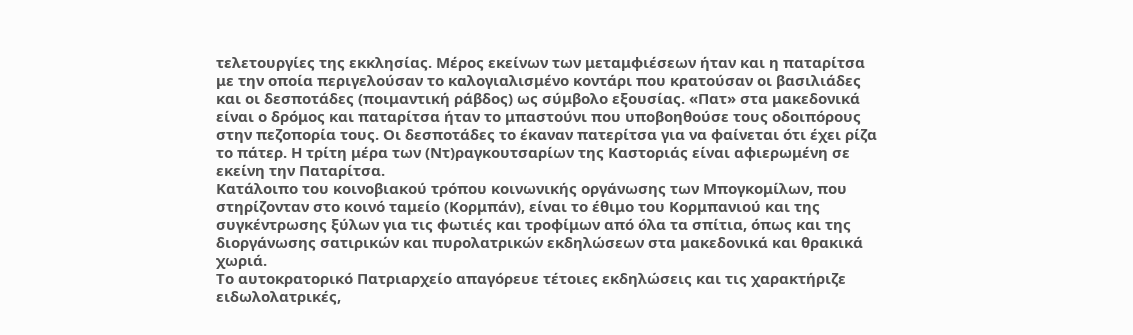τελετουργίες της εκκλησίας. Μέρος εκείνων των μεταμφιέσεων ήταν και η παταρίτσα με την οποία περιγελούσαν το καλογιαλισμένο κοντάρι που κρατούσαν οι βασιλιάδες και οι δεσποτάδες (ποιμαντική ράβδος) ως σύμβολο εξουσίας. «Πατ» στα μακεδονικά είναι ο δρόμος και παταρίτσα ήταν το μπαστούνι που υποβοηθούσε τους οδοιπόρους στην πεζοπορία τους. Οι δεσποτάδες το έκαναν πατερίτσα για να φαίνεται ότι έχει ρίζα το πάτερ. Η τρίτη μέρα των (Ντ)ραγκουτσαρίων της Καστοριάς είναι αφιερωμένη σε εκείνη την Παταρίτσα.
Κατάλοιπο του κοινοβιακού τρόπου κοινωνικής οργάνωσης των Μπογκομίλων, που στηρίζονταν στο κοινό ταμείο (Κορμπάν), είναι το έθιμο του Κορμπανιού και της συγκέντρωσης ξύλων για τις φωτιές και τροφίμων από όλα τα σπίτια, όπως και της διοργάνωσης σατιρικών και πυρολατρικών εκδηλώσεων στα μακεδονικά και θρακικά χωριά.
Το αυτοκρατορικό Πατριαρχείο απαγόρευε τέτοιες εκδηλώσεις και τις χαρακτήριζε ειδωλολατρικές,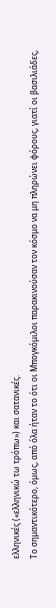ελληνικές («ελληνικώ τω τρόπω») και σατανικές.
Το σημαντικότερο, όμως, από όλα ήταν το ότι οι Μπογκόμιλοι παρακινούσαν τον κόσμο να μη πληρώνει φόρους, γιατί οι βασιλιάδες,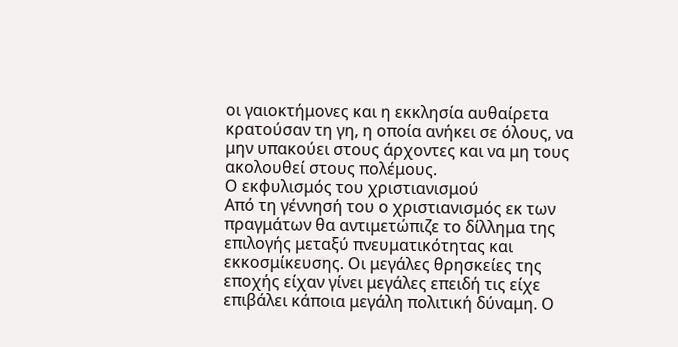οι γαιοκτήμονες και η εκκλησία αυθαίρετα κρατούσαν τη γη, η οποία ανήκει σε όλους, να μην υπακούει στους άρχοντες και να μη τους ακολουθεί στους πολέμους.
Ο εκφυλισμός του χριστιανισμού
Από τη γέννησή του ο χριστιανισμός εκ των πραγμάτων θα αντιμετώπιζε το δίλλημα της επιλογής μεταξύ πνευματικότητας και εκκοσμίκευσης. Οι μεγάλες θρησκείες της εποχής είχαν γίνει μεγάλες επειδή τις είχε επιβάλει κάποια μεγάλη πολιτική δύναμη. Ο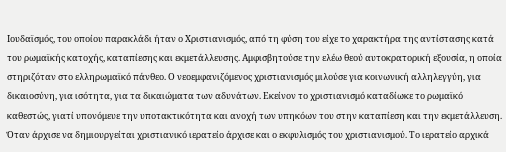Ιουδαϊσμός, του οποίου παρακλάδι ήταν ο Χριστιανισμός, από τη φύση του είχε το χαρακτήρα της αντίστασης κατά του ρωμαϊκής κατοχής, καταπίεσης και εκμετάλλευσης. Αμφισβητούσε την ελέω θεού αυτοκρατορική εξουσία, η οποία στηριζόταν στο ελληρωμαϊκό πάνθεο. Ο νεοεμφανιζόμενος χριστιανισμός μιλούσε για κοινωνική αλληλεγγύη, για δικαιοσύνη, για ισότητα, για τα δικαιώματα των αδυνάτων. Εκείνον το χριστιανισμό καταδίωκε το ρωμαϊκό καθεστώς, γιατί υπονόμευε την υποτακτικότητα και ανοχή των υπηκόων του στην καταπίεση και την εκμετάλλευση.
Όταν άρχισε να δημιουργείται χριστιανικό ιερατείο άρχισε και ο εκφυλισμός του χριστιανισμού. Το ιερατείο αρχικά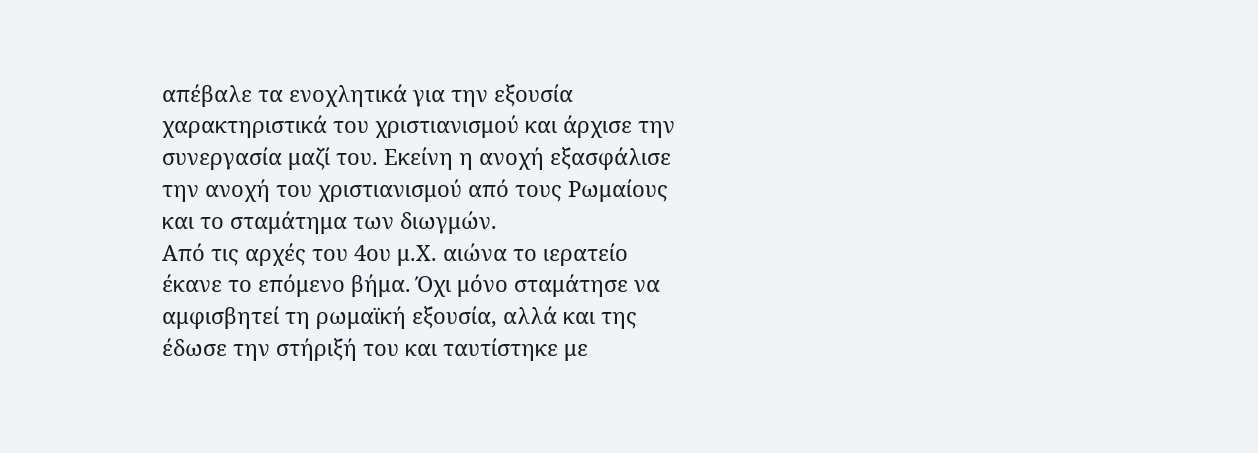απέβαλε τα ενοχλητικά για την εξουσία χαρακτηριστικά του χριστιανισμού και άρχισε την συνεργασία μαζί του. Εκείνη η ανοχή εξασφάλισε την ανοχή του χριστιανισμού από τους Ρωμαίους και το σταμάτημα των διωγμών.
Από τις αρχές του 4ου μ.Χ. αιώνα το ιερατείο έκανε το επόμενο βήμα. Όχι μόνο σταμάτησε να αμφισβητεί τη ρωμαϊκή εξουσία, αλλά και της έδωσε την στήριξή του και ταυτίστηκε με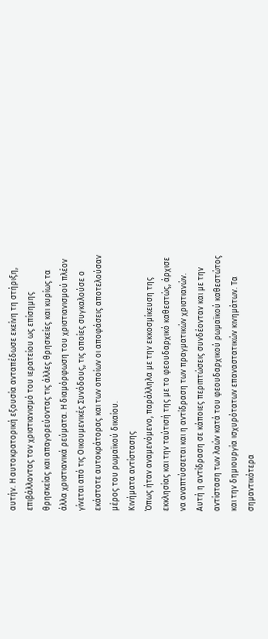αυτήν. Η αυτοκρατορική εξουσία ανταπέδωσε εκείνη τη στήριξη, επιβάλλοντας τον χριστιανισμό του ιερατείου ως επίσημης θρησκείας και απαγορεύοντας τις άλλες θρησκείες και κυρίως τα άλλα χριστιανικά ρεύματα. Η διαμόρφωση του χριστιανισμού πλέον γίνεται από τις Οικουμενικές Συνόδους, τις οποίες συγκαλούσε ο εκάστοτε αυτοκράτορας και των οποίων οι αποφάσεις αποτελούσαν μέρος του ρωμαϊκού δικαίου.
Κινήματα αντίστασης
Όπως ήταν αναμενόμενο, παράλληλα με την εκκοσμίκευση της εκκλησίας και την ταύτισή της με το φεουδαρχικό καθεστώς, άρχισε να αναπτύσσεται και η αντίδραση των πραγματικών χριστιανών. Αυτή η αντίδραση σε κάποιες περιπτώσεις συνδέονταν και με την αντίσταση των λαών κατά του φεουδαρχικού ρωμαϊκού καθεστώτος και την δημιουργία ισχυρότατων επαναστατικών κινημάτων. Τα σημαντικότερα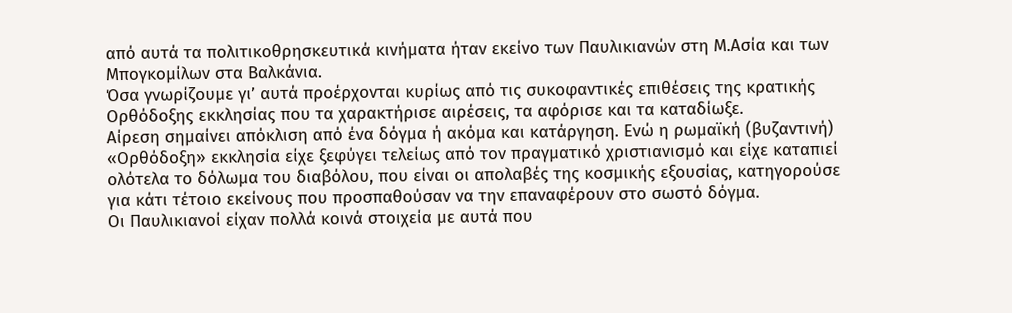από αυτά τα πολιτικοθρησκευτικά κινήματα ήταν εκείνο των Παυλικιανών στη Μ.Ασία και των Μπογκομίλων στα Βαλκάνια.
Όσα γνωρίζουμε γι’ αυτά προέρχονται κυρίως από τις συκοφαντικές επιθέσεις της κρατικής Ορθόδοξης εκκλησίας που τα χαρακτήρισε αιρέσεις, τα αφόρισε και τα καταδίωξε.
Αίρεση σημαίνει απόκλιση από ένα δόγμα ή ακόμα και κατάργηση. Ενώ η ρωμαϊκή (βυζαντινή) «Ορθόδοξη» εκκλησία είχε ξεφύγει τελείως από τον πραγματικό χριστιανισμό και είχε καταπιεί ολότελα το δόλωμα του διαβόλου, που είναι οι απολαβές της κοσμικής εξουσίας, κατηγορούσε για κάτι τέτοιο εκείνους που προσπαθούσαν να την επαναφέρουν στο σωστό δόγμα.
Οι Παυλικιανοί είχαν πολλά κοινά στοιχεία με αυτά που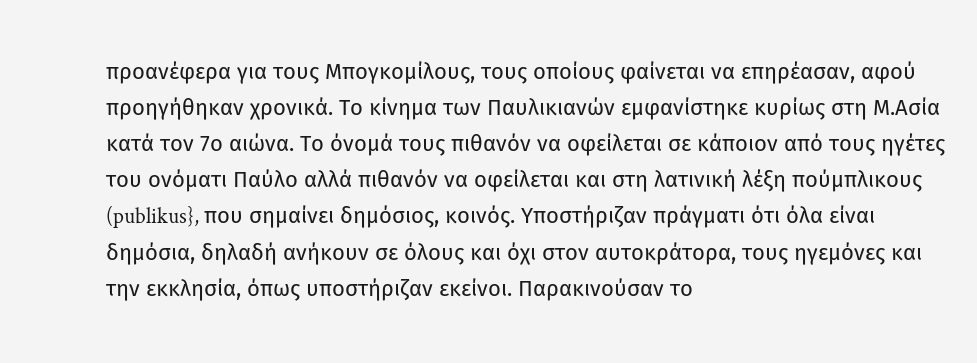προανέφερα για τους Μπογκομίλους, τους οποίους φαίνεται να επηρέασαν, αφού προηγήθηκαν χρονικά. Το κίνημα των Παυλικιανών εμφανίστηκε κυρίως στη Μ.Ασία κατά τον 7ο αιώνα. Το όνομά τους πιθανόν να οφείλεται σε κάποιον από τους ηγέτες του ονόματι Παύλο αλλά πιθανόν να οφείλεται και στη λατινική λέξη πούμπλικους (publikus}, που σημαίνει δημόσιος, κοινός. Υποστήριζαν πράγματι ότι όλα είναι δημόσια, δηλαδή ανήκουν σε όλους και όχι στον αυτοκράτορα, τους ηγεμόνες και την εκκλησία, όπως υποστήριζαν εκείνοι. Παρακινούσαν το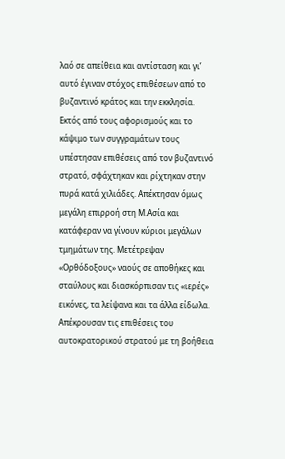λαό σε απείθεια και αντίσταση και γι’ αυτό έγιναν στόχος επιθέσεων από το βυζαντινό κράτος και την εκκλησία. Εκτός από τους αφορισμούς και το κάψιμο των συγγραμάτων τους υπέστησαν επιθέσεις από τον βυζαντινό στρατό, σφάχτηκαν και ρίχτηκαν στην πυρά κατά χιλιάδες. Απέκτησαν όμως μεγάλη επιρροή στη Μ.Ασία και κατάφεραν να γίνουν κύριοι μεγάλων τμημάτων της. Μετέτρεψαν «Ορθόδοξους» ναούς σε αποθήκες και σταύλους και διασκόρπισαν τις «ιερές» εικόνες, τα λείψανα και τα άλλα είδωλα. Απέκρουσαν τις επιθέσεις του αυτοκρατορικού στρατού με τη βοήθεια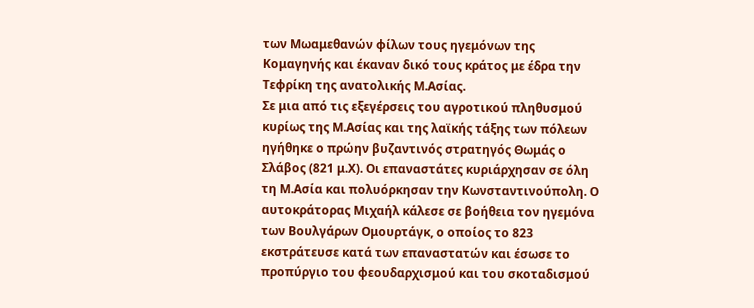των Μωαμεθανών φίλων τους ηγεμόνων της Κομαγηνής και έκαναν δικό τους κράτος με έδρα την Τεφρίκη της ανατολικής Μ.Ασίας.
Σε μια από τις εξεγέρσεις του αγροτικού πληθυσμού κυρίως της Μ.Ασίας και της λαϊκής τάξης των πόλεων ηγήθηκε ο πρώην βυζαντινός στρατηγός Θωμάς ο Σλάβος (821 μ.Χ). Οι επαναστάτες κυριάρχησαν σε όλη τη Μ.Ασία και πολυόρκησαν την Κωνσταντινούπολη. Ο αυτοκράτορας Μιχαήλ κάλεσε σε βοήθεια τον ηγεμόνα των Βουλγάρων Ομουρτάγκ, ο οποίος το 823 εκστράτευσε κατά των επαναστατών και έσωσε το προπύργιο του φεουδαρχισμού και του σκοταδισμού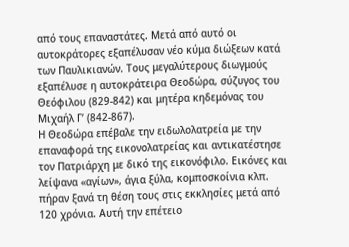από τους επαναστάτες. Μετά από αυτό οι αυτοκράτορες εξαπέλυσαν νέο κύμα διώξεων κατά των Παυλικιανών. Τους μεγαλύτερους διωγμούς εξαπέλυσε η αυτοκράτειρα Θεοδώρα, σύζυγος του Θεόφιλου (829-842) και μητέρα κηδεμόνας του Μιχαήλ Γ’ (842-867).
Η Θεοδώρα επέβαλε την ειδωλολατρεία με την επαναφορά της εικονολατρείας και αντικατέστησε τον Πατριάρχη με δικό της εικονόφιλο. Εικόνες και λείψανα «αγίων», άγια ξύλα, κομποσκοίνια κλπ. πήραν ξανά τη θέση τους στις εκκλησίες μετά από 120 χρόνια. Αυτή την επέτειο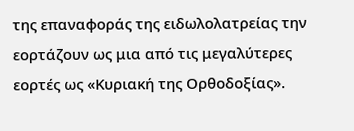της επαναφοράς της ειδωλολατρείας την εορτάζουν ως μια από τις μεγαλύτερες εορτές ως «Κυριακή της Ορθοδοξίας».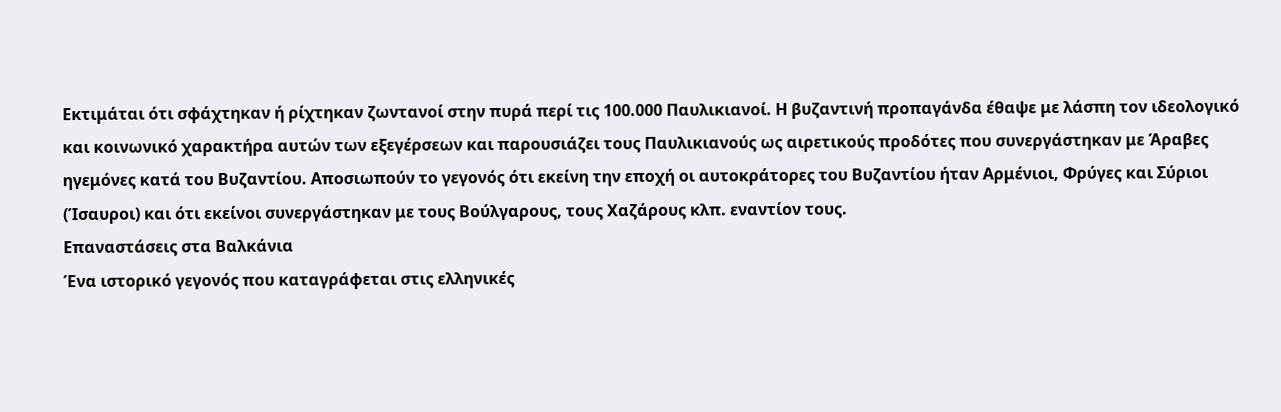Εκτιμάται ότι σφάχτηκαν ή ρίχτηκαν ζωντανοί στην πυρά περί τις 100.000 Παυλικιανοί. Η βυζαντινή προπαγάνδα έθαψε με λάσπη τον ιδεολογικό και κοινωνικό χαρακτήρα αυτών των εξεγέρσεων και παρουσιάζει τους Παυλικιανούς ως αιρετικούς προδότες που συνεργάστηκαν με Άραβες ηγεμόνες κατά του Βυζαντίου. Αποσιωπούν το γεγονός ότι εκείνη την εποχή οι αυτοκράτορες του Βυζαντίου ήταν Αρμένιοι, Φρύγες και Σύριοι (Ίσαυροι) και ότι εκείνοι συνεργάστηκαν με τους Βούλγαρους, τους Χαζάρους κλπ. εναντίον τους.
Επαναστάσεις στα Βαλκάνια
Ένα ιστορικό γεγονός που καταγράφεται στις ελληνικές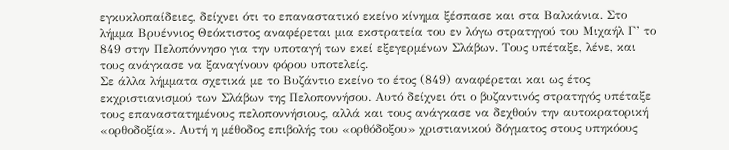εγκυκλοπαίδειες, δείχνει ότι το επαναστατικό εκείνο κίνημα ξέσπασε και στα Βαλκάνια. Στο λήμμα Βρυέννιος Θεόκτιστος αναφέρεται μια εκστρατεία του εν λόγω στρατηγού του Μιχαήλ Γ’ το 849 στην Πελοπόννησο για την υποταγή των εκεί εξεγερμένων Σλάβων. Τους υπέταξε, λένε, και τους ανάγκασε να ξαναγίνουν φόρου υποτελείς.
Σε άλλα λήμματα σχετικά με το Βυζάντιο εκείνο το έτος (849) αναφέρεται και ως έτος εκχριστιανισμού των Σλάβων της Πελοποννήσου. Αυτό δείχνει ότι ο βυζαντινός στρατηγός υπέταξε τους επαναστατημένους πελοποννήσιους, αλλά και τους ανάγκασε να δεχθούν την αυτοκρατορική «ορθοδοξία». Αυτή η μέθοδος επιβολής του «ορθόδοξου» χριστιανικού δόγματος στους υπηκόους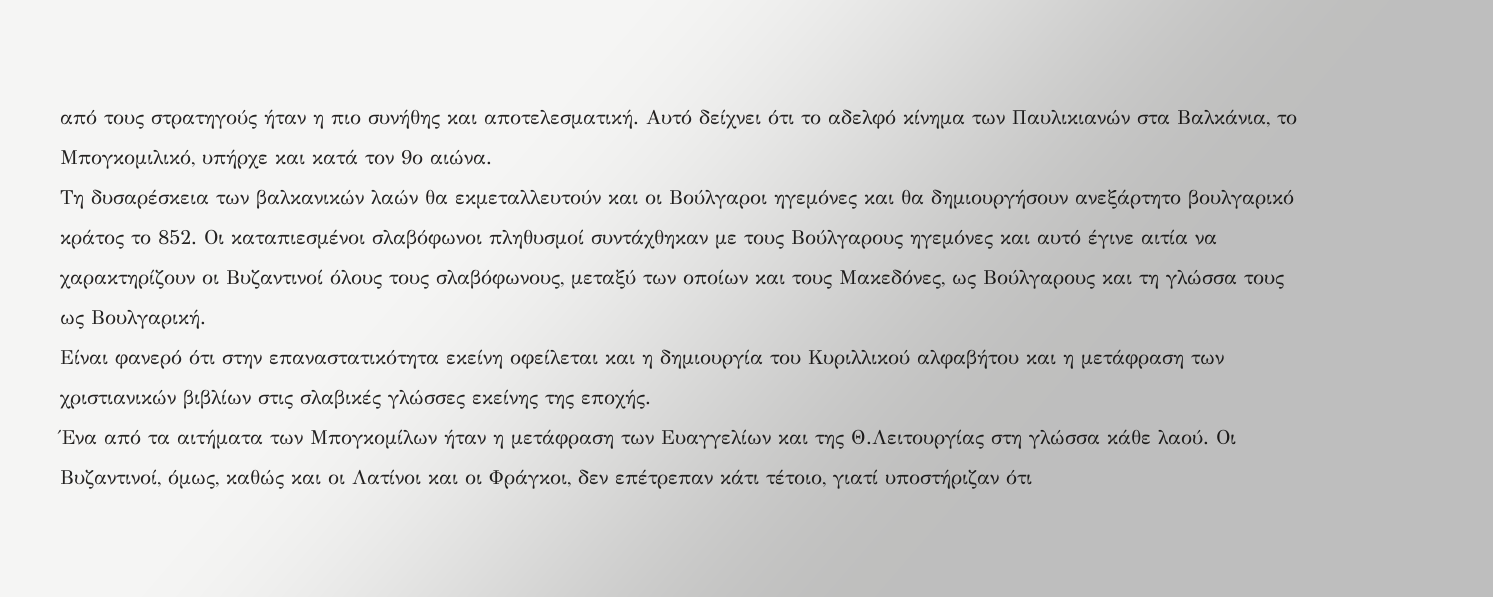από τους στρατηγούς ήταν η πιο συνήθης και αποτελεσματική. Αυτό δείχνει ότι το αδελφό κίνημα των Παυλικιανών στα Βαλκάνια, το Μπογκομιλικό, υπήρχε και κατά τον 9ο αιώνα.
Τη δυσαρέσκεια των βαλκανικών λαών θα εκμεταλλευτούν και οι Βούλγαροι ηγεμόνες και θα δημιουργήσουν ανεξάρτητο βουλγαρικό κράτος το 852. Οι καταπιεσμένοι σλαβόφωνοι πληθυσμοί συντάχθηκαν με τους Βούλγαρους ηγεμόνες και αυτό έγινε αιτία να χαρακτηρίζουν οι Βυζαντινοί όλους τους σλαβόφωνους, μεταξύ των οποίων και τους Μακεδόνες, ως Βούλγαρους και τη γλώσσα τους ως Βουλγαρική.
Είναι φανερό ότι στην επαναστατικότητα εκείνη οφείλεται και η δημιουργία του Κυριλλικού αλφαβήτου και η μετάφραση των χριστιανικών βιβλίων στις σλαβικές γλώσσες εκείνης της εποχής.
Ένα από τα αιτήματα των Μπογκομίλων ήταν η μετάφραση των Ευαγγελίων και της Θ.Λειτουργίας στη γλώσσα κάθε λαού. Οι Βυζαντινοί, όμως, καθώς και οι Λατίνοι και οι Φράγκοι, δεν επέτρεπαν κάτι τέτοιο, γιατί υποστήριζαν ότι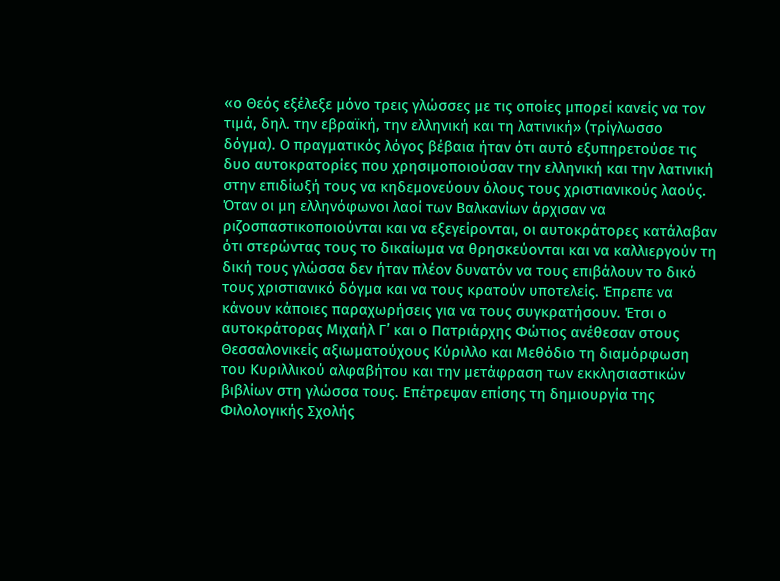«ο Θεός εξέλεξε μόνο τρεις γλώσσες με τις οποίες μπορεί κανείς να τον τιμά, δηλ. την εβραϊκή, την ελληνική και τη λατινική» (τρίγλωσσο δόγμα). Ο πραγματικός λόγος βέβαια ήταν ότι αυτό εξυπηρετούσε τις δυο αυτοκρατορίες που χρησιμοποιούσαν την ελληνική και την λατινική στην επιδίωξή τους να κηδεμονεύουν όλους τους χριστιανικούς λαούς.
Όταν οι μη ελληνόφωνοι λαοί των Βαλκανίων άρχισαν να ριζοσπαστικοποιούνται και να εξεγείρονται, οι αυτοκράτορες κατάλαβαν ότι στερώντας τους το δικαίωμα να θρησκεύονται και να καλλιεργούν τη δική τους γλώσσα δεν ήταν πλέον δυνατόν να τους επιβάλουν το δικό τους χριστιανικό δόγμα και να τους κρατούν υποτελείς. Έπρεπε να κάνουν κάποιες παραχωρήσεις για να τους συγκρατήσουν. Έτσι ο αυτοκράτορας Μιχαήλ Γ’ και ο Πατριάρχης Φώτιος ανέθεσαν στους Θεσσαλονικείς αξιωματούχους Κύριλλο και Μεθόδιο τη διαμόρφωση του Κυριλλικού αλφαβήτου και την μετάφραση των εκκλησιαστικών βιβλίων στη γλώσσα τους. Επέτρεψαν επίσης τη δημιουργία της Φιλολογικής Σχολής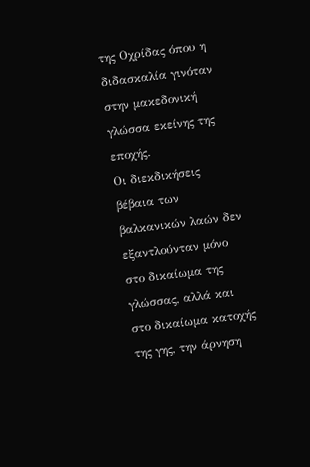της Οχρίδας όπου η διδασκαλία γινόταν στην μακεδονική γλώσσα εκείνης της εποχής.
Οι διεκδικήσεις βέβαια των βαλκανικών λαών δεν εξαντλούνταν μόνο στο δικαίωμα της γλώσσας, αλλά και στο δικαίωμα κατοχής της γης, την άρνηση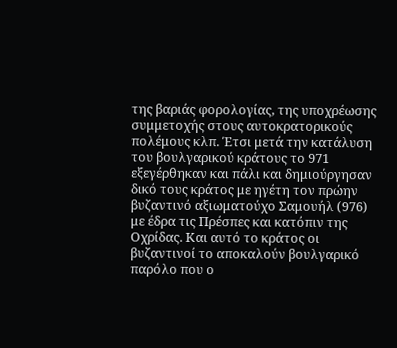της βαριάς φορολογίας, της υποχρέωσης συμμετοχής στους αυτοκρατορικούς πολέμους κλπ. Έτσι μετά την κατάλυση του βουλγαρικού κράτους το 971 εξεγέρθηκαν και πάλι και δημιούργησαν δικό τους κράτος με ηγέτη τον πρώην βυζαντινό αξιωματούχο Σαμουήλ (976) με έδρα τις Πρέσπες και κατόπιν της Οχρίδας. Και αυτό το κράτος οι βυζαντινοί το αποκαλούν βουλγαρικό παρόλο που ο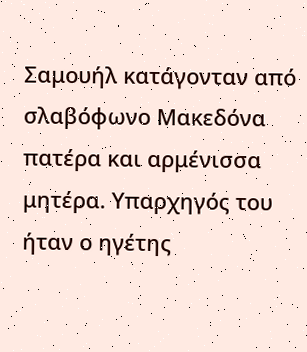Σαμουήλ κατάγονταν από σλαβόφωνο Μακεδόνα πατέρα και αρμένισσα μητέρα. Υπαρχηγός του ήταν ο ηγέτης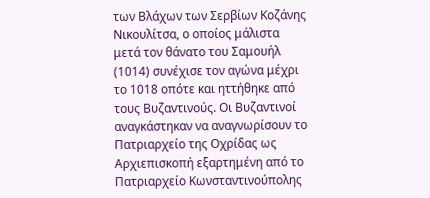των Βλάχων των Σερβίων Κοζάνης Νικουλίτσα, ο οποίος μάλιστα μετά τον θάνατο του Σαμουήλ (1014) συνέχισε τον αγώνα μέχρι το 1018 οπότε και ηττήθηκε από τους Βυζαντινούς. Οι Βυζαντινοί αναγκάστηκαν να αναγνωρίσουν το Πατριαρχείο της Οχρίδας ως Αρχιεπισκοπή εξαρτημένη από το Πατριαρχείο Κωνσταντινούπολης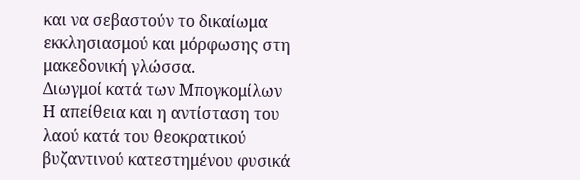και να σεβαστούν το δικαίωμα εκκλησιασμού και μόρφωσης στη μακεδονική γλώσσα.
Διωγμοί κατά των Μπογκομίλων
Η απείθεια και η αντίσταση του λαού κατά του θεοκρατικού βυζαντινού κατεστημένου φυσικά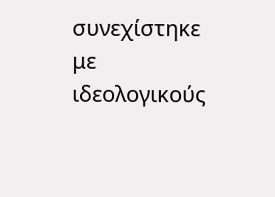συνεχίστηκε με ιδεολογικούς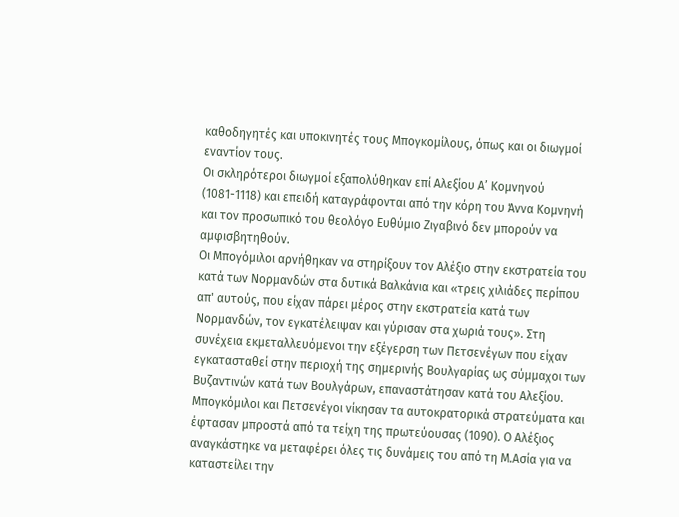καθοδηγητές και υποκινητές τους Μπογκομίλους, όπως και οι διωγμοί εναντίον τους.
Οι σκληρότεροι διωγμοί εξαπολύθηκαν επί Αλεξίου Α’ Κομνηνού (1081-1118) και επειδή καταγράφονται από την κόρη του Άννα Κομνηνή και τον προσωπικό του θεολόγο Ευθύμιο Ζιγαβινό δεν μπορούν να αμφισβητηθούν.
Οι Μπογόμιλοι αρνήθηκαν να στηρίξουν τον Αλέξιο στην εκστρατεία του κατά των Νορμανδών στα δυτικά Βαλκάνια και «τρεις χιλιάδες περίπου απ' αυτούς, που είχαν πάρει μέρος στην εκστρατεία κατά των Νορμανδών, τον εγκατέλειψαν και γύρισαν στα χωριά τους». Στη συνέχεια εκμεταλλευόμενοι την εξέγερση των Πετσενέγων που είχαν εγκατασταθεί στην περιοχή της σημερινής Βουλγαρίας ως σύμμαχοι των Βυζαντινών κατά των Βουλγάρων, επαναστάτησαν κατά του Αλεξίου. Μπογκόμιλοι και Πετσενέγοι νίκησαν τα αυτοκρατορικά στρατεύματα και έφτασαν μπροστά από τα τείχη της πρωτεύουσας (1090). Ο Αλέξιος αναγκάστηκε να μεταφέρει όλες τις δυνάμεις του από τη Μ.Ασία για να καταστείλει την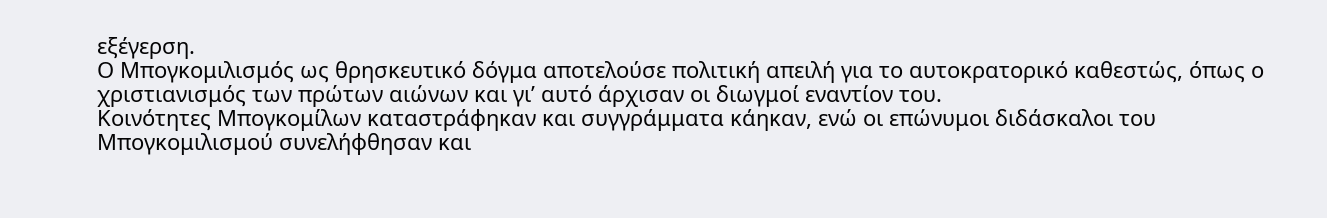εξέγερση.
Ο Μπογκομιλισμός ως θρησκευτικό δόγμα αποτελούσε πολιτική απειλή για το αυτοκρατορικό καθεστώς, όπως ο χριστιανισμός των πρώτων αιώνων και γι’ αυτό άρχισαν οι διωγμοί εναντίον του.
Κοινότητες Μπογκομίλων καταστράφηκαν και συγγράμματα κάηκαν, ενώ οι επώνυμοι διδάσκαλοι του Μπογκομιλισμού συνελήφθησαν και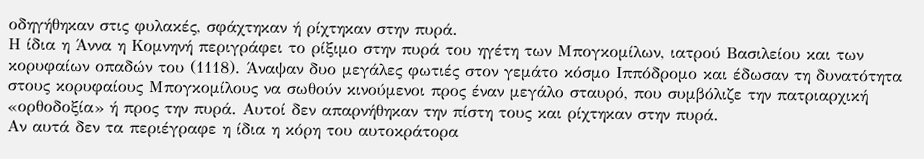οδηγήθηκαν στις φυλακές, σφάχτηκαν ή ρίχτηκαν στην πυρά.
Η ίδια η Άννα η Κομνηνή περιγράφει το ρίξιμο στην πυρά του ηγέτη των Μπογκομίλων, ιατρού Βασιλείου και των κορυφαίων οπαδών του (1118). Άναψαν δυο μεγάλες φωτιές στον γεμάτο κόσμο Ιππόδρομο και έδωσαν τη δυνατότητα στους κορυφαίους Μπογκομίλους να σωθούν κινούμενοι προς έναν μεγάλο σταυρό, που συμβόλιζε την πατριαρχική «ορθοδοξία» ή προς την πυρά. Αυτοί δεν απαρνήθηκαν την πίστη τους και ρίχτηκαν στην πυρά.
Αν αυτά δεν τα περιέγραφε η ίδια η κόρη του αυτοκράτορα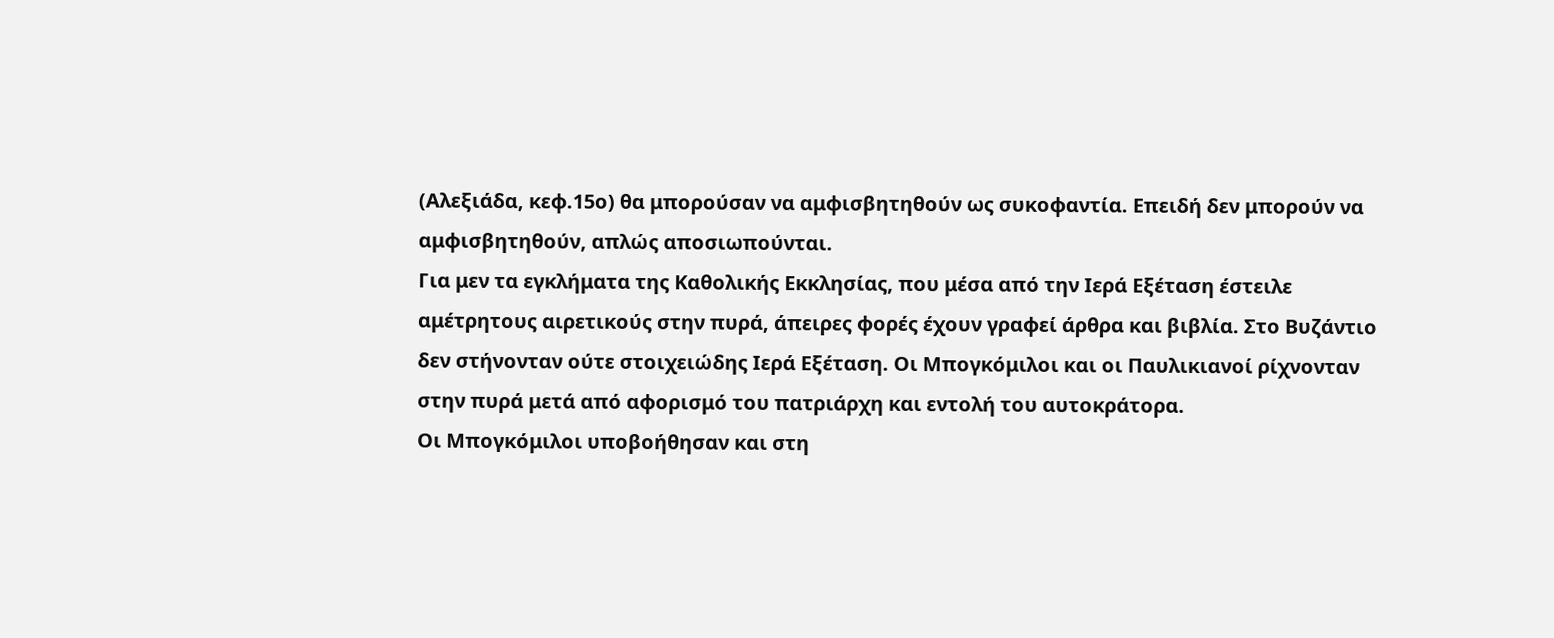(Αλεξιάδα, κεφ.15ο) θα μπορούσαν να αμφισβητηθούν ως συκοφαντία. Επειδή δεν μπορούν να αμφισβητηθούν, απλώς αποσιωπούνται.
Για μεν τα εγκλήματα της Καθολικής Εκκλησίας, που μέσα από την Ιερά Εξέταση έστειλε αμέτρητους αιρετικούς στην πυρά, άπειρες φορές έχουν γραφεί άρθρα και βιβλία. Στο Βυζάντιο δεν στήνονταν ούτε στοιχειώδης Ιερά Εξέταση. Οι Μπογκόμιλοι και οι Παυλικιανοί ρίχνονταν στην πυρά μετά από αφορισμό του πατριάρχη και εντολή του αυτοκράτορα.
Οι Μπογκόμιλοι υποβοήθησαν και στη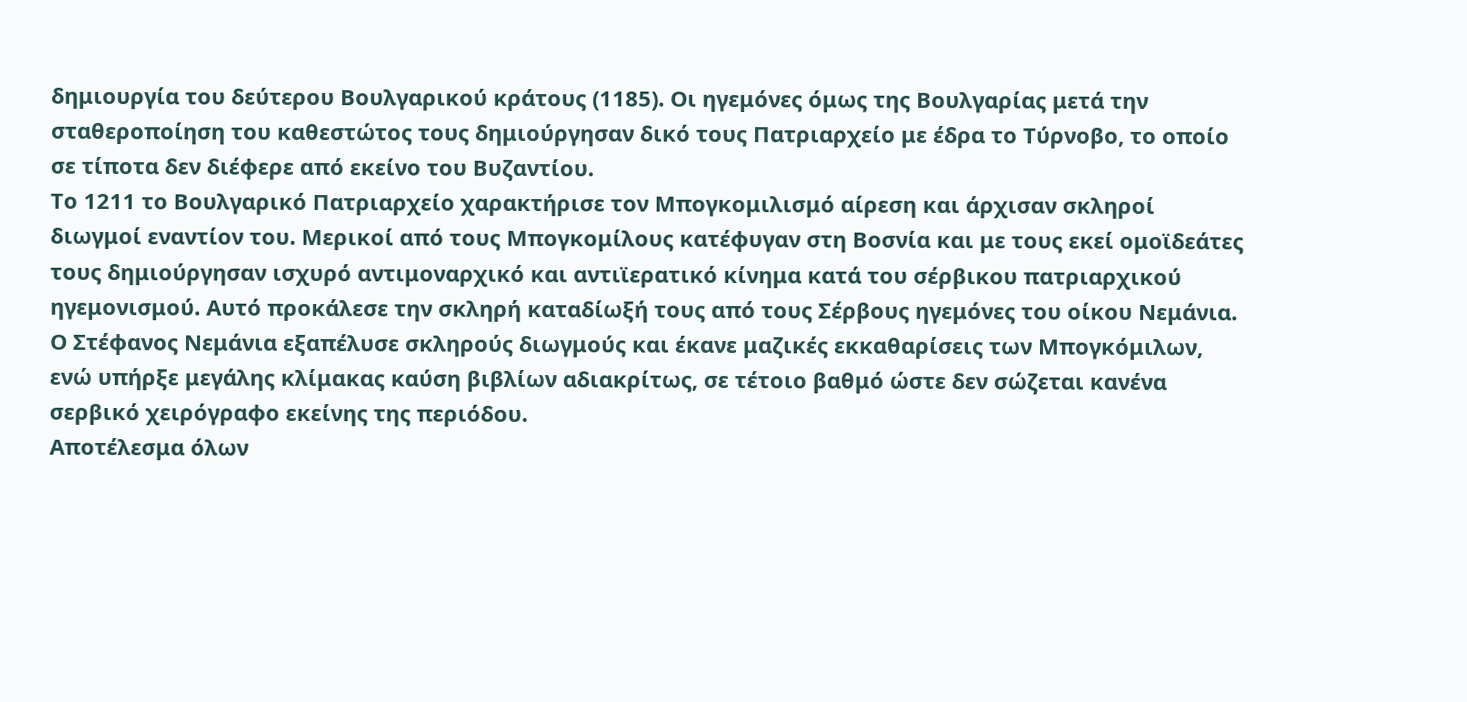δημιουργία του δεύτερου Βουλγαρικού κράτους (1185). Οι ηγεμόνες όμως της Βουλγαρίας μετά την σταθεροποίηση του καθεστώτος τους δημιούργησαν δικό τους Πατριαρχείο με έδρα το Τύρνοβο, το οποίο σε τίποτα δεν διέφερε από εκείνο του Βυζαντίου.
Το 1211 το Βουλγαρικό Πατριαρχείο χαρακτήρισε τον Μπογκομιλισμό αίρεση και άρχισαν σκληροί διωγμοί εναντίον του. Μερικοί από τους Μπογκομίλους κατέφυγαν στη Βοσνία και με τους εκεί ομοϊδεάτες τους δημιούργησαν ισχυρό αντιμοναρχικό και αντιϊερατικό κίνημα κατά του σέρβικου πατριαρχικού ηγεμονισμού. Αυτό προκάλεσε την σκληρή καταδίωξή τους από τους Σέρβους ηγεμόνες του οίκου Νεμάνια. Ο Στέφανος Νεμάνια εξαπέλυσε σκληρούς διωγμούς και έκανε μαζικές εκκαθαρίσεις των Μπογκόμιλων, ενώ υπήρξε μεγάλης κλίμακας καύση βιβλίων αδιακρίτως, σε τέτοιο βαθμό ώστε δεν σώζεται κανένα σερβικό χειρόγραφο εκείνης της περιόδου.
Αποτέλεσμα όλων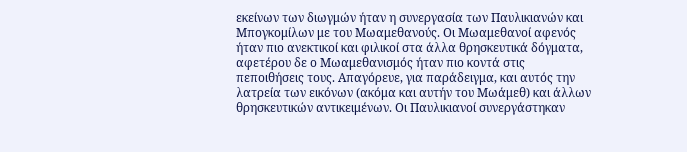εκείνων των διωγμών ήταν η συνεργασία των Παυλικιανών και Μπογκομίλων με του Μωαμεθανούς. Οι Μωαμεθανοί αφενός ήταν πιο ανεκτικοί και φιλικοί στα άλλα θρησκευτικά δόγματα, αφετέρου δε ο Μωαμεθανισμός ήταν πιο κοντά στις πεποιθήσεις τους. Απαγόρευε, για παράδειγμα, και αυτός την λατρεία των εικόνων (ακόμα και αυτήν του Μωάμεθ) και άλλων θρησκευτικών αντικειμένων. Οι Παυλικιανοί συνεργάστηκαν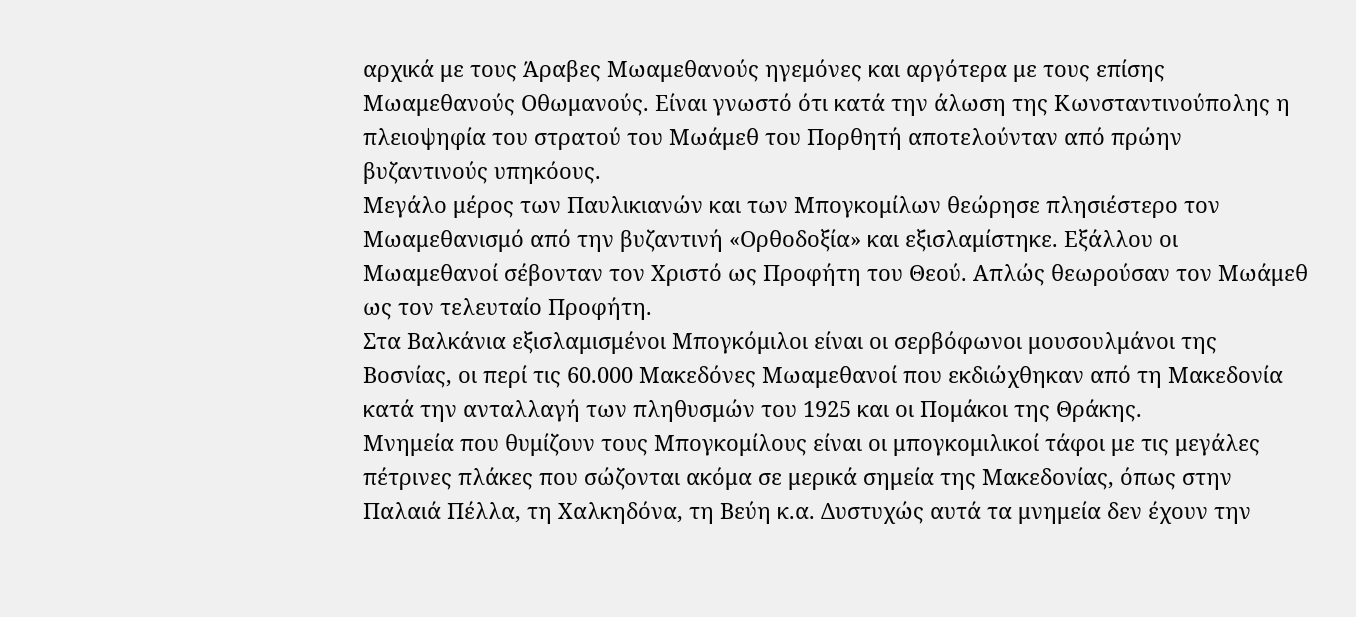αρχικά με τους Άραβες Μωαμεθανούς ηγεμόνες και αργότερα με τους επίσης Μωαμεθανούς Οθωμανούς. Είναι γνωστό ότι κατά την άλωση της Κωνσταντινούπολης η πλειοψηφία του στρατού του Μωάμεθ του Πορθητή αποτελούνταν από πρώην βυζαντινούς υπηκόους.
Μεγάλο μέρος των Παυλικιανών και των Μπογκομίλων θεώρησε πλησιέστερο τον Μωαμεθανισμό από την βυζαντινή «Ορθοδοξία» και εξισλαμίστηκε. Εξάλλου οι Μωαμεθανοί σέβονταν τον Χριστό ως Προφήτη του Θεού. Απλώς θεωρούσαν τον Μωάμεθ ως τον τελευταίο Προφήτη.
Στα Βαλκάνια εξισλαμισμένοι Μπογκόμιλοι είναι οι σερβόφωνοι μουσουλμάνοι της Βοσνίας, οι περί τις 60.000 Μακεδόνες Μωαμεθανοί που εκδιώχθηκαν από τη Μακεδονία κατά την ανταλλαγή των πληθυσμών του 1925 και οι Πομάκοι της Θράκης.
Μνημεία που θυμίζουν τους Μπογκομίλους είναι οι μπογκομιλικοί τάφοι με τις μεγάλες πέτρινες πλάκες που σώζονται ακόμα σε μερικά σημεία της Μακεδονίας, όπως στην Παλαιά Πέλλα, τη Χαλκηδόνα, τη Βεύη κ.α. Δυστυχώς αυτά τα μνημεία δεν έχουν την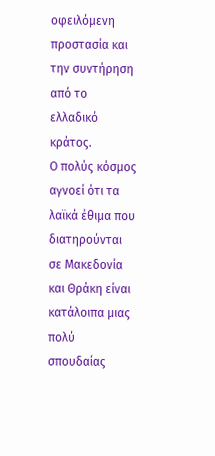οφειλόμενη προστασία και την συντήρηση από το ελλαδικό κράτος.
Ο πολύς κόσμος αγνοεί ότι τα λαϊκά έθιμα που διατηρούνται σε Μακεδονία και Θράκη είναι κατάλοιπα μιας πολύ σπουδαίας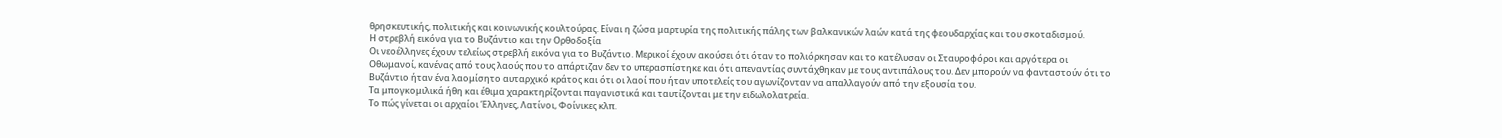θρησκευτικής, πολιτικής και κοινωνικής κουλτούρας. Είναι η ζώσα μαρτυρία της πολιτικής πάλης των βαλκανικών λαών κατά της φεουδαρχίας και του σκοταδισμού.
Η στρεβλή εικόνα για το Βυζάντιο και την Ορθοδοξία
Οι νεοέλληνες έχουν τελείως στρεβλή εικόνα για το Βυζάντιο. Μερικοί έχουν ακούσει ότι όταν το πολιόρκησαν και το κατέλυσαν οι Σταυροφόροι και αργότερα οι Οθωμανοί, κανένας από τους λαούς που το απάρτιζαν δεν το υπερασπίστηκε και ότι απεναντίας συντάχθηκαν με τους αντιπάλους του. Δεν μπορούν να φανταστούν ότι το Βυζάντιο ήταν ένα λαομίσητο αυταρχικό κράτος και ότι οι λαοί που ήταν υποτελείς του αγωνίζονταν να απαλλαγούν από την εξουσία του.
Τα μπογκομιλικά ήθη και έθιμα χαρακτηρίζονται παγανιστικά και ταυτίζονται με την ειδωλολατρεία.
Το πώς γίνεται οι αρχαίοι Έλληνες, Λατίνοι, Φοίνικες κλπ.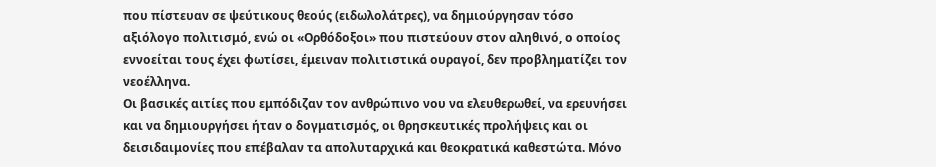που πίστευαν σε ψεύτικους θεούς (ειδωλολάτρες), να δημιούργησαν τόσο αξιόλογο πολιτισμό, ενώ οι «Ορθόδοξοι» που πιστεύουν στον αληθινό, ο οποίος εννοείται τους έχει φωτίσει, έμειναν πολιτιστικά ουραγοί, δεν προβληματίζει τον νεοέλληνα.
Οι βασικές αιτίες που εμπόδιζαν τον ανθρώπινο νου να ελευθερωθεί, να ερευνήσει και να δημιουργήσει ήταν ο δογματισμός, οι θρησκευτικές προλήψεις και οι δεισιδαιμονίες που επέβαλαν τα απολυταρχικά και θεοκρατικά καθεστώτα. Μόνο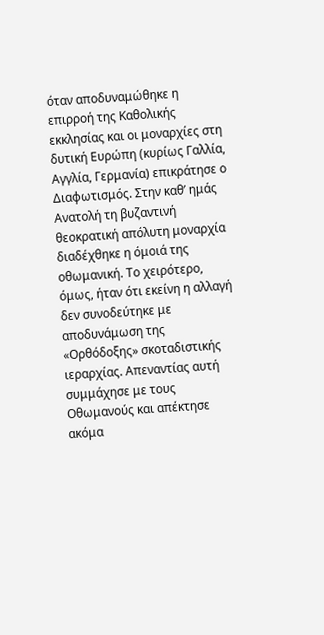όταν αποδυναμώθηκε η επιρροή της Καθολικής εκκλησίας και οι μοναρχίες στη δυτική Ευρώπη (κυρίως Γαλλία, Αγγλία, Γερμανία) επικράτησε ο Διαφωτισμός. Στην καθ’ ημάς Ανατολή τη βυζαντινή θεοκρατική απόλυτη μοναρχία διαδέχθηκε η όμοιά της οθωμανική. Το χειρότερο, όμως, ήταν ότι εκείνη η αλλαγή δεν συνοδεύτηκε με αποδυνάμωση της «Ορθόδοξης» σκοταδιστικής ιεραρχίας. Απεναντίας αυτή συμμάχησε με τους Οθωμανούς και απέκτησε ακόμα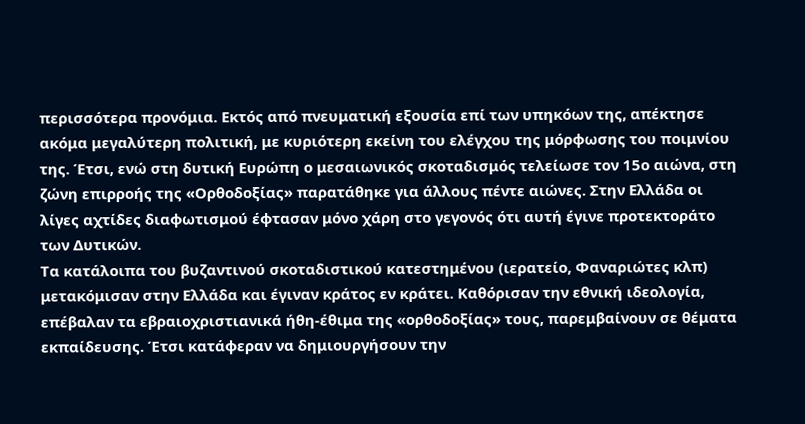περισσότερα προνόμια. Εκτός από πνευματική εξουσία επί των υπηκόων της, απέκτησε ακόμα μεγαλύτερη πολιτική, με κυριότερη εκείνη του ελέγχου της μόρφωσης του ποιμνίου της. Έτσι, ενώ στη δυτική Ευρώπη ο μεσαιωνικός σκοταδισμός τελείωσε τον 15ο αιώνα, στη ζώνη επιρροής της «Ορθοδοξίας» παρατάθηκε για άλλους πέντε αιώνες. Στην Ελλάδα οι λίγες αχτίδες διαφωτισμού έφτασαν μόνο χάρη στο γεγονός ότι αυτή έγινε προτεκτοράτο των Δυτικών.
Τα κατάλοιπα του βυζαντινού σκοταδιστικού κατεστημένου (ιερατείο, Φαναριώτες κλπ) μετακόμισαν στην Ελλάδα και έγιναν κράτος εν κράτει. Καθόρισαν την εθνική ιδεολογία, επέβαλαν τα εβραιοχριστιανικά ήθη-έθιμα της «ορθοδοξίας» τους, παρεμβαίνουν σε θέματα εκπαίδευσης. Έτσι κατάφεραν να δημιουργήσουν την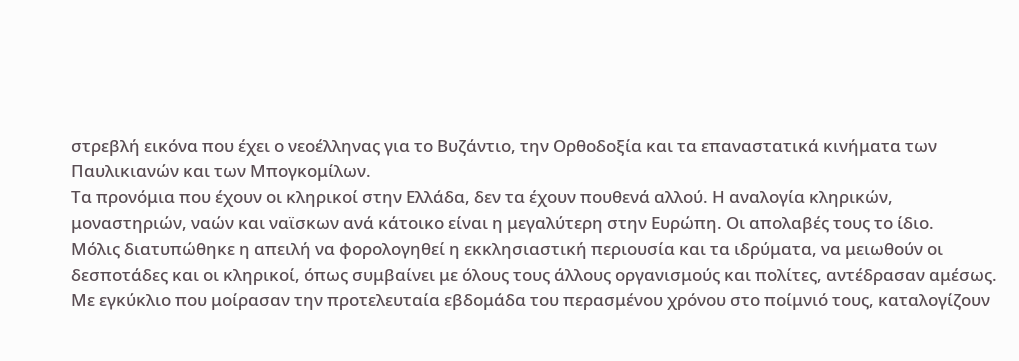στρεβλή εικόνα που έχει ο νεοέλληνας για το Βυζάντιο, την Ορθοδοξία και τα επαναστατικά κινήματα των Παυλικιανών και των Μπογκομίλων.
Τα προνόμια που έχουν οι κληρικοί στην Ελλάδα, δεν τα έχουν πουθενά αλλού. Η αναλογία κληρικών, μοναστηριών, ναών και ναϊσκων ανά κάτοικο είναι η μεγαλύτερη στην Ευρώπη. Οι απολαβές τους το ίδιο.
Μόλις διατυπώθηκε η απειλή να φορολογηθεί η εκκλησιαστική περιουσία και τα ιδρύματα, να μειωθούν οι δεσποτάδες και οι κληρικοί, όπως συμβαίνει με όλους τους άλλους οργανισμούς και πολίτες, αντέδρασαν αμέσως. Με εγκύκλιο που μοίρασαν την προτελευταία εβδομάδα του περασμένου χρόνου στο ποίμνιό τους, καταλογίζουν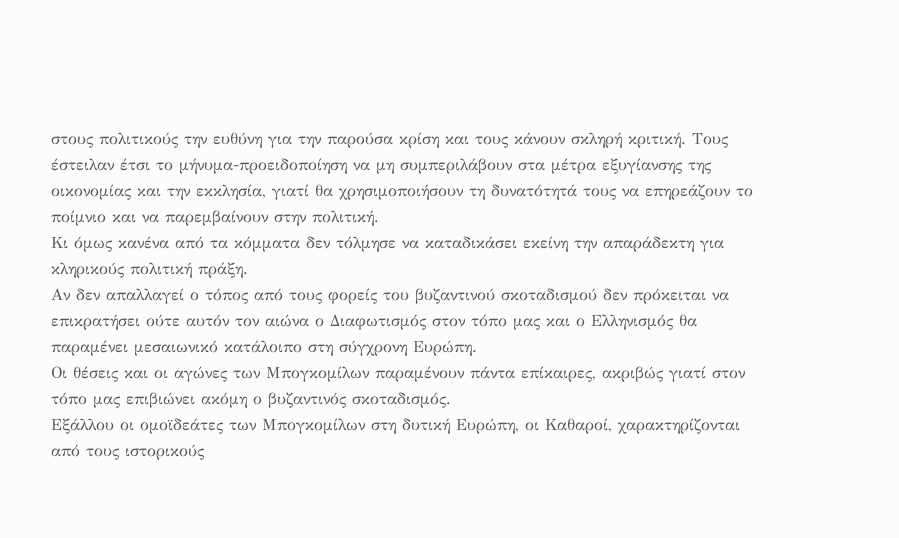στους πολιτικούς την ευθύνη για την παρούσα κρίση και τους κάνουν σκληρή κριτική. Τους έστειλαν έτσι το μήνυμα-προειδοποίηση να μη συμπεριλάβουν στα μέτρα εξυγίανσης της οικονομίας και την εκκλησία, γιατί θα χρησιμοποιήσουν τη δυνατότητά τους να επηρεάζουν το ποίμνιο και να παρεμβαίνουν στην πολιτική.
Κι όμως κανένα από τα κόμματα δεν τόλμησε να καταδικάσει εκείνη την απαράδεκτη για κληρικούς πολιτική πράξη.
Αν δεν απαλλαγεί ο τόπος από τους φορείς του βυζαντινού σκοταδισμού δεν πρόκειται να επικρατήσει ούτε αυτόν τον αιώνα ο Διαφωτισμός στον τόπο μας και ο Ελληνισμός θα παραμένει μεσαιωνικό κατάλοιπο στη σύγχρονη Ευρώπη.
Οι θέσεις και οι αγώνες των Μπογκομίλων παραμένουν πάντα επίκαιρες, ακριβώς γιατί στον τόπο μας επιβιώνει ακόμη ο βυζαντινός σκοταδισμός.
Εξάλλου οι ομοϊδεάτες των Μπογκομίλων στη δυτική Ευρώπη, οι Καθαροί, χαρακτηρίζονται από τους ιστορικούς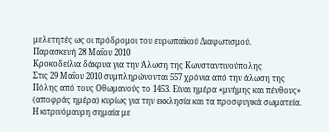μελετητές ως οι πρόδρομοι του ευρωπαϊκού Διαφωτισμού.
Παρασκευή 28 Μαΐου 2010
Κροκοδείλια δάκρυα για την Άλωση της Κωνσταντινούπολης
Στις 29 Μαΐου 2010 συμπληρώνονται 557 χρόνια από την άλωση της Πόλης από τους Οθωμανούς το 1453. Είναι ημέρα «μνήμης και πένθους» (αποφράς ημέρα) κυρίως για την εκκλησία και τα προσφυγικά σωματεία.
Η κιτρινόμαυρη σημαία με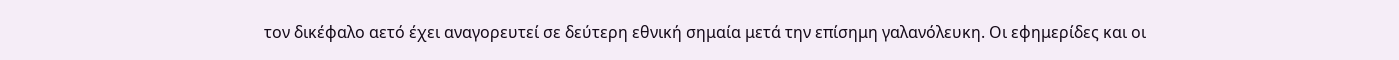τον δικέφαλο αετό έχει αναγορευτεί σε δεύτερη εθνική σημαία μετά την επίσημη γαλανόλευκη. Οι εφημερίδες και οι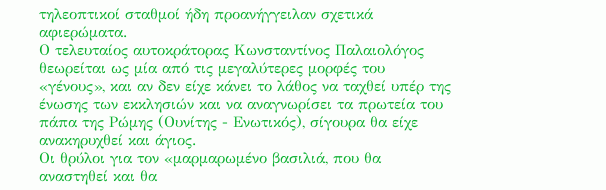τηλεοπτικοί σταθμοί ήδη προανήγγειλαν σχετικά αφιερώματα.
Ο τελευταίος αυτοκράτορας Κωνσταντίνος Παλαιολόγος θεωρείται ως μία από τις μεγαλύτερες μορφές του «γένους», και αν δεν είχε κάνει το λάθος να ταχθεί υπέρ της ένωσης των εκκλησιών και να αναγνωρίσει τα πρωτεία του πάπα της Ρώμης (Ουνίτης - Ενωτικός), σίγουρα θα είχε ανακηρυχθεί και άγιος.
Οι θρύλοι για τον «μαρμαρωμένο βασιλιά, που θα αναστηθεί και θα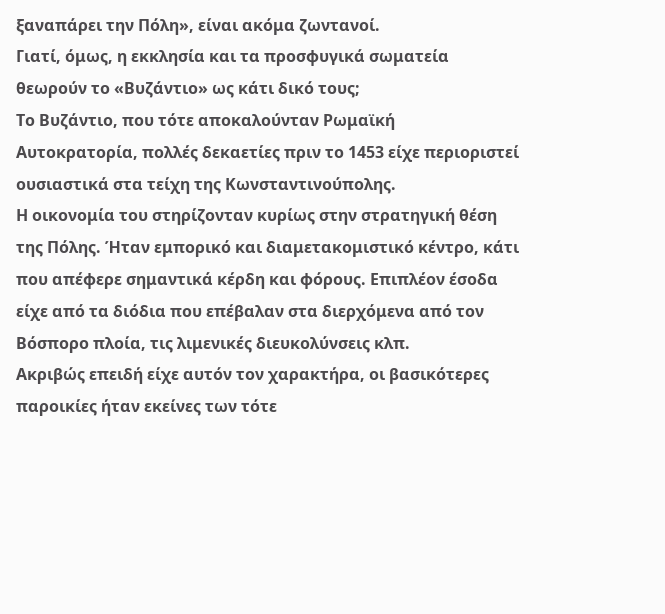ξαναπάρει την Πόλη», είναι ακόμα ζωντανοί.
Γιατί, όμως, η εκκλησία και τα προσφυγικά σωματεία θεωρούν το «Βυζάντιο» ως κάτι δικό τους;
Το Βυζάντιο, που τότε αποκαλούνταν Ρωμαϊκή Αυτοκρατορία, πολλές δεκαετίες πριν το 1453 είχε περιοριστεί ουσιαστικά στα τείχη της Κωνσταντινούπολης.
Η οικονομία του στηρίζονταν κυρίως στην στρατηγική θέση της Πόλης. Ήταν εμπορικό και διαμετακομιστικό κέντρο, κάτι που απέφερε σημαντικά κέρδη και φόρους. Επιπλέον έσοδα είχε από τα διόδια που επέβαλαν στα διερχόμενα από τον Βόσπορο πλοία, τις λιμενικές διευκολύνσεις κλπ.
Ακριβώς επειδή είχε αυτόν τον χαρακτήρα, οι βασικότερες παροικίες ήταν εκείνες των τότε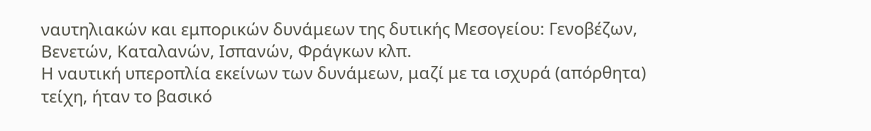ναυτηλιακών και εμπορικών δυνάμεων της δυτικής Μεσογείου: Γενοβέζων, Βενετών, Καταλανών, Ισπανών, Φράγκων κλπ.
Η ναυτική υπεροπλία εκείνων των δυνάμεων, μαζί με τα ισχυρά (απόρθητα) τείχη, ήταν το βασικό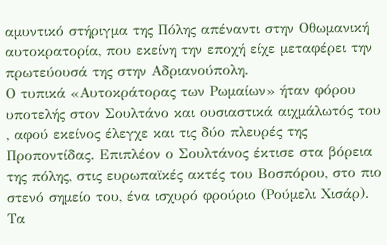αμυντικό στήριγμα της Πόλης απέναντι στην Οθωμανική αυτοκρατορία, που εκείνη την εποχή είχε μεταφέρει την πρωτεύουσά της στην Αδριανούπολη.
Ο τυπικά «Αυτοκράτορας των Ρωμαίων» ήταν φόρου υποτελής στον Σουλτάνο και ουσιαστικά αιχμάλωτός του , αφού εκείνος έλεγχε και τις δύο πλευρές της Προποντίδας. Επιπλέον ο Σουλτάνος έκτισε στα βόρεια της πόλης, στις ευρωπαϊκές ακτές του Βοσπόρου, στο πιο στενό σημείο του, ένα ισχυρό φρούριο (Ρούμελι Χισάρ). Τα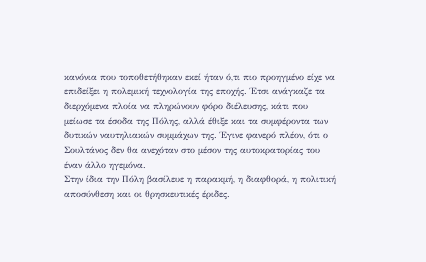κανόνια που τοποθετήθηκαν εκεί ήταν ό,τι πιο προηγμένο είχε να επιδείξει η πολεμική τεχνολογία της εποχής. Έτσι ανάγκαζε τα διερχόμενα πλοία να πληρώνουν φόρο διέλευσης, κάτι που μείωσε τα έσοδα της Πόλης, αλλά έθιξε και τα συμφέροντα των δυτικών ναυτηλιακών συμμάχων της. Έγινε φανερό πλέον, ότι ο Σουλτάνος δεν θα ανεχόταν στο μέσον της αυτοκρατορίας του έναν άλλο ηγεμόνα.
Στην ίδια την Πόλη βασίλευε η παρακμή, η διαφθορά, η πολιτική αποσύνθεση και οι θρησκευτικές έριδες.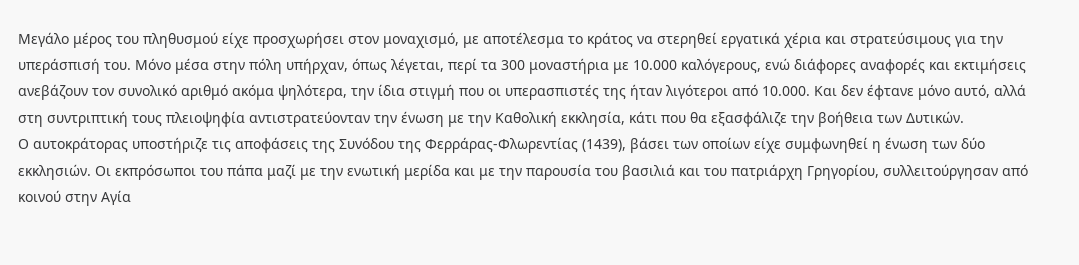Μεγάλο μέρος του πληθυσμού είχε προσχωρήσει στον μοναχισμό, με αποτέλεσμα το κράτος να στερηθεί εργατικά χέρια και στρατεύσιμους για την υπεράσπισή του. Μόνο μέσα στην πόλη υπήρχαν, όπως λέγεται, περί τα 300 μοναστήρια με 10.000 καλόγερους, ενώ διάφορες αναφορές και εκτιμήσεις ανεβάζουν τον συνολικό αριθμό ακόμα ψηλότερα, την ίδια στιγμή που οι υπερασπιστές της ήταν λιγότεροι από 10.000. Και δεν έφτανε μόνο αυτό, αλλά στη συντριπτική τους πλειοψηφία αντιστρατεύονταν την ένωση με την Καθολική εκκλησία, κάτι που θα εξασφάλιζε την βοήθεια των Δυτικών.
Ο αυτοκράτορας υποστήριζε τις αποφάσεις της Συνόδου της Φερράρας-Φλωρεντίας (1439), βάσει των οποίων είχε συμφωνηθεί η ένωση των δύο εκκλησιών. Οι εκπρόσωποι του πάπα μαζί με την ενωτική μερίδα και με την παρουσία του βασιλιά και του πατριάρχη Γρηγορίου, συλλειτούργησαν από κοινού στην Αγία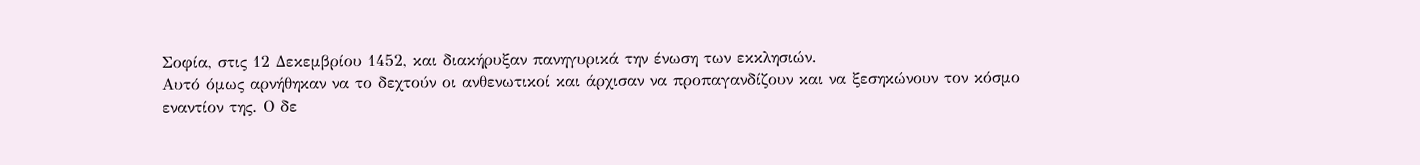Σοφία, στις 12 Δεκεμβρίου 1452, και διακήρυξαν πανηγυρικά την ένωση των εκκλησιών.
Αυτό όμως αρνήθηκαν να το δεχτούν οι ανθενωτικοί και άρχισαν να προπαγανδίζουν και να ξεσηκώνουν τον κόσμο εναντίον της. Ο δε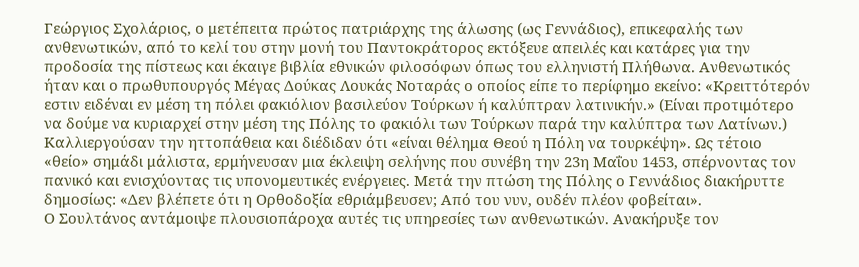Γεώργιος Σχολάριος, ο μετέπειτα πρώτος πατριάρχης της άλωσης (ως Γεννάδιος), επικεφαλής των ανθενωτικών, από το κελί του στην μονή του Παντοκράτορος εκτόξευε απειλές και κατάρες για την προδοσία της πίστεως και έκαιγε βιβλία εθνικών φιλοσόφων όπως του ελληνιστή Πλήθωνα. Ανθενωτικός ήταν και ο πρωθυπουργός Μέγας Δούκας Λουκάς Νοταράς ο οποίος είπε το περίφημο εκείνο: «Κρειττότερόν εστιν ειδέναι εν μέση τη πόλει φακιόλιον βασιλεύον Τούρκων ή καλύπτραν λατινικήν.» (Είναι προτιμότερο να δούμε να κυριαρχεί στην μέση της Πόλης το φακιόλι των Τούρκων παρά την καλύπτρα των Λατίνων.)
Καλλιεργούσαν την ηττοπάθεια και διέδιδαν ότι «είναι θέλημα Θεού η Πόλη να τουρκέψη». Ως τέτοιο «θείο» σημάδι μάλιστα, ερμήνευσαν μια έκλειψη σελήνης που συνέβη την 23η Μαΐου 1453, σπέρνοντας τον πανικό και ενισχύοντας τις υπονομευτικές ενέργειες. Μετά την πτώση της Πόλης ο Γεννάδιος διακήρυττε δημοσίως: «Δεν βλέπετε ότι η Ορθοδοξία εθριάμβευσεν; Από του νυν, ουδέν πλέον φοβείται».
Ο Σουλτάνος αντάμοιψε πλουσιοπάροχα αυτές τις υπηρεσίες των ανθενωτικών. Ανακήρυξε τον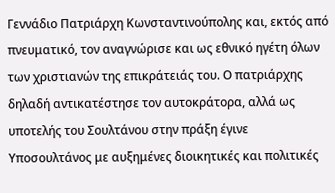Γεννάδιο Πατριάρχη Κωνσταντινούπολης και, εκτός από πνευματικό, τον αναγνώρισε και ως εθνικό ηγέτη όλων των χριστιανών της επικράτειάς του. Ο πατριάρχης δηλαδή αντικατέστησε τον αυτοκράτορα, αλλά ως υποτελής του Σουλτάνου στην πράξη έγινε Υποσουλτάνος με αυξημένες διοικητικές και πολιτικές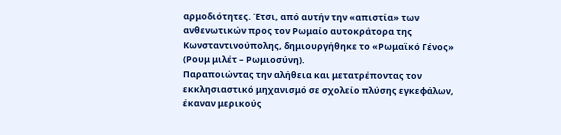αρμοδιότητες. Έτσι, από αυτήν την «απιστία» των ανθενωτικών προς τον Ρωμαίο αυτοκράτορα της Κωνσταντινούπολης, δημιουργήθηκε το «Ρωμαϊκό Γένος» (Ρουμ μιλέτ – Ρωμιοσύνη).
Παραποιώντας την αλήθεια και μετατρέποντας τον εκκλησιαστικό μηχανισμό σε σχολείο πλύσης εγκεφάλων, έκαναν μερικούς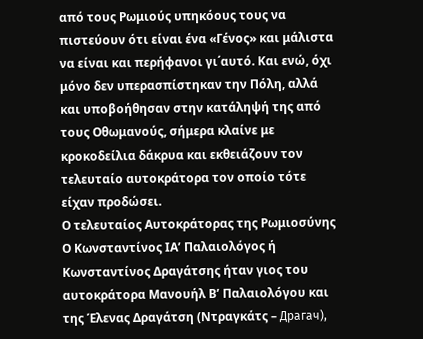από τους Ρωμιούς υπηκόους τους να πιστεύουν ότι είναι ένα «Γένος» και μάλιστα να είναι και περήφανοι γι΄αυτό. Και ενώ, όχι μόνο δεν υπερασπίστηκαν την Πόλη, αλλά και υποβοήθησαν στην κατάληψή της από τους Οθωμανούς, σήμερα κλαίνε με κροκοδείλια δάκρυα και εκθειάζουν τον τελευταίο αυτοκράτορα τον οποίο τότε είχαν προδώσει.
Ο τελευταίος Αυτοκράτορας της Ρωμιοσύνης
Ο Κωνσταντίνος ΙΑ’ Παλαιολόγος ή Κωνσταντίνος Δραγάτσης ήταν γιος του αυτοκράτορα Μανουήλ Β’ Παλαιολόγου και της Έλενας Δραγάτση (Ντραγκάτς – Драгач),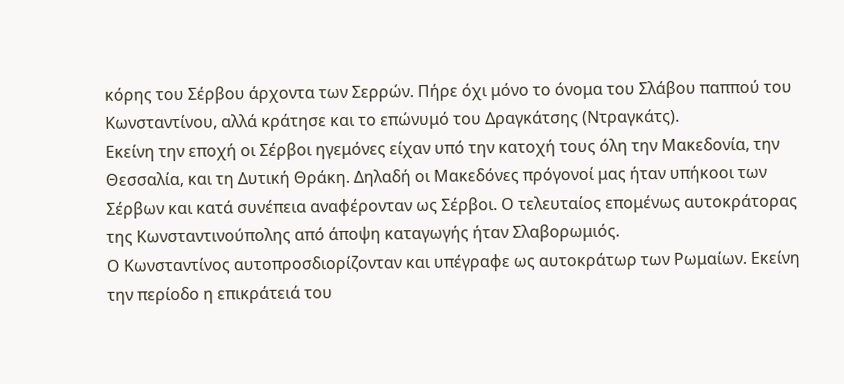κόρης του Σέρβου άρχοντα των Σερρών. Πήρε όχι μόνο το όνομα του Σλάβου παππού του Κωνσταντίνου, αλλά κράτησε και το επώνυμό του Δραγκάτσης (Ντραγκάτς).
Εκείνη την εποχή οι Σέρβοι ηγεμόνες είχαν υπό την κατοχή τους όλη την Μακεδονία, την Θεσσαλία, και τη Δυτική Θράκη. Δηλαδή οι Μακεδόνες πρόγονοί μας ήταν υπήκοοι των Σέρβων και κατά συνέπεια αναφέρονταν ως Σέρβοι. Ο τελευταίος επομένως αυτοκράτορας της Κωνσταντινούπολης από άποψη καταγωγής ήταν Σλαβορωμιός.
Ο Κωνσταντίνος αυτοπροσδιορίζονταν και υπέγραφε ως αυτοκράτωρ των Ρωμαίων. Εκείνη την περίοδο η επικράτειά του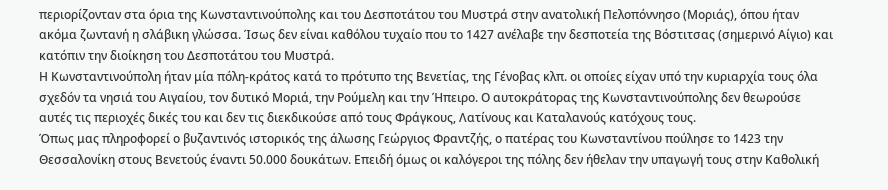περιορίζονταν στα όρια της Κωνσταντινούπολης και του Δεσποτάτου του Μυστρά στην ανατολική Πελοπόννησο (Μοριάς), όπου ήταν ακόμα ζωντανή η σλάβικη γλώσσα. Ίσως δεν είναι καθόλου τυχαίο που το 1427 ανέλαβε την δεσποτεία της Βόστιτσας (σημερινό Αίγιο) και κατόπιν την διοίκηση του Δεσποτάτου του Μυστρά.
Η Κωνσταντινούπολη ήταν μία πόλη-κράτος κατά το πρότυπο της Βενετίας, της Γένοβας κλπ. οι οποίες είχαν υπό την κυριαρχία τους όλα σχεδόν τα νησιά του Αιγαίου, τον δυτικό Μοριά, την Ρούμελη και την Ήπειρο. Ο αυτοκράτορας της Κωνσταντινούπολης δεν θεωρούσε αυτές τις περιοχές δικές του και δεν τις διεκδικούσε από τους Φράγκους, Λατίνους και Καταλανούς κατόχους τους.
Όπως μας πληροφορεί ο βυζαντινός ιστορικός της άλωσης Γεώργιος Φραντζής, ο πατέρας του Κωνσταντίνου πούλησε το 1423 την Θεσσαλονίκη στους Βενετούς έναντι 50.000 δουκάτων. Επειδή όμως οι καλόγεροι της πόλης δεν ήθελαν την υπαγωγή τους στην Καθολική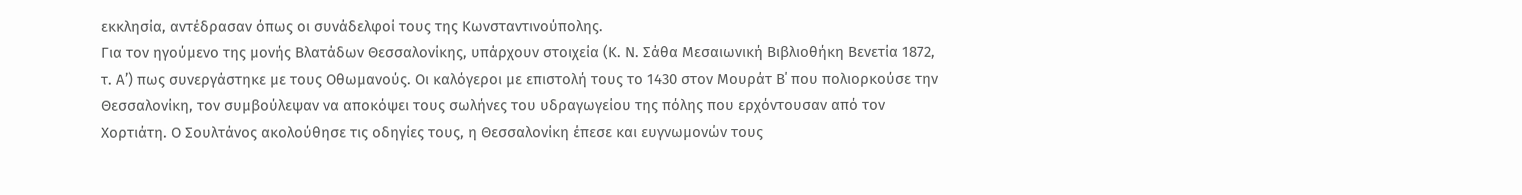εκκλησία, αντέδρασαν όπως οι συνάδελφοί τους της Κωνσταντινούπολης.
Για τον ηγούμενο της μονής Βλατάδων Θεσσαλονίκης, υπάρχουν στοιχεία (Κ. Ν. Σάθα Μεσαιωνική Βιβλιοθήκη Βενετία 1872, τ. Α’) πως συνεργάστηκε με τους Οθωμανούς. Οι καλόγεροι με επιστολή τους το 1430 στον Μουράτ Β΄ που πολιορκούσε την Θεσσαλονίκη, τον συμβούλεψαν να αποκόψει τους σωλήνες του υδραγωγείου της πόλης που ερχόντουσαν από τον Χορτιάτη. Ο Σουλτάνος ακολούθησε τις οδηγίες τους, η Θεσσαλονίκη έπεσε και ευγνωμονών τους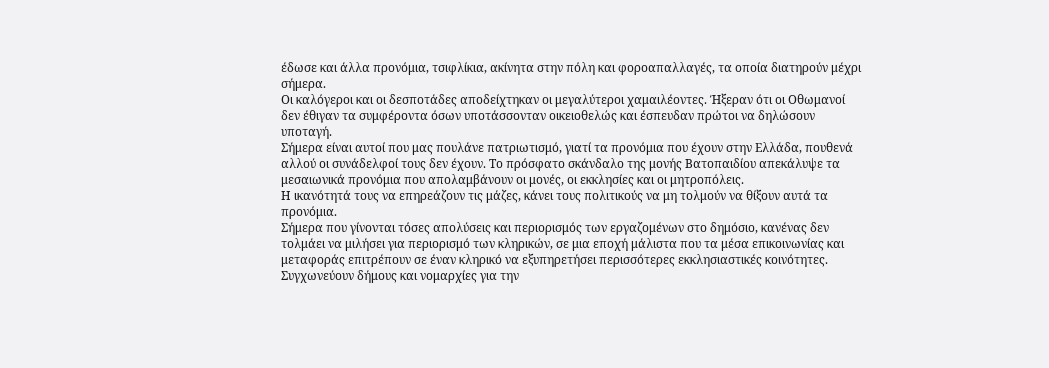έδωσε και άλλα προνόμια, τσιφλίκια, ακίνητα στην πόλη και φοροαπαλλαγές, τα οποία διατηρούν μέχρι σήμερα.
Οι καλόγεροι και οι δεσποτάδες αποδείχτηκαν οι μεγαλύτεροι χαμαιλέοντες. Ήξεραν ότι οι Οθωμανοί δεν έθιγαν τα συμφέροντα όσων υποτάσσονταν οικειοθελώς και έσπευδαν πρώτοι να δηλώσουν υποταγή.
Σήμερα είναι αυτοί που μας πουλάνε πατριωτισμό, γιατί τα προνόμια που έχουν στην Ελλάδα, πουθενά αλλού οι συνάδελφοί τους δεν έχουν. Το πρόσφατο σκάνδαλο της μονής Βατοπαιδίου απεκάλυψε τα μεσαιωνικά προνόμια που απολαμβάνουν οι μονές, οι εκκλησίες και οι μητροπόλεις.
Η ικανότητά τους να επηρεάζουν τις μάζες, κάνει τους πολιτικούς να μη τολμούν να θίξουν αυτά τα προνόμια.
Σήμερα που γίνονται τόσες απολύσεις και περιορισμός των εργαζομένων στο δημόσιο, κανένας δεν τολμάει να μιλήσει για περιορισμό των κληρικών, σε μια εποχή μάλιστα που τα μέσα επικοινωνίας και μεταφοράς επιτρέπουν σε έναν κληρικό να εξυπηρετήσει περισσότερες εκκλησιαστικές κοινότητες.
Συγχωνεύουν δήμους και νομαρχίες για την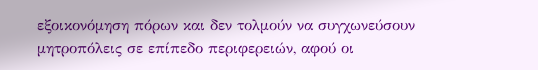εξοικονόμηση πόρων και δεν τολμούν να συγχωνεύσουν μητροπόλεις σε επίπεδο περιφερειών, αφού οι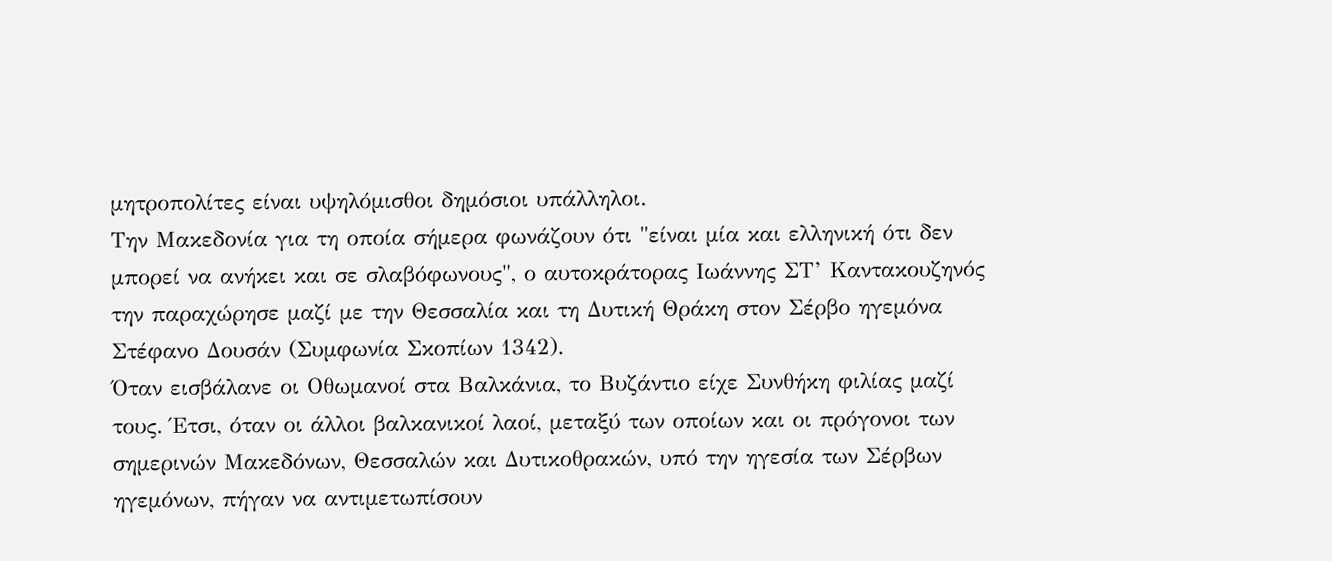μητροπολίτες είναι υψηλόμισθοι δημόσιοι υπάλληλοι.
Την Μακεδονία για τη οποία σήμερα φωνάζουν ότι "είναι μία και ελληνική ότι δεν μπορεί να ανήκει και σε σλαβόφωνους", ο αυτοκράτορας Ιωάννης ΣΤ’ Καντακουζηνός την παραχώρησε μαζί με την Θεσσαλία και τη Δυτική Θράκη στον Σέρβο ηγεμόνα Στέφανο Δουσάν (Συμφωνία Σκοπίων 1342).
Όταν εισβάλανε οι Οθωμανοί στα Βαλκάνια, το Βυζάντιο είχε Συνθήκη φιλίας μαζί τους. Έτσι, όταν οι άλλοι βαλκανικοί λαοί, μεταξύ των οποίων και οι πρόγονοι των σημερινών Μακεδόνων, Θεσσαλών και Δυτικοθρακών, υπό την ηγεσία των Σέρβων ηγεμόνων, πήγαν να αντιμετωπίσουν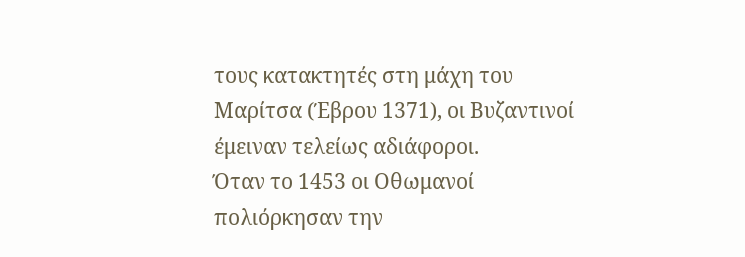τους κατακτητές στη μάχη του Μαρίτσα (Έβρου 1371), οι Βυζαντινοί έμειναν τελείως αδιάφοροι.
Όταν το 1453 οι Οθωμανοί πολιόρκησαν την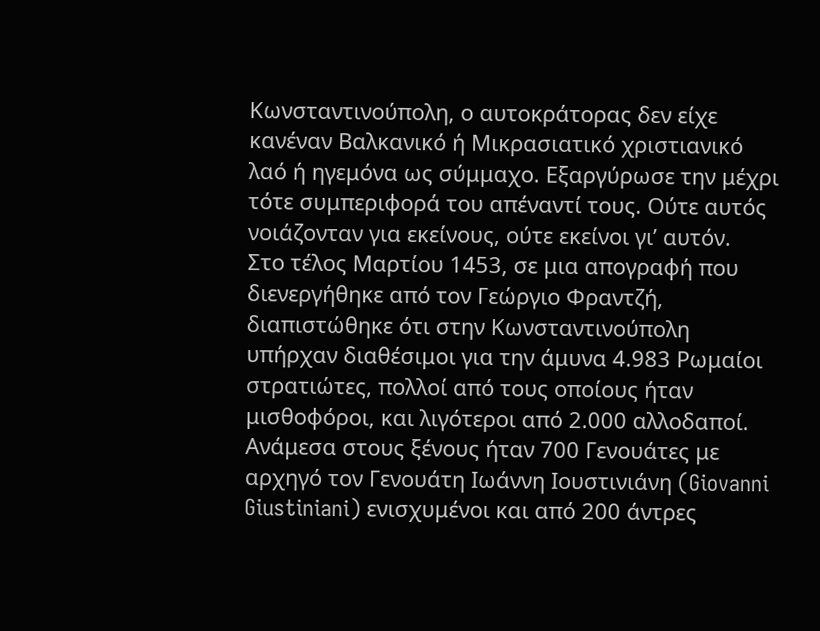Κωνσταντινούπολη, ο αυτοκράτορας δεν είχε κανέναν Βαλκανικό ή Μικρασιατικό χριστιανικό λαό ή ηγεμόνα ως σύμμαχο. Εξαργύρωσε την μέχρι τότε συμπεριφορά του απέναντί τους. Ούτε αυτός νοιάζονταν για εκείνους, ούτε εκείνοι γι’ αυτόν.
Στο τέλος Μαρτίου 1453, σε μια απογραφή που διενεργήθηκε από τον Γεώργιο Φραντζή, διαπιστώθηκε ότι στην Κωνσταντινούπολη υπήρχαν διαθέσιμοι για την άμυνα 4.983 Ρωμαίοι στρατιώτες, πολλοί από τους οποίους ήταν μισθοφόροι, και λιγότεροι από 2.000 αλλοδαποί. Ανάμεσα στους ξένους ήταν 700 Γενουάτες με αρχηγό τον Γενουάτη Ιωάννη Ιουστινιάνη (Giovanni Giustiniani) ενισχυμένοι και από 200 άντρες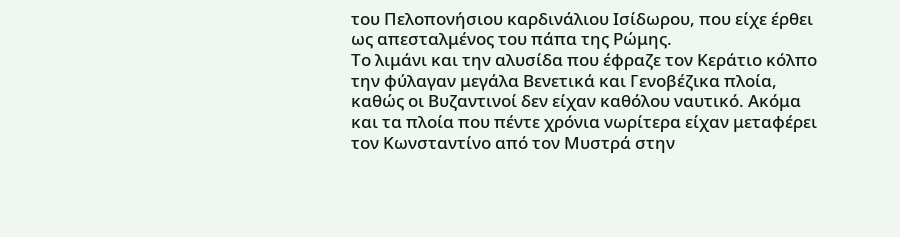του Πελοπονήσιου καρδινάλιου Ισίδωρου, που είχε έρθει ως απεσταλμένος του πάπα της Ρώμης.
Το λιμάνι και την αλυσίδα που έφραζε τον Κεράτιο κόλπο την φύλαγαν μεγάλα Βενετικά και Γενοβέζικα πλοία, καθώς οι Βυζαντινοί δεν είχαν καθόλου ναυτικό. Ακόμα και τα πλοία που πέντε χρόνια νωρίτερα είχαν μεταφέρει τον Κωνσταντίνο από τον Μυστρά στην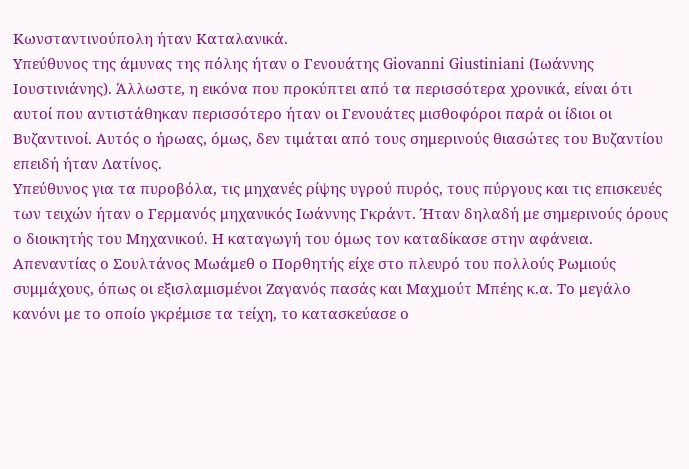Κωνσταντινούπολη ήταν Καταλανικά.
Υπεύθυνος της άμυνας της πόλης ήταν ο Γενουάτης Giovanni Giustiniani (Ιωάννης Ιουστινιάνης). Άλλωστε, η εικόνα που προκύπτει από τα περισσότερα χρονικά, είναι ότι αυτοί που αντιστάθηκαν περισσότερο ήταν οι Γενουάτες μισθοφόροι παρά οι ίδιοι οι Βυζαντινοί. Αυτός ο ήρωας, όμως, δεν τιμάται από τους σημερινούς θιασώτες του Βυζαντίου επειδή ήταν Λατίνος.
Υπεύθυνος για τα πυροβόλα, τις μηχανές ρίψης υγρού πυρός, τους πύργους και τις επισκευές των τειχών ήταν ο Γερμανός μηχανικός Ιωάννης Γκράντ. Ήταν δηλαδή με σημερινούς όρους ο διοικητής του Μηχανικού. Η καταγωγή του όμως τον καταδίκασε στην αφάνεια.
Απεναντίας ο Σουλτάνος Μωάμεθ ο Πορθητής είχε στο πλευρό του πολλούς Ρωμιούς συμμάχους, όπως οι εξισλαμισμένοι Ζαγανός πασάς και Μαχμούτ Μπέης κ.α. Το μεγάλο κανόνι με το οποίο γκρέμισε τα τείχη, το κατασκεύασε ο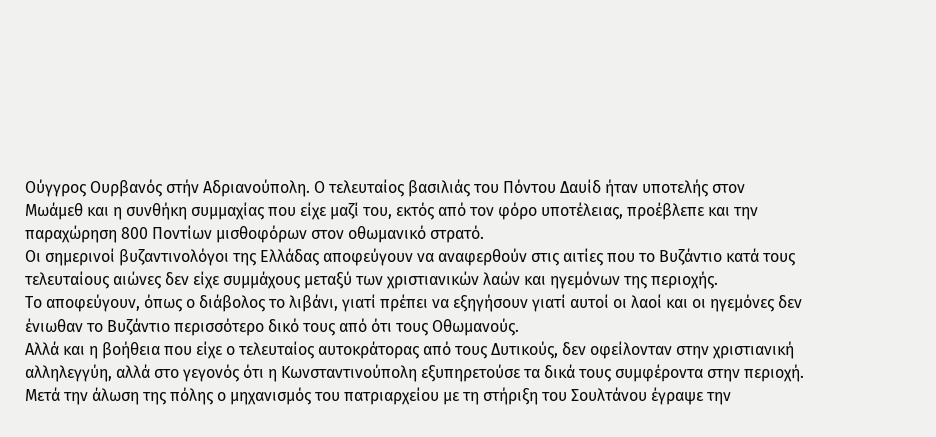Ούγγρος Ουρβανός στήν Αδριανούπολη. Ο τελευταίος βασιλιάς του Πόντου Δαυίδ ήταν υποτελής στον Μωάμεθ και η συνθήκη συμμαχίας που είχε μαζί του, εκτός από τον φόρο υποτέλειας, προέβλεπε και την παραχώρηση 800 Ποντίων μισθοφόρων στον οθωμανικό στρατό.
Οι σημερινοί βυζαντινολόγοι της Ελλάδας αποφεύγουν να αναφερθούν στις αιτίες που το Βυζάντιο κατά τους τελευταίους αιώνες δεν είχε συμμάχους μεταξύ των χριστιανικών λαών και ηγεμόνων της περιοχής.
Το αποφεύγουν, όπως ο διάβολος το λιβάνι, γιατί πρέπει να εξηγήσουν γιατί αυτοί οι λαοί και οι ηγεμόνες δεν ένιωθαν το Βυζάντιο περισσότερο δικό τους από ότι τους Οθωμανούς.
Αλλά και η βοήθεια που είχε ο τελευταίος αυτοκράτορας από τους Δυτικούς, δεν οφείλονταν στην χριστιανική αλληλεγγύη, αλλά στο γεγονός ότι η Κωνσταντινούπολη εξυπηρετούσε τα δικά τους συμφέροντα στην περιοχή.
Μετά την άλωση της πόλης ο μηχανισμός του πατριαρχείου με τη στήριξη του Σουλτάνου έγραψε την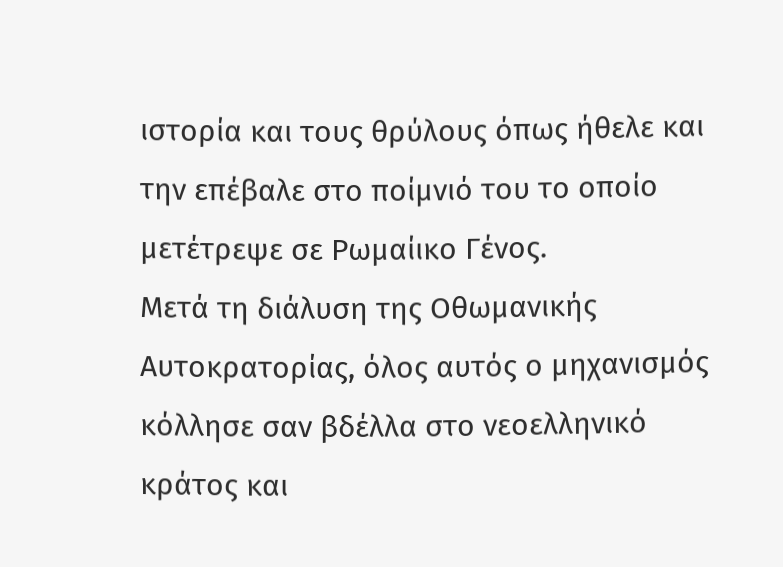ιστορία και τους θρύλους όπως ήθελε και την επέβαλε στο ποίμνιό του το οποίο μετέτρεψε σε Ρωμαίικο Γένος.
Μετά τη διάλυση της Οθωμανικής Αυτοκρατορίας, όλος αυτός ο μηχανισμός κόλλησε σαν βδέλλα στο νεοελληνικό κράτος και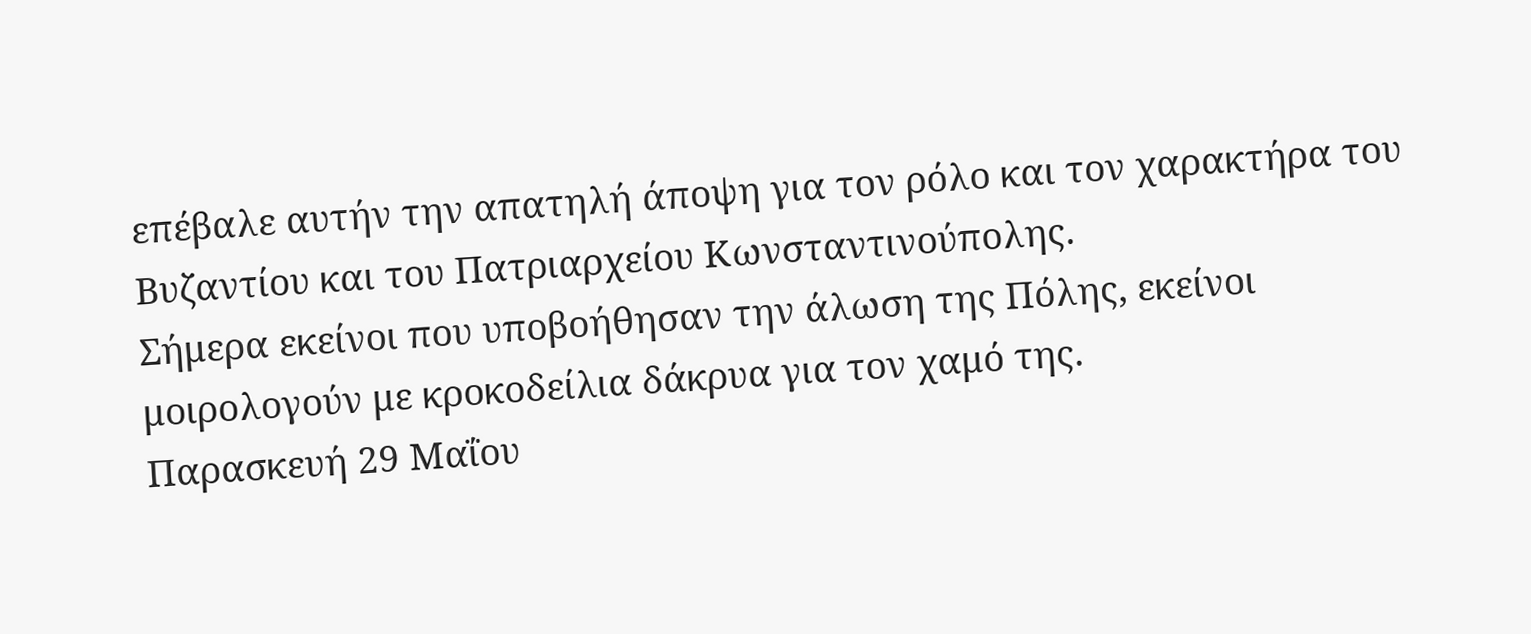επέβαλε αυτήν την απατηλή άποψη για τον ρόλο και τον χαρακτήρα του Βυζαντίου και του Πατριαρχείου Κωνσταντινούπολης.
Σήμερα εκείνοι που υποβοήθησαν την άλωση της Πόλης, εκείνοι μοιρολογούν με κροκοδείλια δάκρυα για τον χαμό της.
Παρασκευή 29 Μαΐου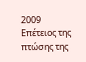2009
Επέτειος της πτώσης της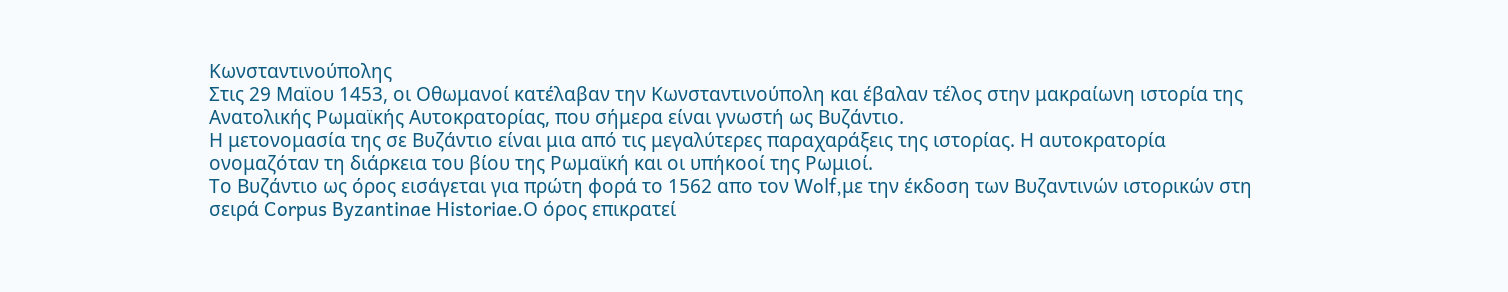Κωνσταντινούπολης
Στις 29 Μαϊου 1453, οι Οθωμανοί κατέλαβαν την Κωνσταντινούπολη και έβαλαν τέλος στην μακραίωνη ιστορία της Ανατολικής Ρωμαϊκής Αυτοκρατορίας, που σήμερα είναι γνωστή ως Βυζάντιο.
Η μετονομασία της σε Βυζάντιο είναι μια από τις μεγαλύτερες παραχαράξεις της ιστορίας. Η αυτοκρατορία ονομαζόταν τη διάρκεια του βίου της Ρωμαϊκή και οι υπήκοοί της Ρωμιοί.
Το Βυζάντιο ως όρος εισάγεται για πρώτη φορά το 1562 απο τον Wolf,με την έκδοση των Βυζαντινών ιστορικών στη σειρά Corpus Byzantinae Historiae.Ο όρος επικρατεί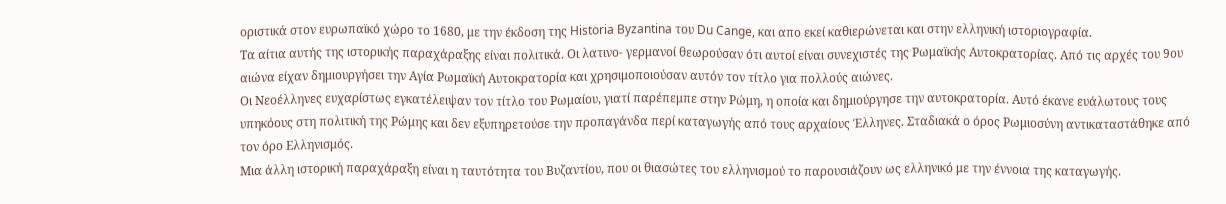οριστικά στον ευρωπαϊκό χώρο το 1680, με την έκδοση της Historia Byzantina του Du Cange, και απο εκεί καθιερώνεται και στην ελληνική ιστοριογραφία.
Τα αίτια αυτής της ιστορικής παραχάραξης είναι πολιτικά. Οι λατινο- γερμανοί θεωρούσαν ότι αυτοί είναι συνεχιστές της Ρωμαϊκής Αυτοκρατορίας. Από τις αρχές του 9ου αιώνα είχαν δημιουργήσει την Αγία Ρωμαϊκή Αυτοκρατορία και χρησιμοποιούσαν αυτόν τον τίτλο για πολλούς αιώνες.
Οι Νεοέλληνες ευχαρίστως εγκατέλειψαν τον τίτλο του Ρωμαίου, γιατί παρέπεμπε στην Ρώμη, η οποία και δημιούργησε την αυτοκρατορία. Αυτό έκανε ευάλωτους τους υπηκόους στη πολιτική της Ρώμης και δεν εξυπηρετούσε την προπαγάνδα περί καταγωγής από τους αρχαίους Έλληνες. Σταδιακά ο όρος Ρωμιοσύνη αντικαταστάθηκε από τον όρο Ελληνισμός.
Μια άλλη ιστορική παραχάραξη είναι η ταυτότητα του Βυζαντίου, που οι θιασώτες του ελληνισμού το παρουσιάζουν ως ελληνικό με την έννοια της καταγωγής.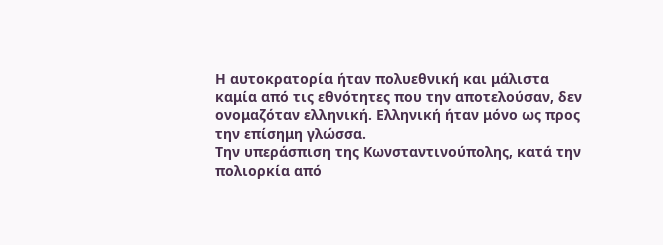Η αυτοκρατορία ήταν πολυεθνική και μάλιστα καμία από τις εθνότητες που την αποτελούσαν, δεν ονομαζόταν ελληνική. Ελληνική ήταν μόνο ως προς την επίσημη γλώσσα.
Την υπεράσπιση της Κωνσταντινούπολης, κατά την πολιορκία από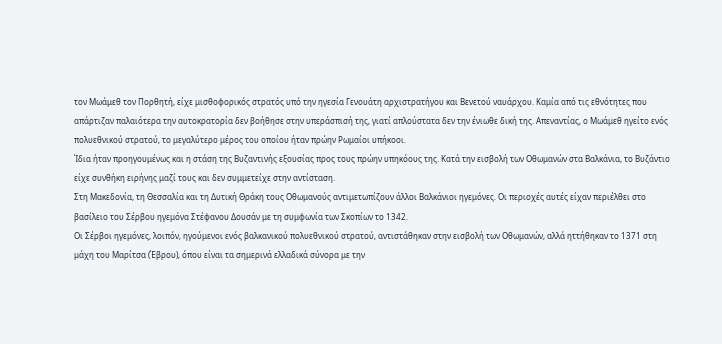τον Μωάμεθ τον Πορθητή, είχε μισθοφορικός στρατός υπό την ηγεσία Γενουάτη αρχιστρατήγου και Βενετού ναυάρχου. Καμία από τις εθνότητες που απάρτιζαν παλαιότερα την αυτοκρατορία δεν βοήθησε στην υπεράσπισή της, γιατί απλούστατα δεν την ένιωθε δική της. Απεναντίας, ο Μωάμεθ ηγείτο ενός πολυεθνικού στρατού, το μεγαλύτερο μέρος του οποίου ήταν πρώην Ρωμαίοι υπήκοοι.
Ίδια ήταν προηγουμένως και η στάση της Βυζαντινής εξουσίας προς τους πρώην υπηκόους της. Κατά την εισβολή των Οθωμανών στα Βαλκάνια, το Βυζάντιο είχε συνθήκη ειρήνης μαζί τους και δεν συμμετείχε στην αντίσταση.
Στη Μακεδονία, τη Θεσσαλία και τη Δυτική Θράκη τους Οθωμανούς αντιμετωπίζουν άλλοι Βαλκάνιοι ηγεμόνες. Οι περιοχές αυτές είχαν περιέλθει στο βασίλειο του Σέρβου ηγεμόνα Στέφανου Δουσάν με τη συμφωνία των Σκοπίων το 1342.
Οι Σέρβοι ηγεμόνες, λοιπόν, ηγούμενοι ενός βαλκανικού πολυεθνικού στρατού, αντιστάθηκαν στην εισβολή των Οθωμανών, αλλά ηττήθηκαν το 1371 στη μάχη του Μαρίτσα (Έβρου), όπου είναι τα σημερινά ελλαδικά σύνορα με την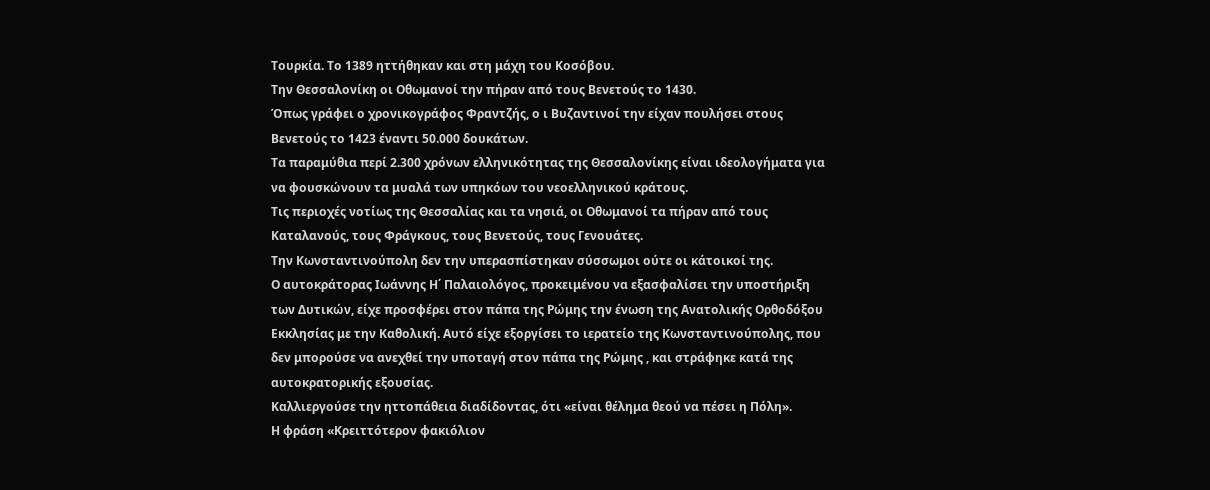Τουρκία. Το 1389 ηττήθηκαν και στη μάχη του Κοσόβου.
Την Θεσσαλονίκη οι Οθωμανοί την πήραν από τους Βενετούς το 1430.
Όπως γράφει ο χρονικογράφος Φραντζής, ο ι Βυζαντινοί την είχαν πουλήσει στους Βενετούς το 1423 έναντι 50.000 δουκάτων.
Τα παραμύθια περί 2.300 χρόνων ελληνικότητας της Θεσσαλονίκης είναι ιδεολογήματα για να φουσκώνουν τα μυαλά των υπηκόων του νεοελληνικού κράτους.
Τις περιοχές νοτίως της Θεσσαλίας και τα νησιά, οι Οθωμανοί τα πήραν από τους Καταλανούς, τους Φράγκους, τους Βενετούς, τους Γενουάτες.
Την Κωνσταντινούπολη δεν την υπερασπίστηκαν σύσσωμοι ούτε οι κάτοικοί της.
Ο αυτοκράτορας Ιωάννης Η΄ Παλαιολόγος, προκειμένου να εξασφαλίσει την υποστήριξη των Δυτικών, είχε προσφέρει στον πάπα της Ρώμης την ένωση της Ανατολικής Ορθοδόξου Εκκλησίας με την Καθολική. Αυτό είχε εξοργίσει το ιερατείο της Κωνσταντινούπολης, που δεν μπορούσε να ανεχθεί την υποταγή στον πάπα της Ρώμης , και στράφηκε κατά της αυτοκρατορικής εξουσίας.
Καλλιεργούσε την ηττοπάθεια διαδίδοντας, ότι «είναι θέλημα θεού να πέσει η Πόλη».
Η φράση «Κρειττότερον φακιόλιον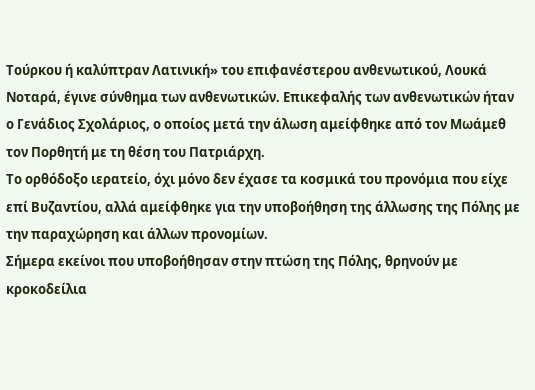Τούρκου ή καλύπτραν Λατινική» του επιφανέστερου ανθενωτικού, Λουκά Νοταρά, έγινε σύνθημα των ανθενωτικών. Επικεφαλής των ανθενωτικών ήταν ο Γενάδιος Σχολάριος, ο οποίος μετά την άλωση αμείφθηκε από τον Μωάμεθ τον Πορθητή με τη θέση του Πατριάρχη.
Το ορθόδοξο ιερατείο, όχι μόνο δεν έχασε τα κοσμικά του προνόμια που είχε επί Βυζαντίου, αλλά αμείφθηκε για την υποβοήθηση της άλλωσης της Πόλης με την παραχώρηση και άλλων προνομίων.
Σήμερα εκείνοι που υποβοήθησαν στην πτώση της Πόλης, θρηνούν με κροκοδείλια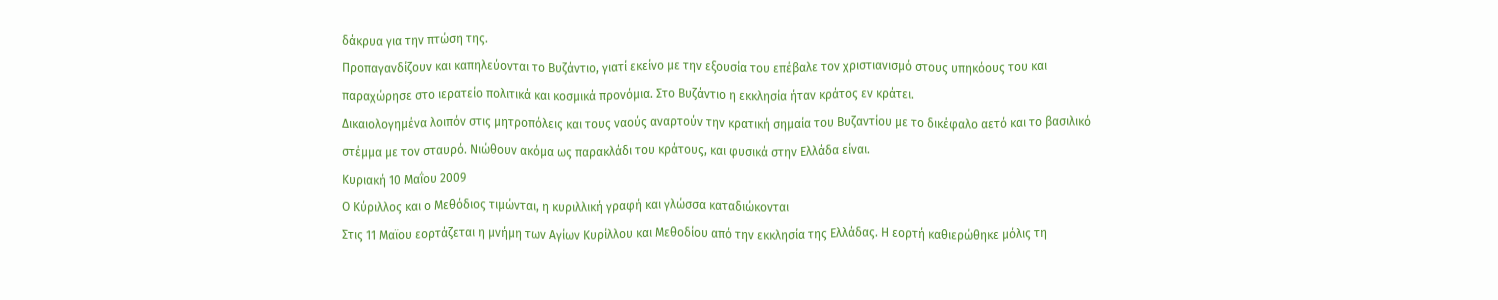δάκρυα για την πτώση της.
Προπαγανδίζουν και καπηλεύονται το Βυζάντιο, γιατί εκείνο με την εξουσία του επέβαλε τον χριστιανισμό στους υπηκόους του και παραχώρησε στο ιερατείο πολιτικά και κοσμικά προνόμια. Στο Βυζάντιο η εκκλησία ήταν κράτος εν κράτει.
Δικαιολογημένα λοιπόν στις μητροπόλεις και τους ναούς αναρτούν την κρατική σημαία του Βυζαντίου με το δικέφαλο αετό και το βασιλικό στέμμα με τον σταυρό. Νιώθουν ακόμα ως παρακλάδι του κράτους, και φυσικά στην Ελλάδα είναι.
Κυριακή 10 Μαΐου 2009
Ο Κύριλλος και ο Μεθόδιος τιμώνται, η κυριλλική γραφή και γλώσσα καταδιώκονται
Στις 11 Μαϊου εορτάζεται η μνήμη των Αγίων Κυρίλλου και Μεθοδίου από την εκκλησία της Ελλάδας. Η εορτή καθιερώθηκε μόλις τη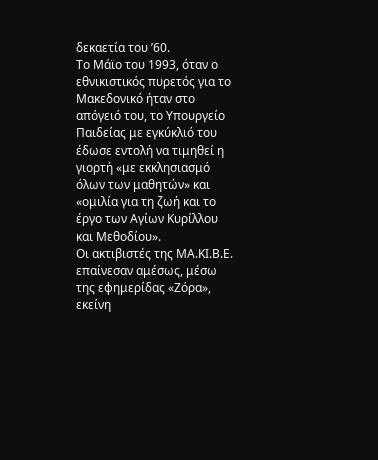δεκαετία του ’60.
Το Μάϊο του 1993, όταν ο εθνικιστικός πυρετός για το Μακεδονικό ήταν στο απόγειό του, το Υπουργείο Παιδείας με εγκύκλιό του έδωσε εντολή να τιμηθεί η γιορτή «με εκκλησιασμό όλων των μαθητών» και «ομιλία για τη ζωή και το έργο των Αγίων Κυρίλλου και Μεθοδίου».
Οι ακτιβιστές της ΜΑ.ΚΙ.Β.Ε. επαίνεσαν αμέσως, μέσω της εφημερίδας «Ζόρα», εκείνη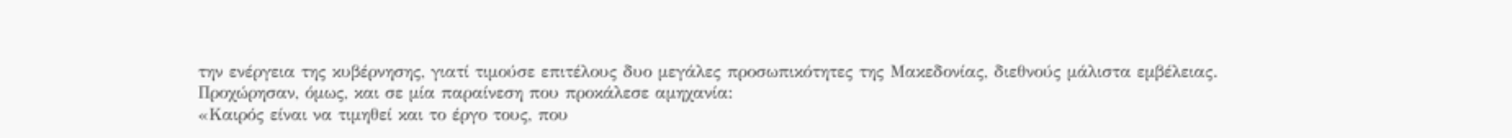την ενέργεια της κυβέρνησης, γιατί τιμούσε επιτέλους δυο μεγάλες προσωπικότητες της Μακεδονίας, διεθνούς μάλιστα εμβέλειας.
Προχώρησαν, όμως, και σε μία παραίνεση που προκάλεσε αμηχανία:
«Καιρός είναι να τιμηθεί και το έργο τους, που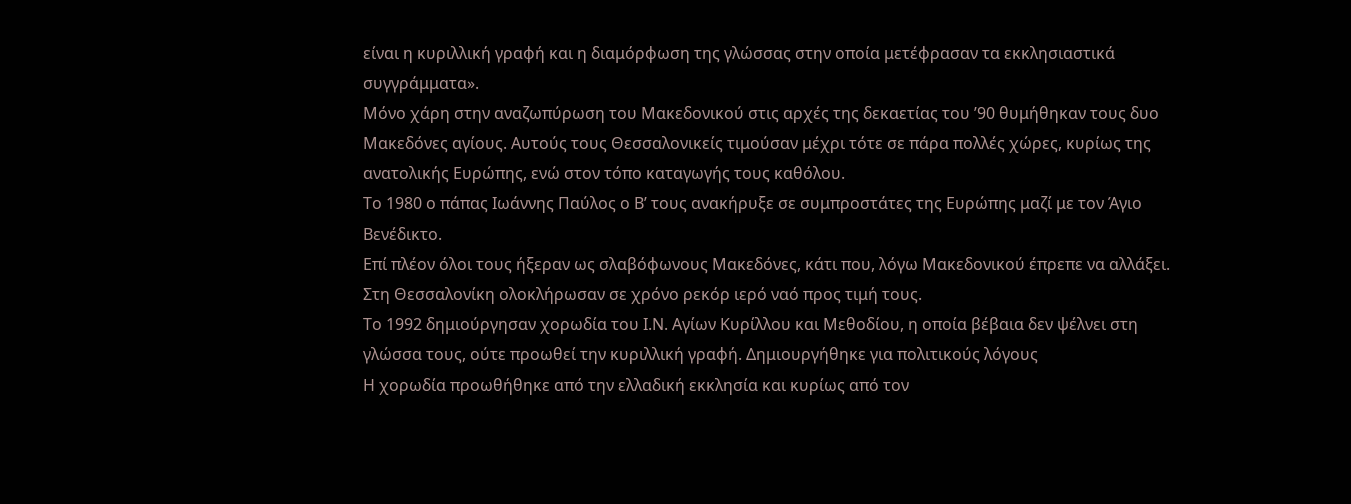είναι η κυριλλική γραφή και η διαμόρφωση της γλώσσας στην οποία μετέφρασαν τα εκκλησιαστικά συγγράμματα».
Μόνο χάρη στην αναζωπύρωση του Μακεδονικού στις αρχές της δεκαετίας του ’90 θυμήθηκαν τους δυο Μακεδόνες αγίους. Αυτούς τους Θεσσαλονικείς τιμούσαν μέχρι τότε σε πάρα πολλές χώρες, κυρίως της ανατολικής Ευρώπης, ενώ στον τόπο καταγωγής τους καθόλου.
Το 1980 ο πάπας Ιωάννης Παύλος ο Β’ τους ανακήρυξε σε συμπροστάτες της Ευρώπης μαζί με τον Άγιο Βενέδικτο.
Επί πλέον όλοι τους ήξεραν ως σλαβόφωνους Μακεδόνες, κάτι που, λόγω Μακεδονικού έπρεπε να αλλάξει.
Στη Θεσσαλονίκη ολοκλήρωσαν σε χρόνο ρεκόρ ιερό ναό προς τιμή τους.
Το 1992 δημιούργησαν χορωδία του Ι.Ν. Αγίων Κυρίλλου και Μεθοδίου, η οποία βέβαια δεν ψέλνει στη γλώσσα τους, ούτε προωθεί την κυριλλική γραφή. Δημιουργήθηκε για πολιτικούς λόγους
Η χορωδία προωθήθηκε από την ελλαδική εκκλησία και κυρίως από τον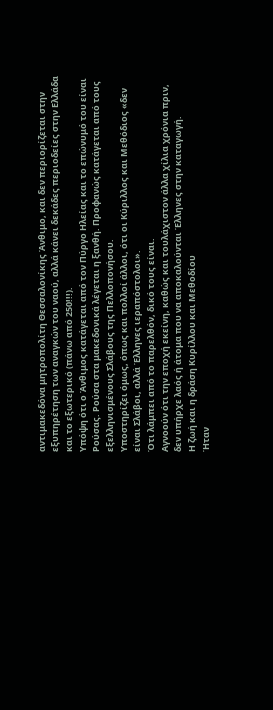αντιμακεδόνα μητροπολίτη Θεσσαλονίκης Άνθιμο, και δεν περιορίζεται στην εξυπηρέτηση των αναγκών του ναού, αλλά κάνει δεκάδες περιοδείες στην Ελλάδα και το εξωτερικό (πάνω από 250!!!).
Υπόψη ότι ο Άνθιμος κατάγεται από τον Πύργο Ηλείας και το επώνυμό του είναι Ρούσας. Ρούσα στα μακεδονικά λέγεται η ξανθή. Προφανώς κατάγεται από τους εξελληνισμένους Σλάβους της Πελλοπονήσου.
Υποστηρίζει όμως, όπως και πολλοί άλλοι, ότι οι Κύριλλος και Μεθόδιος «δεν είναι Σλάβοι, αλλά Έλληνες ιεραπόστολοι».
Ότι λάμπει από το παρελθόν, δικό τους είναι.
Αγνοούν ότι την εποχή εκείνη, καθώς και τουλάχιστον άλλα χίλια χρόνια πριν, δεν υπήρχε λαός ή άτομα που να αποκαλούνται Έλληνες στην καταγωγή.
Η ζωή και η δράση Κυρίλλου και Μεθοδίου
Ήταν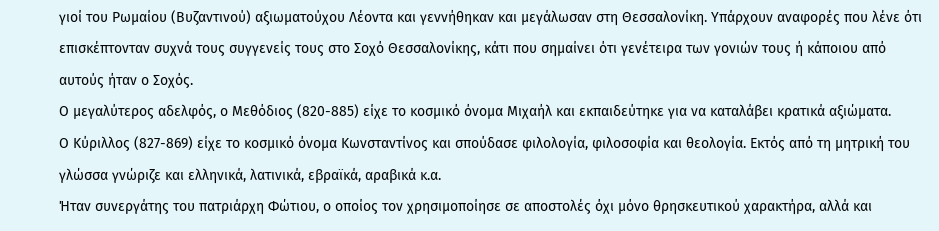γιοί του Ρωμαίου (Βυζαντινού) αξιωματούχου Λέοντα και γεννήθηκαν και μεγάλωσαν στη Θεσσαλονίκη. Υπάρχουν αναφορές που λένε ότι επισκέπτονταν συχνά τους συγγενείς τους στο Σοχό Θεσσαλονίκης, κάτι που σημαίνει ότι γενέτειρα των γονιών τους ή κάποιου από αυτούς ήταν ο Σοχός.
Ο μεγαλύτερος αδελφός, ο Μεθόδιος (820-885) είχε το κοσμικό όνομα Μιχαήλ και εκπαιδεύτηκε για να καταλάβει κρατικά αξιώματα.
Ο Κύριλλος (827-869) είχε το κοσμικό όνομα Κωνσταντίνος και σπούδασε φιλολογία, φιλοσοφία και θεολογία. Εκτός από τη μητρική του γλώσσα γνώριζε και ελληνικά, λατινικά, εβραϊκά, αραβικά κ.α.
Ήταν συνεργάτης του πατριάρχη Φώτιου, ο οποίος τον χρησιμοποίησε σε αποστολές όχι μόνο θρησκευτικού χαρακτήρα, αλλά και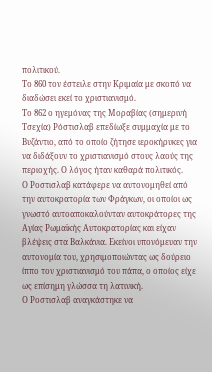πολιτικού.
Το 860 τον έστειλε στην Κριμαία με σκοπό να διαδώσει εκεί το χριστιανισμό.
Το 862 ο ηγεμόνας της Μοραβίας (σημερινή Τσεχία) Ρόστισλαβ επεδίωξε συμμαχία με το Βυζάντιο, από το οποίο ζήτησε ιεροκήρυκες για να διδάξουν το χριστιανισμό στους λαούς της περιοχής. Ο λόγος ήταν καθαρά πολιτικός.
Ο Ροστισλαβ κατάφερε να αυτονομηθεί από την αυτοκρατορία των Φράγκων, οι οποίοι ως γνωστό αυτοαποκαλούνταν αυτοκράτορες της Αγίας Ρωμαϊκής Αυτοκρατορίας και είχαν βλέψεις στα Βαλκάνια. Εκείνοι υπονόμευαν την αυτονομία του, χρησιμοποιώντας ως δούρειο ίππο τον χριστιανισμό του πάπα, ο οποίος είχε ως επίσημη γλώσσα τη λατινική.
Ο Ροστισλαβ αναγκάστηκε να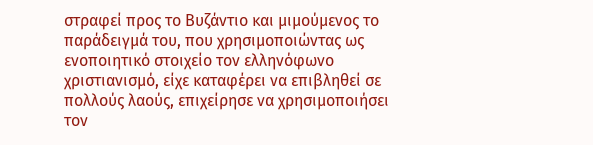στραφεί προς το Βυζάντιο και μιμούμενος το παράδειγμά του, που χρησιμοποιώντας ως ενοποιητικό στοιχείο τον ελληνόφωνο χριστιανισμό, είχε καταφέρει να επιβληθεί σε πολλούς λαούς, επιχείρησε να χρησιμοποιήσει τον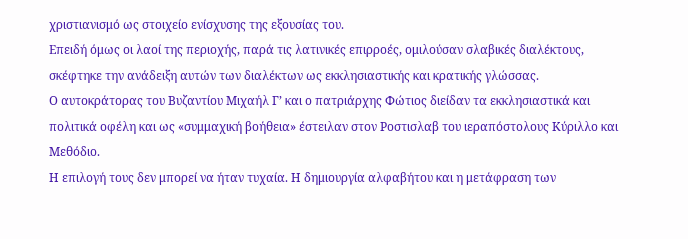χριστιανισμό ως στοιχείο ενίσχυσης της εξουσίας του.
Επειδή όμως οι λαοί της περιοχής, παρά τις λατινικές επιρροές, ομιλούσαν σλαβικές διαλέκτους, σκέφτηκε την ανάδειξη αυτών των διαλέκτων ως εκκλησιαστικής και κρατικής γλώσσας.
Ο αυτοκράτορας του Βυζαντίου Μιχαήλ Γ’ και ο πατριάρχης Φώτιος διείδαν τα εκκλησιαστικά και πολιτικά οφέλη και ως «συμμαχική βοήθεια» έστειλαν στον Ροστισλαβ του ιεραπόστολους Κύριλλο και Μεθόδιο.
Η επιλογή τους δεν μπορεί να ήταν τυχαία. Η δημιουργία αλφαβήτου και η μετάφραση των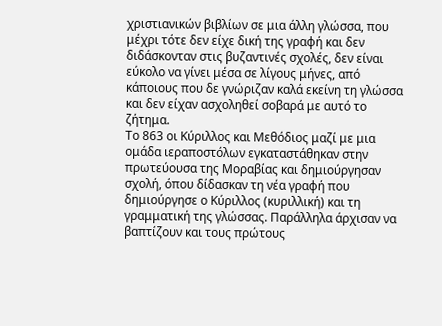χριστιανικών βιβλίων σε μια άλλη γλώσσα, που μέχρι τότε δεν είχε δική της γραφή και δεν διδάσκονταν στις βυζαντινές σχολές, δεν είναι εύκολο να γίνει μέσα σε λίγους μήνες, από κάποιους που δε γνώριζαν καλά εκείνη τη γλώσσα και δεν είχαν ασχοληθεί σοβαρά με αυτό το ζήτημα.
Το 863 οι Κύριλλος και Μεθόδιος μαζί με μια ομάδα ιεραποστόλων εγκαταστάθηκαν στην πρωτεύουσα της Μοραβίας και δημιούργησαν σχολή, όπου δίδασκαν τη νέα γραφή που δημιούργησε ο Κύριλλος (κυριλλική) και τη γραμματική της γλώσσας. Παράλληλα άρχισαν να βαπτίζουν και τους πρώτους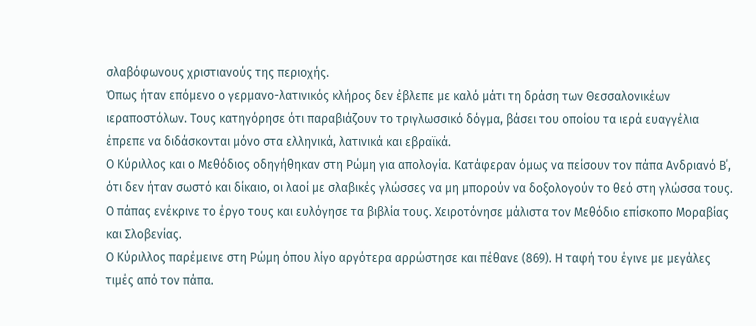σλαβόφωνους χριστιανούς της περιοχής.
Όπως ήταν επόμενο ο γερμανο-λατινικός κλήρος δεν έβλεπε με καλό μάτι τη δράση των Θεσσαλονικέων ιεραποστόλων. Τους κατηγόρησε ότι παραβιάζουν το τριγλωσσικό δόγμα, βάσει του οποίου τα ιερά ευαγγέλια έπρεπε να διδάσκονται μόνο στα ελληνικά, λατινικά και εβραϊκά.
Ο Κύριλλος και ο Μεθόδιος οδηγήθηκαν στη Ρώμη για απολογία. Κατάφεραν όμως να πείσουν τον πάπα Ανδριανό Β΄, ότι δεν ήταν σωστό και δίκαιο, οι λαοί με σλαβικές γλώσσες να μη μπορούν να δοξολογούν το θεό στη γλώσσα τους.
Ο πάπας ενέκρινε το έργο τους και ευλόγησε τα βιβλία τους. Χειροτόνησε μάλιστα τον Μεθόδιο επίσκοπο Μοραβίας και Σλοβενίας.
Ο Κύριλλος παρέμεινε στη Ρώμη όπου λίγο αργότερα αρρώστησε και πέθανε (869). Η ταφή του έγινε με μεγάλες τιμές από τον πάπα.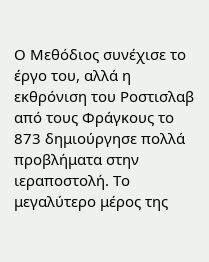Ο Μεθόδιος συνέχισε το έργο του, αλλά η εκθρόνιση του Ροστισλαβ από τους Φράγκους το 873 δημιούργησε πολλά προβλήματα στην ιεραποστολή. Το μεγαλύτερο μέρος της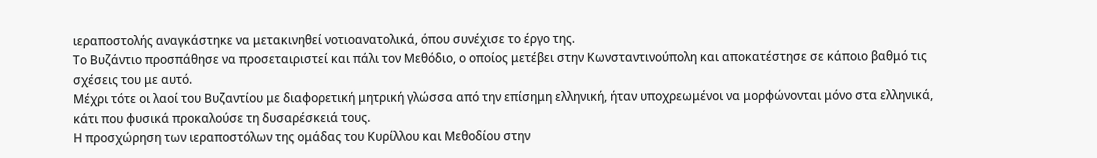ιεραποστολής αναγκάστηκε να μετακινηθεί νοτιοανατολικά, όπου συνέχισε το έργο της.
Το Βυζάντιο προσπάθησε να προσεταιριστεί και πάλι τον Μεθόδιο, ο οποίος μετέβει στην Κωνσταντινούπολη και αποκατέστησε σε κάποιο βαθμό τις σχέσεις του με αυτό.
Μέχρι τότε οι λαοί του Βυζαντίου με διαφορετική μητρική γλώσσα από την επίσημη ελληνική, ήταν υποχρεωμένοι να μορφώνονται μόνο στα ελληνικά, κάτι που φυσικά προκαλούσε τη δυσαρέσκειά τους.
Η προσχώρηση των ιεραποστόλων της ομάδας του Κυρίλλου και Μεθοδίου στην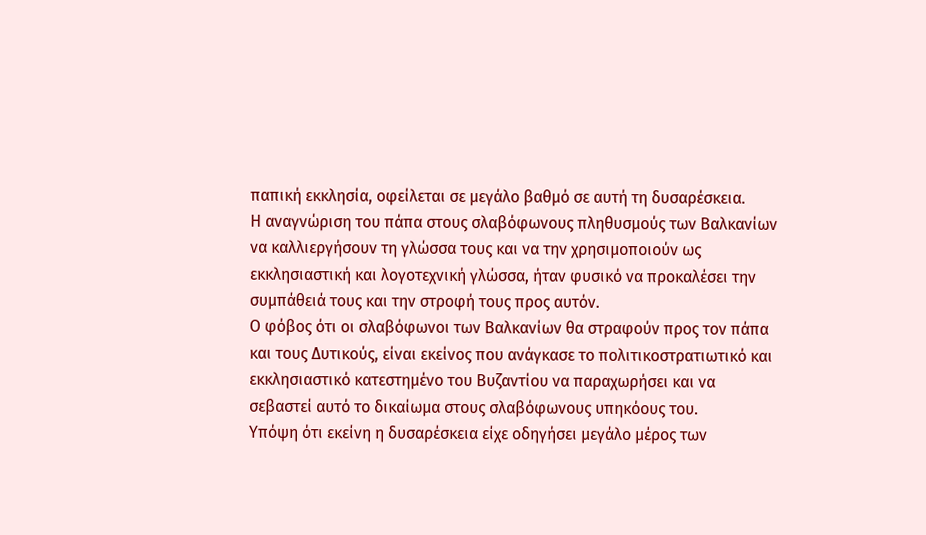παπική εκκλησία, οφείλεται σε μεγάλο βαθμό σε αυτή τη δυσαρέσκεια.
Η αναγνώριση του πάπα στους σλαβόφωνους πληθυσμούς των Βαλκανίων να καλλιεργήσουν τη γλώσσα τους και να την χρησιμοποιούν ως εκκλησιαστική και λογοτεχνική γλώσσα, ήταν φυσικό να προκαλέσει την συμπάθειά τους και την στροφή τους προς αυτόν.
Ο φόβος ότι οι σλαβόφωνοι των Βαλκανίων θα στραφούν προς τον πάπα και τους Δυτικούς, είναι εκείνος που ανάγκασε το πολιτικοστρατιωτικό και εκκλησιαστικό κατεστημένο του Βυζαντίου να παραχωρήσει και να σεβαστεί αυτό το δικαίωμα στους σλαβόφωνους υπηκόους του.
Υπόψη ότι εκείνη η δυσαρέσκεια είχε οδηγήσει μεγάλο μέρος των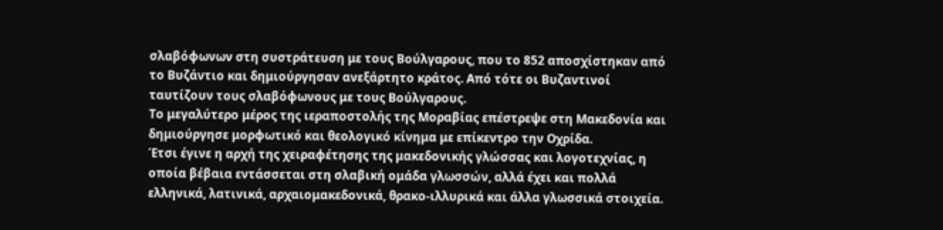σλαβόφωνων στη συστράτευση με τους Βούλγαρους, που το 852 αποσχίστηκαν από το Βυζάντιο και δημιούργησαν ανεξάρτητο κράτος. Από τότε οι Βυζαντινοί ταυτίζουν τους σλαβόφωνους με τους Βούλγαρους.
Το μεγαλύτερο μέρος της ιεραποστολής της Μοραβίας επέστρεψε στη Μακεδονία και δημιούργησε μορφωτικό και θεολογικό κίνημα με επίκεντρο την Οχρίδα.
Έτσι έγινε η αρχή της χειραφέτησης της μακεδονικής γλώσσας και λογοτεχνίας, η οποία βέβαια εντάσσεται στη σλαβική ομάδα γλωσσών, αλλά έχει και πολλά ελληνικά, λατινικά, αρχαιομακεδονικά, θρακο-ιλλυρικά και άλλα γλωσσικά στοιχεία.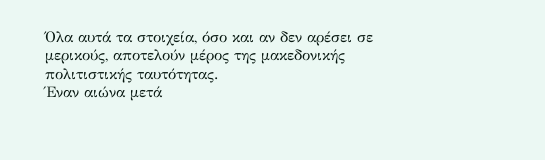Όλα αυτά τα στοιχεία, όσο και αν δεν αρέσει σε μερικούς, αποτελούν μέρος της μακεδονικής πολιτιστικής ταυτότητας.
Έναν αιώνα μετά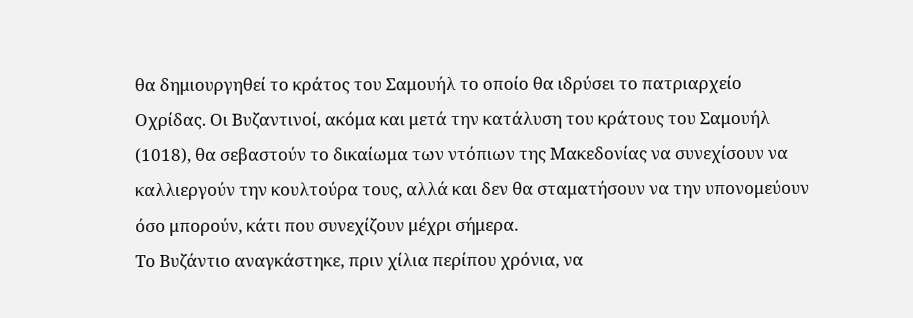θα δημιουργηθεί το κράτος του Σαμουήλ το οποίο θα ιδρύσει το πατριαρχείο Οχρίδας. Οι Βυζαντινοί, ακόμα και μετά την κατάλυση του κράτους του Σαμουήλ (1018), θα σεβαστούν το δικαίωμα των ντόπιων της Μακεδονίας να συνεχίσουν να καλλιεργούν την κουλτούρα τους, αλλά και δεν θα σταματήσουν να την υπονομεύουν όσο μπορούν, κάτι που συνεχίζουν μέχρι σήμερα.
Το Βυζάντιο αναγκάστηκε, πριν χίλια περίπου χρόνια, να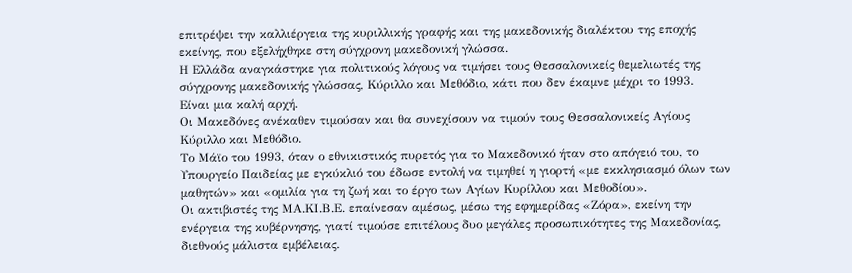επιτρέψει την καλλιέργεια της κυριλλικής γραφής και της μακεδονικής διαλέκτου της εποχής εκείνης, που εξελήχθηκε στη σύγχρονη μακεδονική γλώσσα.
Η Ελλάδα αναγκάστηκε για πολιτικούς λόγους να τιμήσει τους Θεσσαλονικείς θεμελιωτές της σύγχρονης μακεδονικής γλώσσας, Κύριλλο και Μεθόδιο, κάτι που δεν έκαμνε μέχρι το 1993.
Είναι μια καλή αρχή.
Οι Μακεδόνες ανέκαθεν τιμούσαν και θα συνεχίσουν να τιμούν τους Θεσσαλονικείς Αγίους Κύριλλο και Μεθόδιο.
Το Μάϊο του 1993, όταν ο εθνικιστικός πυρετός για το Μακεδονικό ήταν στο απόγειό του, το Υπουργείο Παιδείας με εγκύκλιό του έδωσε εντολή να τιμηθεί η γιορτή «με εκκλησιασμό όλων των μαθητών» και «ομιλία για τη ζωή και το έργο των Αγίων Κυρίλλου και Μεθοδίου».
Οι ακτιβιστές της ΜΑ.ΚΙ.Β.Ε. επαίνεσαν αμέσως, μέσω της εφημερίδας «Ζόρα», εκείνη την ενέργεια της κυβέρνησης, γιατί τιμούσε επιτέλους δυο μεγάλες προσωπικότητες της Μακεδονίας, διεθνούς μάλιστα εμβέλειας.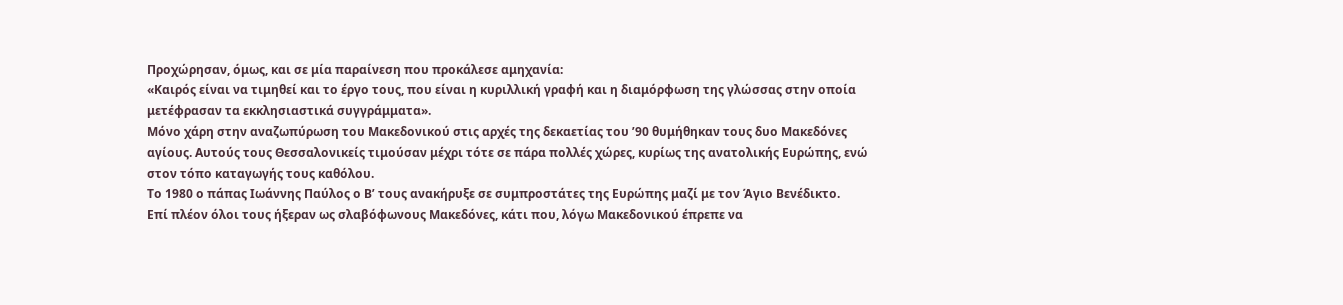Προχώρησαν, όμως, και σε μία παραίνεση που προκάλεσε αμηχανία:
«Καιρός είναι να τιμηθεί και το έργο τους, που είναι η κυριλλική γραφή και η διαμόρφωση της γλώσσας στην οποία μετέφρασαν τα εκκλησιαστικά συγγράμματα».
Μόνο χάρη στην αναζωπύρωση του Μακεδονικού στις αρχές της δεκαετίας του ’90 θυμήθηκαν τους δυο Μακεδόνες αγίους. Αυτούς τους Θεσσαλονικείς τιμούσαν μέχρι τότε σε πάρα πολλές χώρες, κυρίως της ανατολικής Ευρώπης, ενώ στον τόπο καταγωγής τους καθόλου.
Το 1980 ο πάπας Ιωάννης Παύλος ο Β’ τους ανακήρυξε σε συμπροστάτες της Ευρώπης μαζί με τον Άγιο Βενέδικτο.
Επί πλέον όλοι τους ήξεραν ως σλαβόφωνους Μακεδόνες, κάτι που, λόγω Μακεδονικού έπρεπε να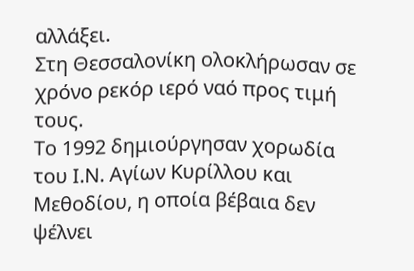αλλάξει.
Στη Θεσσαλονίκη ολοκλήρωσαν σε χρόνο ρεκόρ ιερό ναό προς τιμή τους.
Το 1992 δημιούργησαν χορωδία του Ι.Ν. Αγίων Κυρίλλου και Μεθοδίου, η οποία βέβαια δεν ψέλνει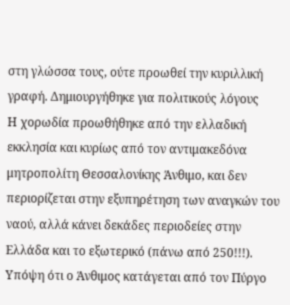στη γλώσσα τους, ούτε προωθεί την κυριλλική γραφή. Δημιουργήθηκε για πολιτικούς λόγους
Η χορωδία προωθήθηκε από την ελλαδική εκκλησία και κυρίως από τον αντιμακεδόνα μητροπολίτη Θεσσαλονίκης Άνθιμο, και δεν περιορίζεται στην εξυπηρέτηση των αναγκών του ναού, αλλά κάνει δεκάδες περιοδείες στην Ελλάδα και το εξωτερικό (πάνω από 250!!!).
Υπόψη ότι ο Άνθιμος κατάγεται από τον Πύργο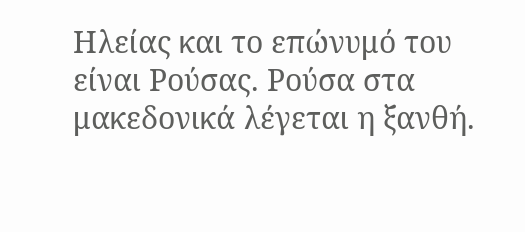Ηλείας και το επώνυμό του είναι Ρούσας. Ρούσα στα μακεδονικά λέγεται η ξανθή.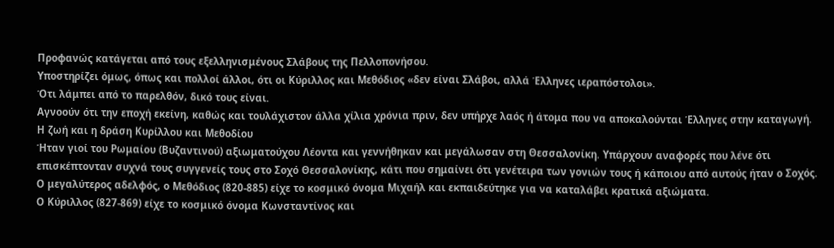Προφανώς κατάγεται από τους εξελληνισμένους Σλάβους της Πελλοπονήσου.
Υποστηρίζει όμως, όπως και πολλοί άλλοι, ότι οι Κύριλλος και Μεθόδιος «δεν είναι Σλάβοι, αλλά Έλληνες ιεραπόστολοι».
Ότι λάμπει από το παρελθόν, δικό τους είναι.
Αγνοούν ότι την εποχή εκείνη, καθώς και τουλάχιστον άλλα χίλια χρόνια πριν, δεν υπήρχε λαός ή άτομα που να αποκαλούνται Έλληνες στην καταγωγή.
Η ζωή και η δράση Κυρίλλου και Μεθοδίου
Ήταν γιοί του Ρωμαίου (Βυζαντινού) αξιωματούχου Λέοντα και γεννήθηκαν και μεγάλωσαν στη Θεσσαλονίκη. Υπάρχουν αναφορές που λένε ότι επισκέπτονταν συχνά τους συγγενείς τους στο Σοχό Θεσσαλονίκης, κάτι που σημαίνει ότι γενέτειρα των γονιών τους ή κάποιου από αυτούς ήταν ο Σοχός.
Ο μεγαλύτερος αδελφός, ο Μεθόδιος (820-885) είχε το κοσμικό όνομα Μιχαήλ και εκπαιδεύτηκε για να καταλάβει κρατικά αξιώματα.
Ο Κύριλλος (827-869) είχε το κοσμικό όνομα Κωνσταντίνος και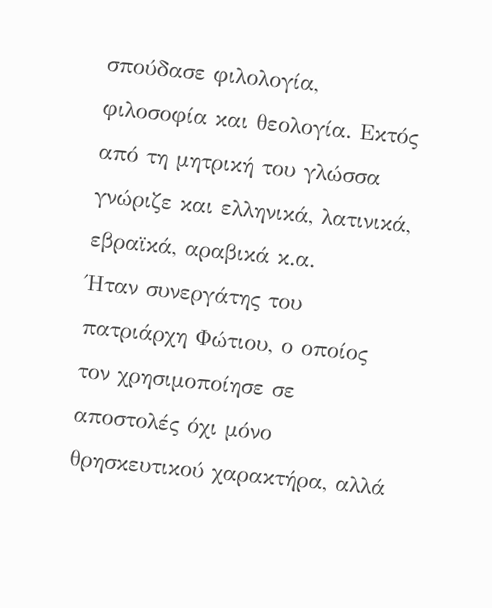σπούδασε φιλολογία, φιλοσοφία και θεολογία. Εκτός από τη μητρική του γλώσσα γνώριζε και ελληνικά, λατινικά, εβραϊκά, αραβικά κ.α.
Ήταν συνεργάτης του πατριάρχη Φώτιου, ο οποίος τον χρησιμοποίησε σε αποστολές όχι μόνο θρησκευτικού χαρακτήρα, αλλά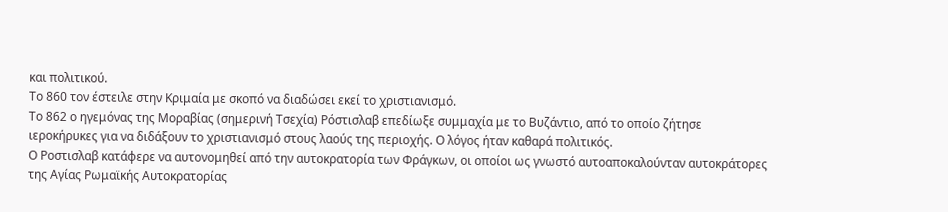και πολιτικού.
Το 860 τον έστειλε στην Κριμαία με σκοπό να διαδώσει εκεί το χριστιανισμό.
Το 862 ο ηγεμόνας της Μοραβίας (σημερινή Τσεχία) Ρόστισλαβ επεδίωξε συμμαχία με το Βυζάντιο, από το οποίο ζήτησε ιεροκήρυκες για να διδάξουν το χριστιανισμό στους λαούς της περιοχής. Ο λόγος ήταν καθαρά πολιτικός.
Ο Ροστισλαβ κατάφερε να αυτονομηθεί από την αυτοκρατορία των Φράγκων, οι οποίοι ως γνωστό αυτοαποκαλούνταν αυτοκράτορες της Αγίας Ρωμαϊκής Αυτοκρατορίας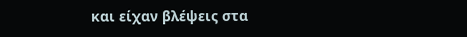και είχαν βλέψεις στα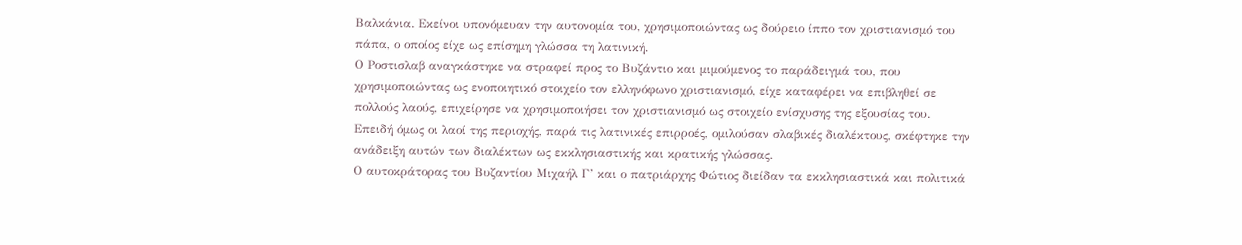Βαλκάνια. Εκείνοι υπονόμευαν την αυτονομία του, χρησιμοποιώντας ως δούρειο ίππο τον χριστιανισμό του πάπα, ο οποίος είχε ως επίσημη γλώσσα τη λατινική.
Ο Ροστισλαβ αναγκάστηκε να στραφεί προς το Βυζάντιο και μιμούμενος το παράδειγμά του, που χρησιμοποιώντας ως ενοποιητικό στοιχείο τον ελληνόφωνο χριστιανισμό, είχε καταφέρει να επιβληθεί σε πολλούς λαούς, επιχείρησε να χρησιμοποιήσει τον χριστιανισμό ως στοιχείο ενίσχυσης της εξουσίας του.
Επειδή όμως οι λαοί της περιοχής, παρά τις λατινικές επιρροές, ομιλούσαν σλαβικές διαλέκτους, σκέφτηκε την ανάδειξη αυτών των διαλέκτων ως εκκλησιαστικής και κρατικής γλώσσας.
Ο αυτοκράτορας του Βυζαντίου Μιχαήλ Γ’ και ο πατριάρχης Φώτιος διείδαν τα εκκλησιαστικά και πολιτικά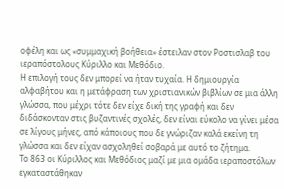οφέλη και ως «συμμαχική βοήθεια» έστειλαν στον Ροστισλαβ του ιεραπόστολους Κύριλλο και Μεθόδιο.
Η επιλογή τους δεν μπορεί να ήταν τυχαία. Η δημιουργία αλφαβήτου και η μετάφραση των χριστιανικών βιβλίων σε μια άλλη γλώσσα, που μέχρι τότε δεν είχε δική της γραφή και δεν διδάσκονταν στις βυζαντινές σχολές, δεν είναι εύκολο να γίνει μέσα σε λίγους μήνες, από κάποιους που δε γνώριζαν καλά εκείνη τη γλώσσα και δεν είχαν ασχοληθεί σοβαρά με αυτό το ζήτημα.
Το 863 οι Κύριλλος και Μεθόδιος μαζί με μια ομάδα ιεραποστόλων εγκαταστάθηκαν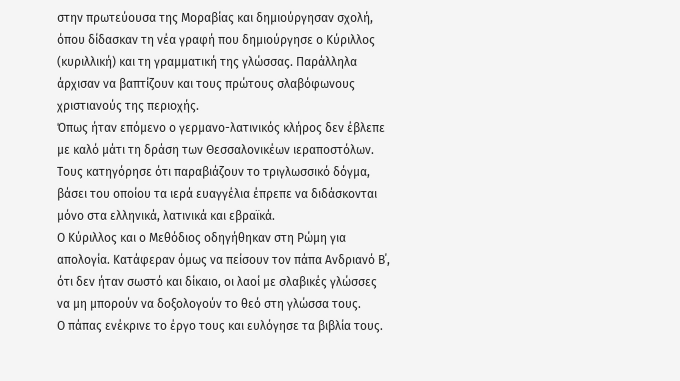στην πρωτεύουσα της Μοραβίας και δημιούργησαν σχολή, όπου δίδασκαν τη νέα γραφή που δημιούργησε ο Κύριλλος (κυριλλική) και τη γραμματική της γλώσσας. Παράλληλα άρχισαν να βαπτίζουν και τους πρώτους σλαβόφωνους χριστιανούς της περιοχής.
Όπως ήταν επόμενο ο γερμανο-λατινικός κλήρος δεν έβλεπε με καλό μάτι τη δράση των Θεσσαλονικέων ιεραποστόλων. Τους κατηγόρησε ότι παραβιάζουν το τριγλωσσικό δόγμα, βάσει του οποίου τα ιερά ευαγγέλια έπρεπε να διδάσκονται μόνο στα ελληνικά, λατινικά και εβραϊκά.
Ο Κύριλλος και ο Μεθόδιος οδηγήθηκαν στη Ρώμη για απολογία. Κατάφεραν όμως να πείσουν τον πάπα Ανδριανό Β΄, ότι δεν ήταν σωστό και δίκαιο, οι λαοί με σλαβικές γλώσσες να μη μπορούν να δοξολογούν το θεό στη γλώσσα τους.
Ο πάπας ενέκρινε το έργο τους και ευλόγησε τα βιβλία τους.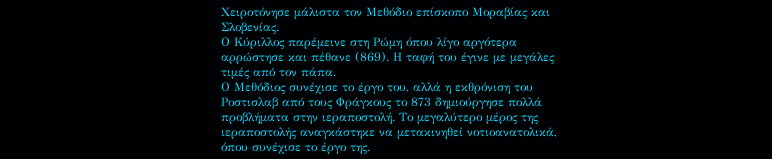Χειροτόνησε μάλιστα τον Μεθόδιο επίσκοπο Μοραβίας και Σλοβενίας.
Ο Κύριλλος παρέμεινε στη Ρώμη όπου λίγο αργότερα αρρώστησε και πέθανε (869). Η ταφή του έγινε με μεγάλες τιμές από τον πάπα.
Ο Μεθόδιος συνέχισε το έργο του, αλλά η εκθρόνιση του Ροστισλαβ από τους Φράγκους το 873 δημιούργησε πολλά προβλήματα στην ιεραποστολή. Το μεγαλύτερο μέρος της ιεραποστολής αναγκάστηκε να μετακινηθεί νοτιοανατολικά, όπου συνέχισε το έργο της.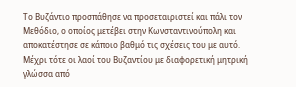Το Βυζάντιο προσπάθησε να προσεταιριστεί και πάλι τον Μεθόδιο, ο οποίος μετέβει στην Κωνσταντινούπολη και αποκατέστησε σε κάποιο βαθμό τις σχέσεις του με αυτό.
Μέχρι τότε οι λαοί του Βυζαντίου με διαφορετική μητρική γλώσσα από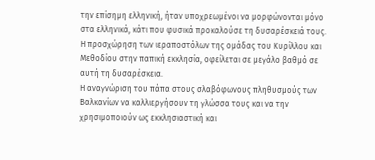την επίσημη ελληνική, ήταν υποχρεωμένοι να μορφώνονται μόνο στα ελληνικά, κάτι που φυσικά προκαλούσε τη δυσαρέσκειά τους.
Η προσχώρηση των ιεραποστόλων της ομάδας του Κυρίλλου και Μεθοδίου στην παπική εκκλησία, οφείλεται σε μεγάλο βαθμό σε αυτή τη δυσαρέσκεια.
Η αναγνώριση του πάπα στους σλαβόφωνους πληθυσμούς των Βαλκανίων να καλλιεργήσουν τη γλώσσα τους και να την χρησιμοποιούν ως εκκλησιαστική και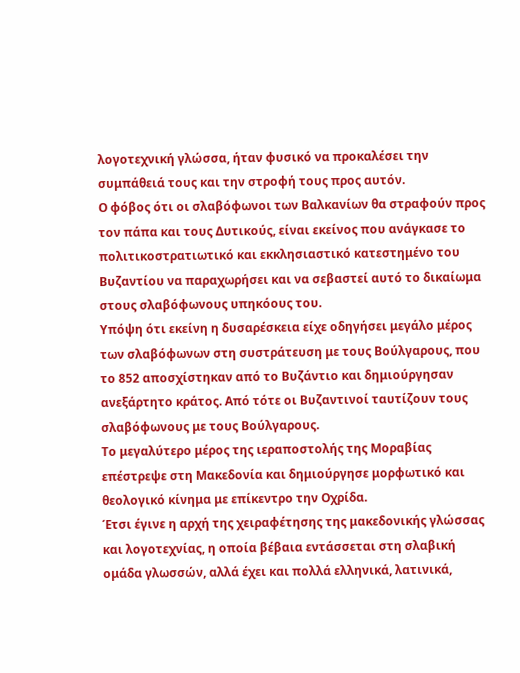λογοτεχνική γλώσσα, ήταν φυσικό να προκαλέσει την συμπάθειά τους και την στροφή τους προς αυτόν.
Ο φόβος ότι οι σλαβόφωνοι των Βαλκανίων θα στραφούν προς τον πάπα και τους Δυτικούς, είναι εκείνος που ανάγκασε το πολιτικοστρατιωτικό και εκκλησιαστικό κατεστημένο του Βυζαντίου να παραχωρήσει και να σεβαστεί αυτό το δικαίωμα στους σλαβόφωνους υπηκόους του.
Υπόψη ότι εκείνη η δυσαρέσκεια είχε οδηγήσει μεγάλο μέρος των σλαβόφωνων στη συστράτευση με τους Βούλγαρους, που το 852 αποσχίστηκαν από το Βυζάντιο και δημιούργησαν ανεξάρτητο κράτος. Από τότε οι Βυζαντινοί ταυτίζουν τους σλαβόφωνους με τους Βούλγαρους.
Το μεγαλύτερο μέρος της ιεραποστολής της Μοραβίας επέστρεψε στη Μακεδονία και δημιούργησε μορφωτικό και θεολογικό κίνημα με επίκεντρο την Οχρίδα.
Έτσι έγινε η αρχή της χειραφέτησης της μακεδονικής γλώσσας και λογοτεχνίας, η οποία βέβαια εντάσσεται στη σλαβική ομάδα γλωσσών, αλλά έχει και πολλά ελληνικά, λατινικά,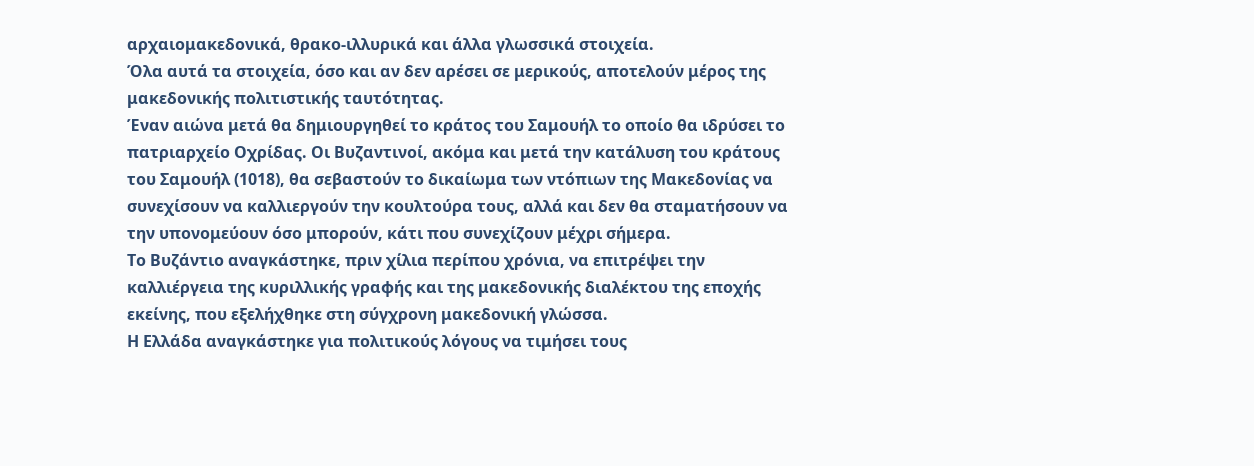αρχαιομακεδονικά, θρακο-ιλλυρικά και άλλα γλωσσικά στοιχεία.
Όλα αυτά τα στοιχεία, όσο και αν δεν αρέσει σε μερικούς, αποτελούν μέρος της μακεδονικής πολιτιστικής ταυτότητας.
Έναν αιώνα μετά θα δημιουργηθεί το κράτος του Σαμουήλ το οποίο θα ιδρύσει το πατριαρχείο Οχρίδας. Οι Βυζαντινοί, ακόμα και μετά την κατάλυση του κράτους του Σαμουήλ (1018), θα σεβαστούν το δικαίωμα των ντόπιων της Μακεδονίας να συνεχίσουν να καλλιεργούν την κουλτούρα τους, αλλά και δεν θα σταματήσουν να την υπονομεύουν όσο μπορούν, κάτι που συνεχίζουν μέχρι σήμερα.
Το Βυζάντιο αναγκάστηκε, πριν χίλια περίπου χρόνια, να επιτρέψει την καλλιέργεια της κυριλλικής γραφής και της μακεδονικής διαλέκτου της εποχής εκείνης, που εξελήχθηκε στη σύγχρονη μακεδονική γλώσσα.
Η Ελλάδα αναγκάστηκε για πολιτικούς λόγους να τιμήσει τους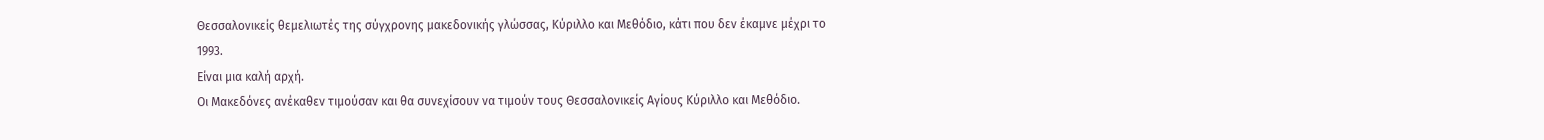Θεσσαλονικείς θεμελιωτές της σύγχρονης μακεδονικής γλώσσας, Κύριλλο και Μεθόδιο, κάτι που δεν έκαμνε μέχρι το 1993.
Είναι μια καλή αρχή.
Οι Μακεδόνες ανέκαθεν τιμούσαν και θα συνεχίσουν να τιμούν τους Θεσσαλονικείς Αγίους Κύριλλο και Μεθόδιο.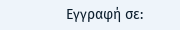Εγγραφή σε: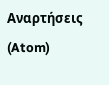Αναρτήσεις (Atom)